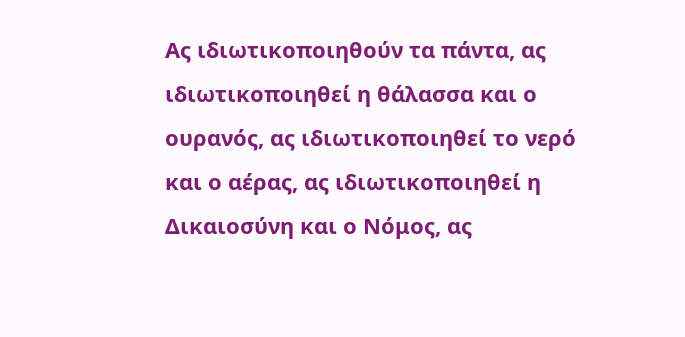Ας ιδιωτικοποιηθούν τα πάντα, ας ιδιωτικοποιηθεί η θάλασσα και ο ουρανός, ας ιδιωτικοποιηθεί το νερό και ο αέρας, ας ιδιωτικοποιηθεί η Δικαιοσύνη και ο Νόμος, ας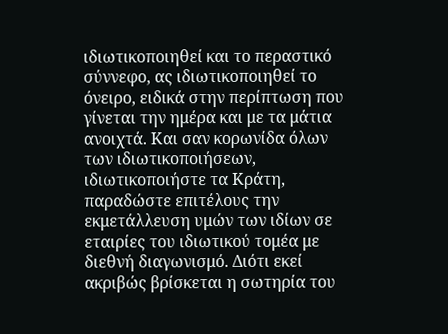ιδιωτικοποιηθεί και το περαστικό σύννεφο, ας ιδιωτικοποιηθεί το όνειρο, ειδικά στην περίπτωση που γίνεται την ημέρα και με τα μάτια ανοιχτά. Και σαν κορωνίδα όλων των ιδιωτικοποιήσεων, ιδιωτικοποιήστε τα Κράτη, παραδώστε επιτέλους την εκμετάλλευση υμών των ιδίων σε εταιρίες του ιδιωτικού τομέα με διεθνή διαγωνισμό. Διότι εκεί ακριβώς βρίσκεται η σωτηρία του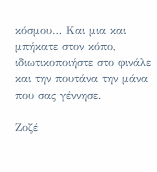κόσμου… Και μια και μπήκατε στον κόπο, ιδιωτικοποιήστε στο φινάλε και την πουτάνα την μάνα που σας γέννησε.

Ζοζέ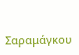Σαραμάγκου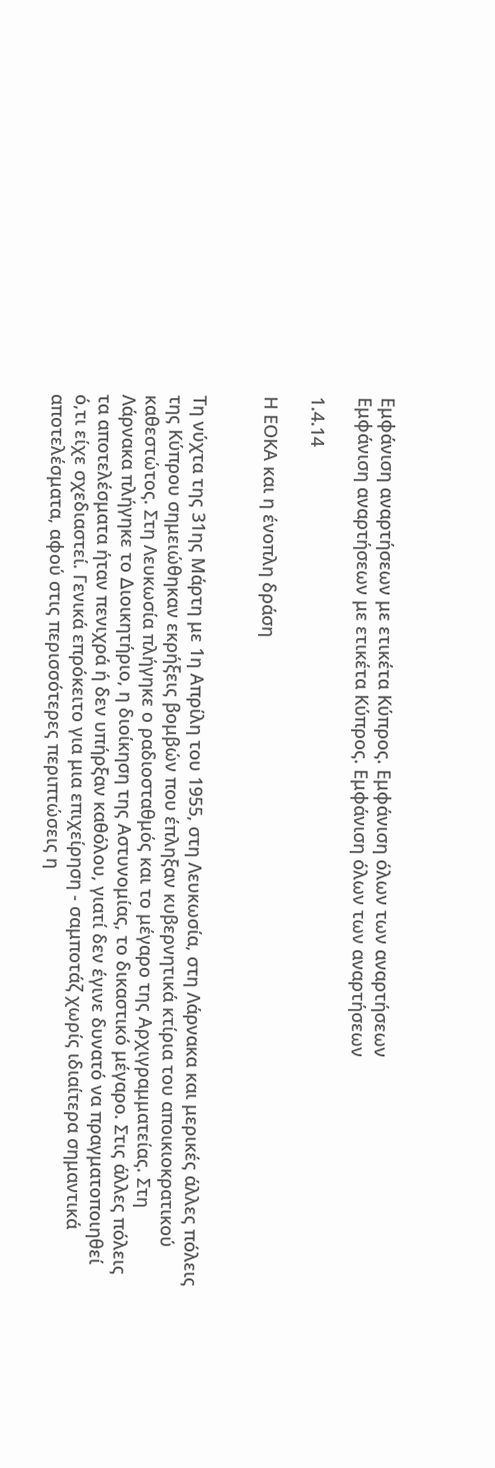Εμφάνιση αναρτήσεων με ετικέτα Κύπρος. Εμφάνιση όλων των αναρτήσεων
Εμφάνιση αναρτήσεων με ετικέτα Κύπρος. Εμφάνιση όλων των αναρτήσεων

1.4.14

Η ΕΟΚΑ και η ένοπλη δράση


Τη νύχτα της 31ης Μάρτη με 1η Απρίλη του 1955, στη Λευκωσία, στη Λάρνακα και μερικές άλλες πόλεις της Κύπρου σημειώθηκαν εκρήξεις βομβών που έπληξαν κυβερνητικά κτίρια του αποικιοκρατικού καθεστώτος. Στη Λευκωσία πλήγηκε ο ραδιοσταθμός και το μέγαρο της Αρχιγραμματείας. Στη Λάρνακα πλήγηκε το Διοικητήριο, η διοίκηση της Αστυνομίας, το δικαστικό μέγαρο. Στις άλλες πόλεις τα αποτελέσματα ήταν πενιχρά ή δεν υπήρξαν καθόλου, γιατί δεν έγινε δυνατό να πραγματοποιηθεί ό,τι είχε σχεδιαστεί. Γενικά επρόκειτο για μια επιχείρηση - σαμποτάζ χωρίς ιδιαίτερα σημαντικά αποτελέσματα, αφού στις περισσότερες περιπτώσεις η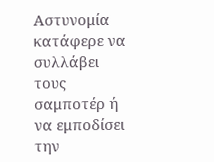Αστυνομία κατάφερε να συλλάβει τους σαμποτέρ ή να εμποδίσει την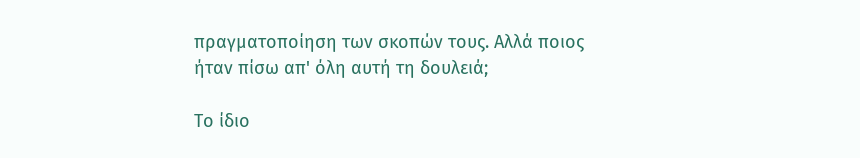πραγματοποίηση των σκοπών τους. Αλλά ποιος ήταν πίσω απ' όλη αυτή τη δουλειά;

Το ίδιο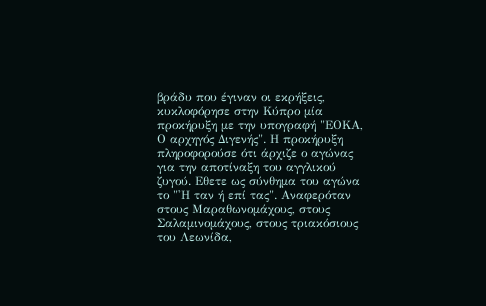βράδυ που έγιναν οι εκρήξεις, κυκλοφόρησε στην Κύπρο μία προκήρυξη με την υπογραφή "ΕΟΚΑ, Ο αρχηγός Διγενής". Η προκήρυξη πληροφορούσε ότι άρχιζε ο αγώνας για την αποτίναξη του αγγλικού ζυγού. Εθετε ως σύνθημα του αγώνα το "'Η ταν ή επί τας". Αναφερόταν στους Μαραθωνομάχους, στους Σαλαμινομάχους, στους τριακόσιους του Λεωνίδα,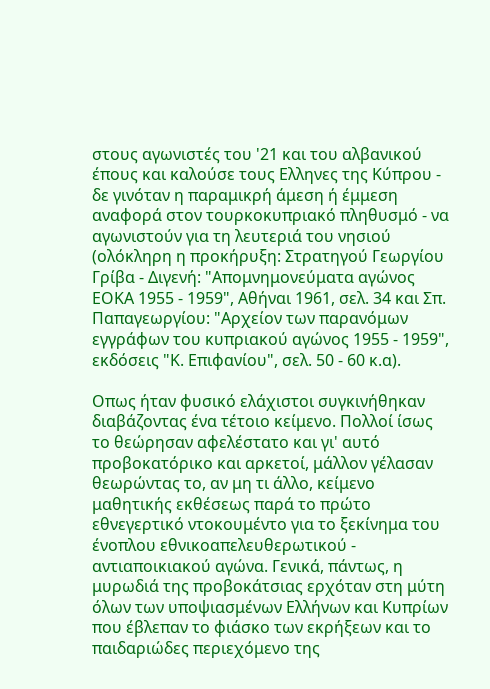στους αγωνιστές του '21 και του αλβανικού έπους και καλούσε τους Ελληνες της Κύπρου - δε γινόταν η παραμικρή άμεση ή έμμεση αναφορά στον τουρκοκυπριακό πληθυσμό - να αγωνιστούν για τη λευτεριά του νησιού (ολόκληρη η προκήρυξη: Στρατηγού Γεωργίου Γρίβα - Διγενή: "Απομνημονεύματα αγώνος ΕΟΚΑ 1955 - 1959", Αθήναι 1961, σελ. 34 και Σπ. Παπαγεωργίου: "Αρχείον των παρανόμων εγγράφων του κυπριακού αγώνος 1955 - 1959", εκδόσεις "Κ. Επιφανίου", σελ. 50 - 60 κ.α).

Οπως ήταν φυσικό ελάχιστοι συγκινήθηκαν διαβάζοντας ένα τέτοιο κείμενο. Πολλοί ίσως το θεώρησαν αφελέστατο και γι' αυτό προβοκατόρικο και αρκετοί, μάλλον γέλασαν θεωρώντας το, αν μη τι άλλο, κείμενο μαθητικής εκθέσεως παρά το πρώτο εθνεγερτικό ντοκουμέντο για το ξεκίνημα του ένοπλου εθνικοαπελευθερωτικού - αντιαποικιακού αγώνα. Γενικά, πάντως, η μυρωδιά της προβοκάτσιας ερχόταν στη μύτη όλων των υποψιασμένων Ελλήνων και Κυπρίων που έβλεπαν το φιάσκο των εκρήξεων και το παιδαριώδες περιεχόμενο της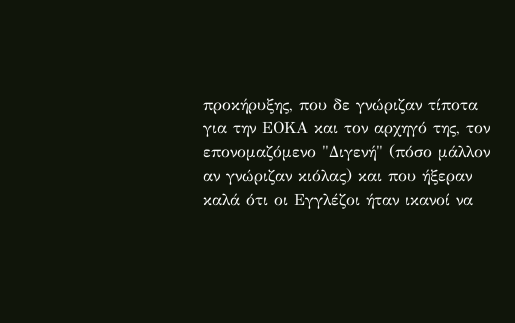προκήρυξης, που δε γνώριζαν τίποτα για την ΕΟΚΑ και τον αρχηγό της, τον επονομαζόμενο "Διγενή" (πόσο μάλλον αν γνώριζαν κιόλας) και που ήξεραν καλά ότι οι Εγγλέζοι ήταν ικανοί να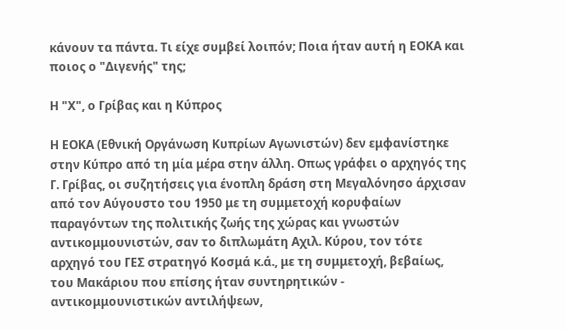κάνουν τα πάντα. Τι είχε συμβεί λοιπόν; Ποια ήταν αυτή η ΕΟΚΑ και ποιος ο "Διγενής" της;

Η "Χ", ο Γρίβας και η Κύπρος

Η ΕΟΚΑ (Εθνική Οργάνωση Κυπρίων Αγωνιστών) δεν εμφανίστηκε στην Κύπρο από τη μία μέρα στην άλλη. Οπως γράφει ο αρχηγός της Γ. Γρίβας, οι συζητήσεις για ένοπλη δράση στη Μεγαλόνησο άρχισαν από τον Αύγουστο του 1950 με τη συμμετοχή κορυφαίων παραγόντων της πολιτικής ζωής της χώρας και γνωστών αντικομμουνιστών, σαν το διπλωμάτη Αχιλ. Κύρου, τον τότε αρχηγό του ΓΕΣ στρατηγό Κοσμά κ.ά., με τη συμμετοχή, βεβαίως, του Μακάριου που επίσης ήταν συντηρητικών - αντικομμουνιστικών αντιλήψεων,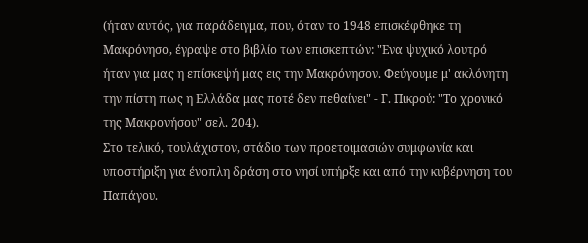(ήταν αυτός, για παράδειγμα, που, όταν το 1948 επισκέφθηκε τη Μακρόνησο, έγραψε στο βιβλίο των επισκεπτών: "Ενα ψυχικό λουτρό ήταν για μας η επίσκεψή μας εις την Μακρόνησον. Φεύγουμε μ' ακλόνητη την πίστη πως η Ελλάδα μας ποτέ δεν πεθαίνει" - Γ. Πικρού: "Το χρονικό της Μακρονήσου" σελ. 204).
Στο τελικό, τουλάχιστον, στάδιο των προετοιμασιών συμφωνία και υποστήριξη για ένοπλη δράση στο νησί υπήρξε και από την κυβέρνηση του Παπάγου.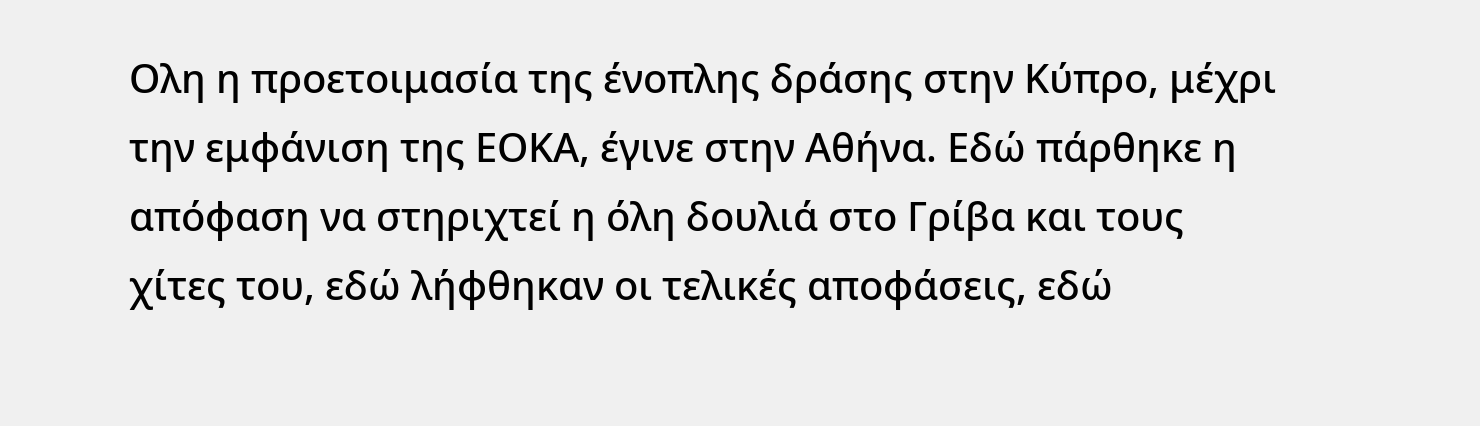Ολη η προετοιμασία της ένοπλης δράσης στην Κύπρο, μέχρι την εμφάνιση της ΕΟΚΑ, έγινε στην Αθήνα. Εδώ πάρθηκε η απόφαση να στηριχτεί η όλη δουλιά στο Γρίβα και τους χίτες του, εδώ λήφθηκαν οι τελικές αποφάσεις, εδώ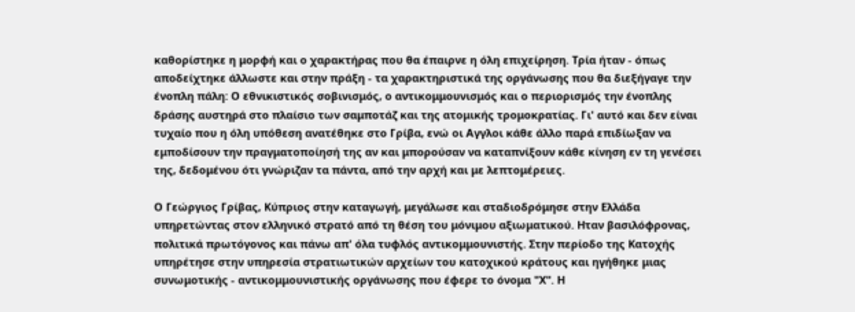καθορίστηκε η μορφή και ο χαρακτήρας που θα έπαιρνε η όλη επιχείρηση. Τρία ήταν - όπως αποδείχτηκε άλλωστε και στην πράξη - τα χαρακτηριστικά της οργάνωσης που θα διεξήγαγε την ένοπλη πάλη: Ο εθνικιστικός σοβινισμός, ο αντικομμουνισμός και ο περιορισμός την ένοπλης δράσης αυστηρά στο πλαίσιο των σαμποτάζ και της ατομικής τρομοκρατίας. Γι' αυτό και δεν είναι τυχαίο που η όλη υπόθεση ανατέθηκε στο Γρίβα, ενώ οι Αγγλοι κάθε άλλο παρά επιδίωξαν να εμποδίσουν την πραγματοποίησή της αν και μπορούσαν να καταπνίξουν κάθε κίνηση εν τη γενέσει της, δεδομένου ότι γνώριζαν τα πάντα, από την αρχή και με λεπτομέρειες.

Ο Γεώργιος Γρίβας, Κύπριος στην καταγωγή, μεγάλωσε και σταδιοδρόμησε στην Ελλάδα υπηρετώντας στον ελληνικό στρατό από τη θέση του μόνιμου αξιωματικού. Ηταν βασιλόφρονας, πολιτικά πρωτόγονος και πάνω απ' όλα τυφλός αντικομμουνιστής. Στην περίοδο της Κατοχής υπηρέτησε στην υπηρεσία στρατιωτικών αρχείων του κατοχικού κράτους και ηγήθηκε μιας συνωμοτικής - αντικομμουνιστικής οργάνωσης που έφερε το όνομα "Χ". Η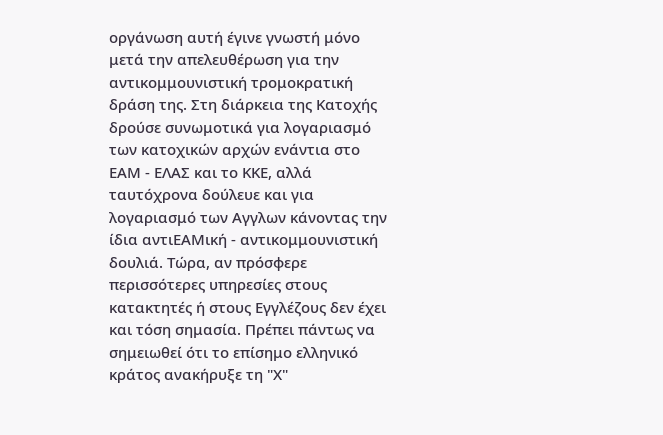οργάνωση αυτή έγινε γνωστή μόνο μετά την απελευθέρωση για την αντικομμουνιστική τρομοκρατική δράση της. Στη διάρκεια της Κατοχής δρούσε συνωμοτικά για λογαριασμό των κατοχικών αρχών ενάντια στο ΕΑΜ - ΕΛΑΣ και το ΚΚΕ, αλλά ταυτόχρονα δούλευε και για λογαριασμό των Αγγλων κάνοντας την ίδια αντιΕΑΜική - αντικομμουνιστική δουλιά. Τώρα, αν πρόσφερε περισσότερες υπηρεσίες στους κατακτητές ή στους Εγγλέζους δεν έχει και τόση σημασία. Πρέπει πάντως να σημειωθεί ότι το επίσημο ελληνικό κράτος ανακήρυξε τη "Χ"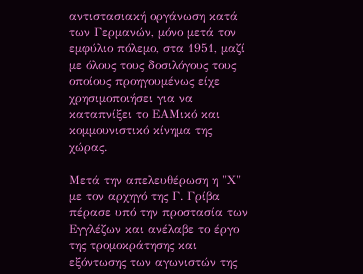αντιστασιακή οργάνωση κατά των Γερμανών, μόνο μετά τον εμφύλιο πόλεμο, στα 1951, μαζί με όλους τους δοσιλόγους τους οποίους προηγουμένως είχε χρησιμοποιήσει για να καταπνίξει το ΕΑΜικό και κομμουνιστικό κίνημα της χώρας.

Μετά την απελευθέρωση η "Χ" με τον αρχηγό της Γ. Γρίβα πέρασε υπό την προστασία των Εγγλέζων και ανέλαβε το έργο της τρομοκράτησης και εξόντωσης των αγωνιστών της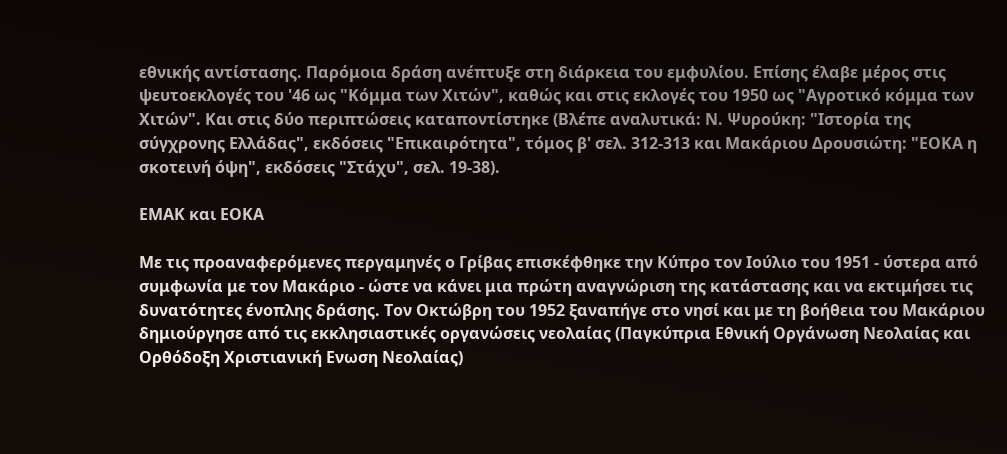εθνικής αντίστασης. Παρόμοια δράση ανέπτυξε στη διάρκεια του εμφυλίου. Επίσης έλαβε μέρος στις ψευτοεκλογές του '46 ως "Κόμμα των Χιτών", καθώς και στις εκλογές του 1950 ως "Αγροτικό κόμμα των Χιτών". Και στις δύο περιπτώσεις καταποντίστηκε (Βλέπε αναλυτικά: Ν. Ψυρούκη: "Ιστορία της σύγχρονης Ελλάδας", εκδόσεις "Επικαιρότητα", τόμος β' σελ. 312-313 και Μακάριου Δρουσιώτη: "ΕΟΚΑ η σκοτεινή όψη", εκδόσεις "Στάχυ", σελ. 19-38).

ΕΜΑΚ και ΕΟΚΑ

Με τις προαναφερόμενες περγαμηνές ο Γρίβας επισκέφθηκε την Κύπρο τον Ιούλιο του 1951 - ύστερα από συμφωνία με τον Μακάριο - ώστε να κάνει μια πρώτη αναγνώριση της κατάστασης και να εκτιμήσει τις δυνατότητες ένοπλης δράσης. Τον Οκτώβρη του 1952 ξαναπήγε στο νησί και με τη βοήθεια του Μακάριου δημιούργησε από τις εκκλησιαστικές οργανώσεις νεολαίας (Παγκύπρια Εθνική Οργάνωση Νεολαίας και Ορθόδοξη Χριστιανική Ενωση Νεολαίας)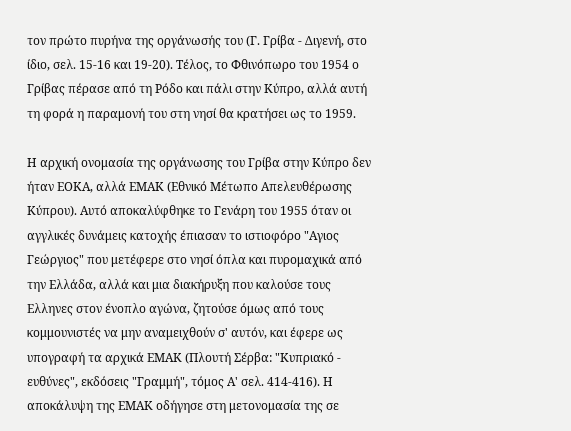τον πρώτο πυρήνα της οργάνωσής του (Γ. Γρίβα - Διγενή, στο ίδιο, σελ. 15-16 και 19-20). Τέλος, το Φθινόπωρο του 1954 ο Γρίβας πέρασε από τη Ρόδο και πάλι στην Κύπρο, αλλά αυτή τη φορά η παραμονή του στη νησί θα κρατήσει ως το 1959.

Η αρχική ονομασία της οργάνωσης του Γρίβα στην Κύπρο δεν ήταν ΕΟΚΑ, αλλά ΕΜΑΚ (Εθνικό Μέτωπο Απελευθέρωσης Κύπρου). Αυτό αποκαλύφθηκε το Γενάρη του 1955 όταν οι αγγλικές δυνάμεις κατοχής έπιασαν το ιστιοφόρο "Αγιος Γεώργιος" που μετέφερε στο νησί όπλα και πυρομαχικά από την Ελλάδα, αλλά και μια διακήρυξη που καλούσε τους Ελληνες στον ένοπλο αγώνα, ζητούσε όμως από τους κομμουνιστές να μην αναμειχθούν σ' αυτόν, και έφερε ως υπογραφή τα αρχικά ΕΜΑΚ (Πλουτή Σέρβα: "Κυπριακό - ευθύνες", εκδόσεις "Γραμμή", τόμος Α' σελ. 414-416). Η αποκάλυψη της ΕΜΑΚ οδήγησε στη μετονομασία της σε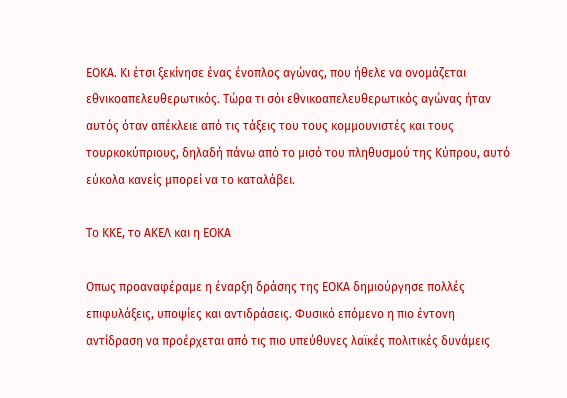ΕΟΚΑ. Κι έτσι ξεκίνησε ένας ένοπλος αγώνας, που ήθελε να ονομάζεται εθνικοαπελευθερωτικός. Τώρα τι σόι εθνικοαπελευθερωτικός αγώνας ήταν αυτός όταν απέκλειε από τις τάξεις του τους κομμουνιστές και τους τουρκοκύπριους, δηλαδή πάνω από το μισό του πληθυσμού της Κύπρου, αυτό εύκολα κανείς μπορεί να το καταλάβει.

Το ΚΚΕ, το ΑΚΕΛ και η ΕΟΚΑ

Οπως προαναφέραμε η έναρξη δράσης της ΕΟΚΑ δημιούργησε πολλές επιφυλάξεις, υποψίες και αντιδράσεις. Φυσικό επόμενο η πιο έντονη αντίδραση να προέρχεται από τις πιο υπεύθυνες λαϊκές πολιτικές δυνάμεις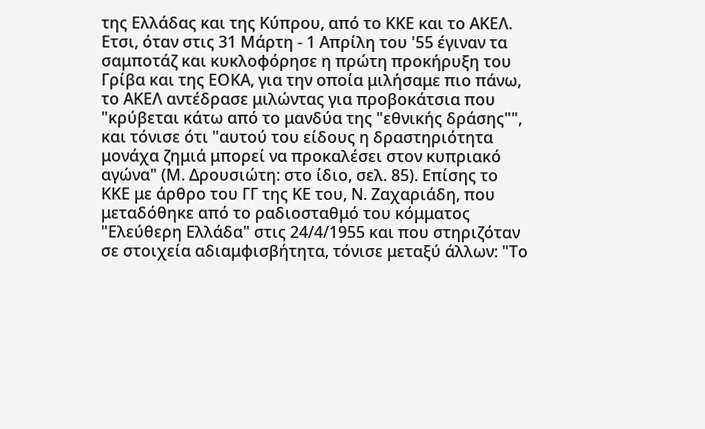της Ελλάδας και της Κύπρου, από το ΚΚΕ και το ΑΚΕΛ.
Ετσι, όταν στις 31 Μάρτη - 1 Απρίλη του '55 έγιναν τα σαμποτάζ και κυκλοφόρησε η πρώτη προκήρυξη του Γρίβα και της ΕΟΚΑ, για την οποία μιλήσαμε πιο πάνω, το ΑΚΕΛ αντέδρασε μιλώντας για προβοκάτσια που "κρύβεται κάτω από το μανδύα της "εθνικής δράσης"", και τόνισε ότι "αυτού του είδους η δραστηριότητα μονάχα ζημιά μπορεί να προκαλέσει στον κυπριακό αγώνα" (Μ. Δρουσιώτη: στο ίδιο, σελ. 85). Επίσης το ΚΚΕ με άρθρο του ΓΓ της ΚΕ του, Ν. Ζαχαριάδη, που μεταδόθηκε από το ραδιοσταθμό του κόμματος "Ελεύθερη Ελλάδα" στις 24/4/1955 και που στηριζόταν σε στοιχεία αδιαμφισβήτητα, τόνισε μεταξύ άλλων: "Το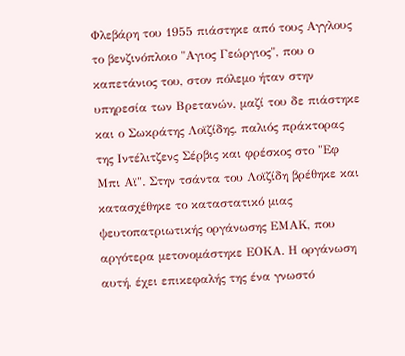Φλεβάρη του 1955 πιάστηκε από τους Αγγλους το βενζινόπλοιο "Αγιος Γεώργιος", που ο καπετάνιος του, στον πόλεμο ήταν στην υπηρεσία των Βρετανών, μαζί του δε πιάστηκε και ο Σωκράτης Λοϊζίδης, παλιός πράκτορας της Ιντέλιτζενς Σέρβις και φρέσκος στο "Εφ Μπι Αϊ". Στην τσάντα του Λοϊζίδη βρέθηκε και κατασχέθηκε το καταστατικό μιας ψευτοπατριωτικής οργάνωσης ΕΜΑΚ, που αργότερα μετονομάστηκε ΕΟΚΑ. Η οργάνωση αυτή, έχει επικεφαλής της ένα γνωστό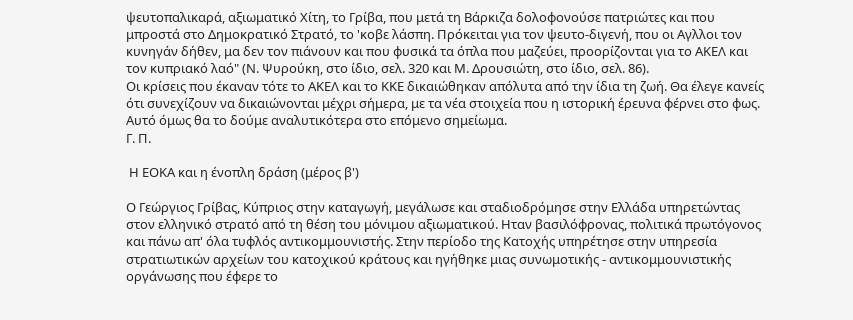ψευτοπαλικαρά, αξιωματικό Χίτη, το Γρίβα, που μετά τη Βάρκιζα δολοφονούσε πατριώτες και που μπροστά στο Δημοκρατικό Στρατό, το 'κοβε λάσπη. Πρόκειται για τον ψευτο-διγενή, που οι Αγλλοι τον κυνηγάν δήθεν, μα δεν τον πιάνουν και που φυσικά τα όπλα που μαζεύει, προορίζονται για το ΑΚΕΛ και τον κυπριακό λαό" (Ν. Ψυρούκη, στο ίδιο, σελ. 320 και Μ. Δρουσιώτη, στο ίδιο, σελ. 86).
Οι κρίσεις που έκαναν τότε το ΑΚΕΛ και το ΚΚΕ δικαιώθηκαν απόλυτα από την ίδια τη ζωή. Θα έλεγε κανείς ότι συνεχίζουν να δικαιώνονται μέχρι σήμερα, με τα νέα στοιχεία που η ιστορική έρευνα φέρνει στο φως. Αυτό όμως θα το δούμε αναλυτικότερα στο επόμενο σημείωμα.
Γ. Π.

 Η ΕΟΚΑ και η ένοπλη δράση (μέρος β')

Ο Γεώργιος Γρίβας, Κύπριος στην καταγωγή, μεγάλωσε και σταδιοδρόμησε στην Ελλάδα υπηρετώντας στον ελληνικό στρατό από τη θέση του μόνιμου αξιωματικού. Ηταν βασιλόφρονας, πολιτικά πρωτόγονος και πάνω απ' όλα τυφλός αντικομμουνιστής. Στην περίοδο της Κατοχής υπηρέτησε στην υπηρεσία στρατιωτικών αρχείων του κατοχικού κράτους και ηγήθηκε μιας συνωμοτικής - αντικομμουνιστικής οργάνωσης που έφερε το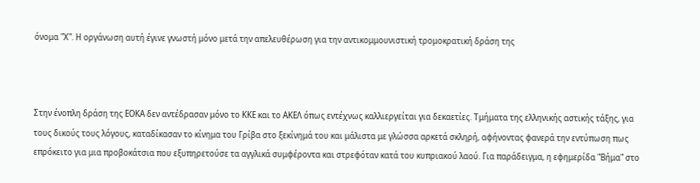όνομα "Χ". Η οργάνωση αυτή έγινε γνωστή μόνο μετά την απελευθέρωση για την αντικομμουνιστική τρομοκρατική δράση της



Στην ένοπλη δράση της ΕΟΚΑ δεν αντέδρασαν μόνο το ΚΚΕ και το ΑΚΕΛ όπως εντέχνως καλλιεργείται για δεκαετίες. Τμήματα της ελληνικής αστικής τάξης, για τους δικούς τους λόγους, καταδίκασαν το κίνημα του Γρίβα στο ξεκίνημά του και μάλιστα με γλώσσα αρκετά σκληρή, αφήνοντας φανερά την εντύπωση πως επρόκειτο για μια προβοκάτσια που εξυπηρετούσε τα αγγλικά συμφέροντα και στρεφόταν κατά του κυπριακού λαού. Για παράδειγμα, η εφημερίδα "Βήμα" στο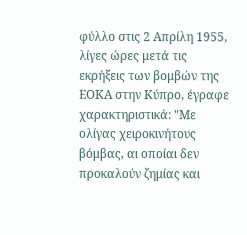φύλλο στις 2 Απρίλη 1955, λίγες ώρες μετά τις εκρήξεις των βομβών της ΕΟΚΑ στην Κύπρο, έγραφε χαρακτηριστικά: "Με ολίγας χειροκινήτους βόμβας, αι οποίαι δεν προκαλούν ζημίας και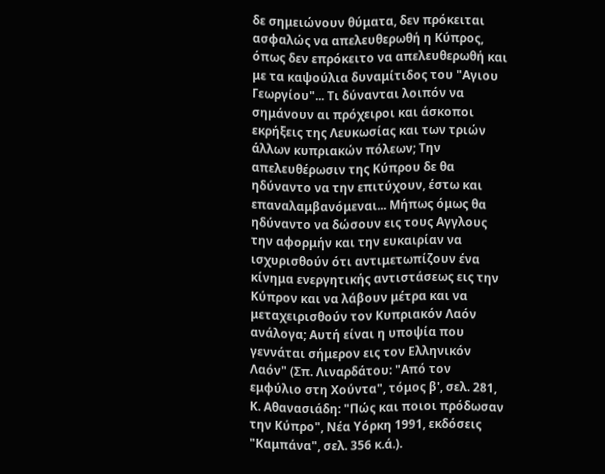δε σημειώνουν θύματα, δεν πρόκειται ασφαλώς να απελευθερωθή η Κύπρος, όπως δεν επρόκειτο να απελευθερωθή και με τα καψούλια δυναμίτιδος του "Αγιου Γεωργίου"... Τι δύνανται λοιπόν να σημάνουν αι πρόχειροι και άσκοποι εκρήξεις της Λευκωσίας και των τριών άλλων κυπριακών πόλεων; Την απελευθέρωσιν της Κύπρου δε θα ηδύναντο να την επιτύχουν, έστω και επαναλαμβανόμεναι... Μήπως όμως θα ηδύναντο να δώσουν εις τους Αγγλους την αφορμήν και την ευκαιρίαν να ισχυρισθούν ότι αντιμετωπίζουν ένα κίνημα ενεργητικής αντιστάσεως εις την Κύπρον και να λάβουν μέτρα και να μεταχειρισθούν τον Κυπριακόν Λαόν ανάλογα; Αυτή είναι η υποψία που γεννάται σήμερον εις τον Ελληνικόν Λαόν" (Σπ. Λιναρδάτου: "Από τον εμφύλιο στη Χούντα", τόμος β', σελ. 281, Κ. Αθανασιάδη: "Πώς και ποιοι πρόδωσαν την Κύπρο", Νέα Υόρκη 1991, εκδόσεις "Καμπάνα", σελ. 356 κ.ά.).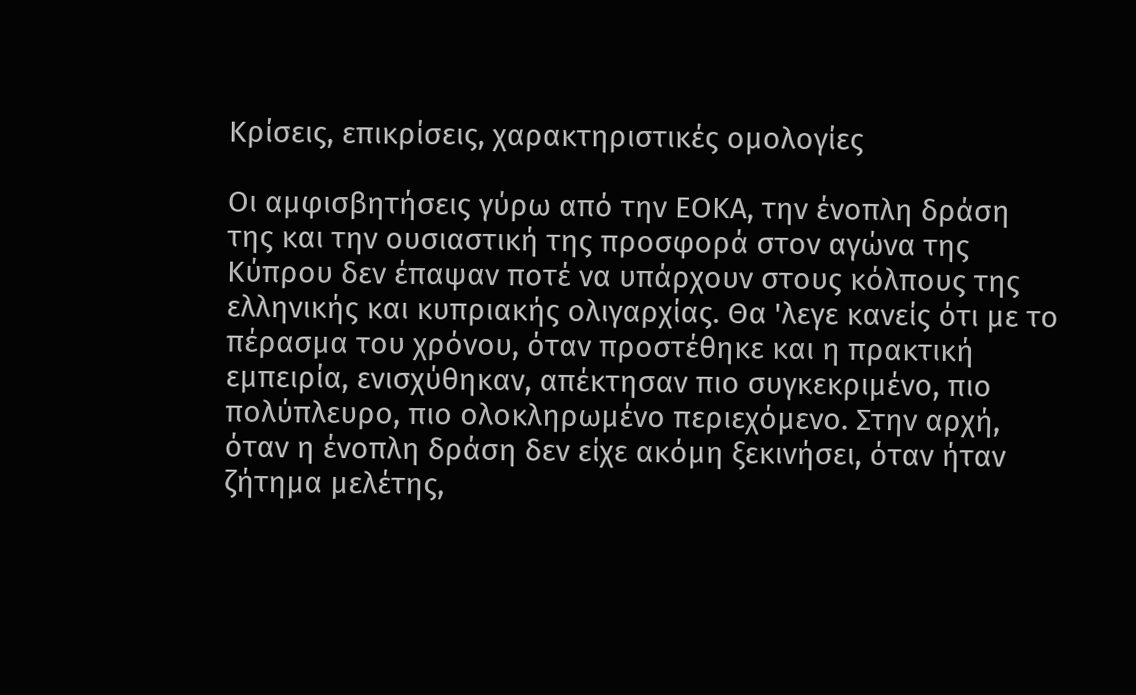Κρίσεις, επικρίσεις, χαρακτηριστικές ομολογίες

Οι αμφισβητήσεις γύρω από την ΕΟΚΑ, την ένοπλη δράση της και την ουσιαστική της προσφορά στον αγώνα της Κύπρου δεν έπαψαν ποτέ να υπάρχουν στους κόλπους της ελληνικής και κυπριακής ολιγαρχίας. Θα 'λεγε κανείς ότι με το πέρασμα του χρόνου, όταν προστέθηκε και η πρακτική εμπειρία, ενισχύθηκαν, απέκτησαν πιο συγκεκριμένο, πιο πολύπλευρο, πιο ολοκληρωμένο περιεχόμενο. Στην αρχή, όταν η ένοπλη δράση δεν είχε ακόμη ξεκινήσει, όταν ήταν ζήτημα μελέτης,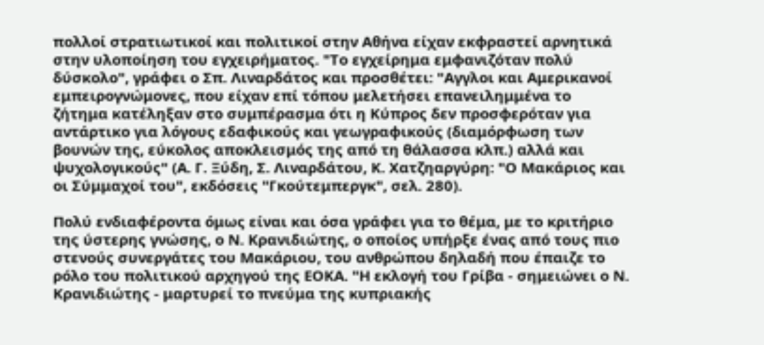πολλοί στρατιωτικοί και πολιτικοί στην Αθήνα είχαν εκφραστεί αρνητικά στην υλοποίηση του εγχειρήματος. "Το εγχείρημα εμφανιζόταν πολύ δύσκολο", γράφει ο Σπ. Λιναρδάτος και προσθέτει: "Αγγλοι και Αμερικανοί εμπειρογνώμονες, που είχαν επί τόπου μελετήσει επανειλημμένα το ζήτημα κατέληξαν στο συμπέρασμα ότι η Κύπρος δεν προσφερόταν για αντάρτικο για λόγους εδαφικούς και γεωγραφικούς (διαμόρφωση των βουνών της, εύκολος αποκλεισμός της από τη θάλασσα κλπ.) αλλά και ψυχολογικούς" (Α. Γ. Ξύδη, Σ. Λιναρδάτου, Κ. Χατζηαργύρη: "Ο Μακάριος και οι Σύμμαχοί του", εκδόσεις "Γκούτεμπεργκ", σελ. 280).

Πολύ ενδιαφέροντα όμως είναι και όσα γράφει για το θέμα, με το κριτήριο της ύστερης γνώσης, ο Ν. Κρανιδιώτης, ο οποίος υπήρξε ένας από τους πιο στενούς συνεργάτες του Μακάριου, του ανθρώπου δηλαδή που έπαιζε το ρόλο του πολιτικού αρχηγού της ΕΟΚΑ. "Η εκλογή του Γρίβα - σημειώνει ο Ν. Κρανιδιώτης - μαρτυρεί το πνεύμα της κυπριακής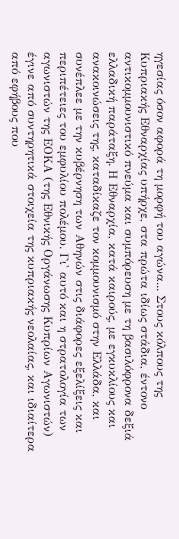ηγεσίας όσον αφορά τη μορφή του αγώνα... Στους κόλπους της Κυπριακής Εθναρχίας υπήρχε, στα πρώτα ιδίως στάδια, έντονο αντικομμουνιστικό πνεύμα και συμπόρευση με τη βασιλόφρονα δεξιά ελλαδική παράταξη. Η Εθναρχία, κατά καιρούς, με εγκυκλίους και ανακοινώσεις της, καταδίκαζε τον κομμουνισμό στην Ελλάδα, και συνέπλεε με την κυβέρνηση των Αθηνών στις διάφορες εξελίξεις και περιπέτειες του εμφυλίου πολέμου. Γι' αυτό και η στρατολογία των αγωνιστών της ΕΟΚΑ (της Εθνικής Οργάνωσης Κυπρίων Αγωνιστών) έγινε από συντηρητικά στοιχεία της κυπριακής νεολαίας, και ιδιαίτερα από εφήβους που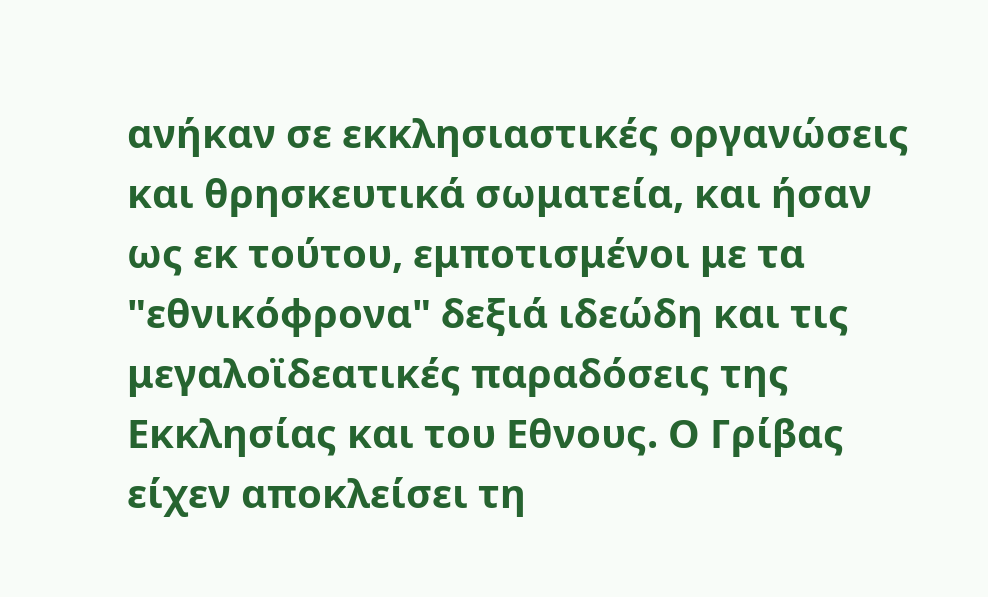ανήκαν σε εκκλησιαστικές οργανώσεις και θρησκευτικά σωματεία, και ήσαν ως εκ τούτου, εμποτισμένοι με τα "εθνικόφρονα" δεξιά ιδεώδη και τις μεγαλοϊδεατικές παραδόσεις της Εκκλησίας και του Εθνους. Ο Γρίβας είχεν αποκλείσει τη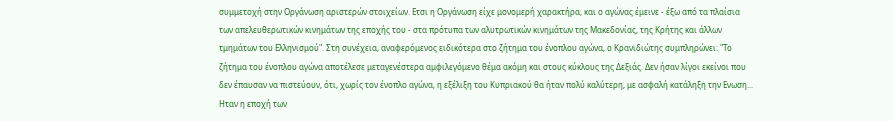συμμετοχή στην Οργάνωση αριστερών στοιχείων. Ετσι η Οργάνωση είχε μονομερή χαρακτήρα, και ο αγώνας έμεινε - έξω από τα πλαίσια των απελευθερωτικών κινημάτων της εποχής του - στα πρότυπα των αλυτρωτικών κινημάτων της Μακεδονίας, της Κρήτης και άλλων τμημάτων του Ελληνισμού". Στη συνέχεια, αναφερόμενος ειδικότερα στο ζήτημα του ένοπλου αγώνα, ο Κρανιδιώτης συμπληρώνει: "Το ζήτημα του ένοπλου αγώνα αποτέλεσε μεταγενέστερα αμφιλεγόμενο θέμα ακόμη και στους κύκλους της Δεξιάς. Δεν ήσαν λίγοι εκείνοι που δεν έπαυσαν να πιστεύουν, ότι, χωρίς τον ένοπλο αγώνα, η εξέλιξη του Κυπριακού θα ήταν πολύ καλύτερη, με ασφαλή κατάληξη την Ενωση... Ηταν η εποχή των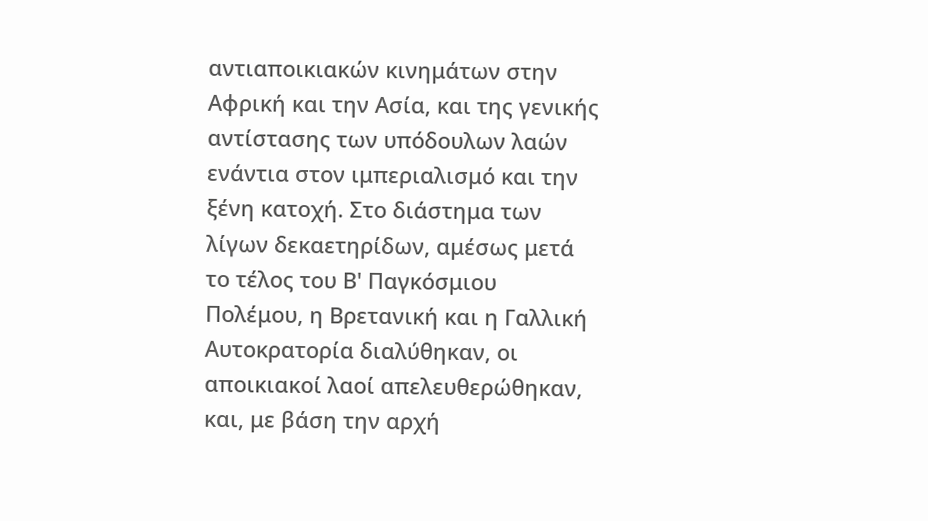αντιαποικιακών κινημάτων στην Αφρική και την Ασία, και της γενικής αντίστασης των υπόδουλων λαών ενάντια στον ιμπεριαλισμό και την ξένη κατοχή. Στο διάστημα των λίγων δεκαετηρίδων, αμέσως μετά το τέλος του Β' Παγκόσμιου Πολέμου, η Βρετανική και η Γαλλική Αυτοκρατορία διαλύθηκαν, οι αποικιακοί λαοί απελευθερώθηκαν, και, με βάση την αρχή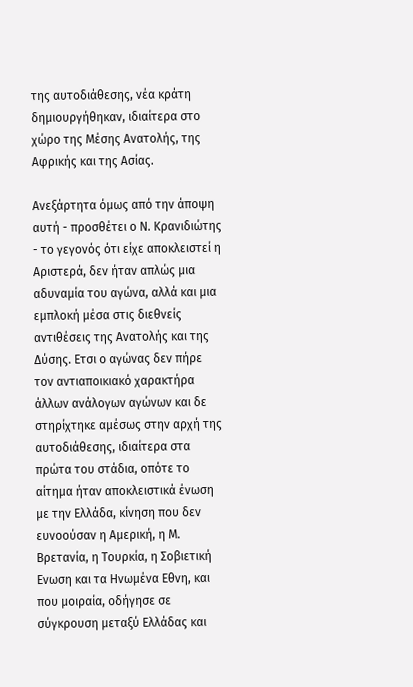της αυτοδιάθεσης, νέα κράτη δημιουργήθηκαν, ιδιαίτερα στο χώρο της Μέσης Ανατολής, της Αφρικής και της Ασίας.

Ανεξάρτητα όμως από την άποψη αυτή - προσθέτει ο Ν. Κρανιδιώτης - το γεγονός ότι είχε αποκλειστεί η Αριστερά, δεν ήταν απλώς μια αδυναμία του αγώνα, αλλά και μια εμπλοκή μέσα στις διεθνείς αντιθέσεις της Ανατολής και της Δύσης. Ετσι ο αγώνας δεν πήρε τον αντιαποικιακό χαρακτήρα άλλων ανάλογων αγώνων και δε στηρίχτηκε αμέσως στην αρχή της αυτοδιάθεσης, ιδιαίτερα στα πρώτα του στάδια, οπότε το αίτημα ήταν αποκλειστικά ένωση με την Ελλάδα, κίνηση που δεν ευνοούσαν η Αμερική, η Μ. Βρετανία, η Τουρκία, η Σοβιετική Ενωση και τα Ηνωμένα Εθνη, και που μοιραία, οδήγησε σε σύγκρουση μεταξύ Ελλάδας και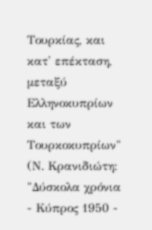Τουρκίας, και κατ' επέκταση, μεταξύ Ελληνοκυπρίων και των Τουρκοκυπρίων" (Ν. Κρανιδιώτη: "Δύσκολα χρόνια - Κύπρος 1950 -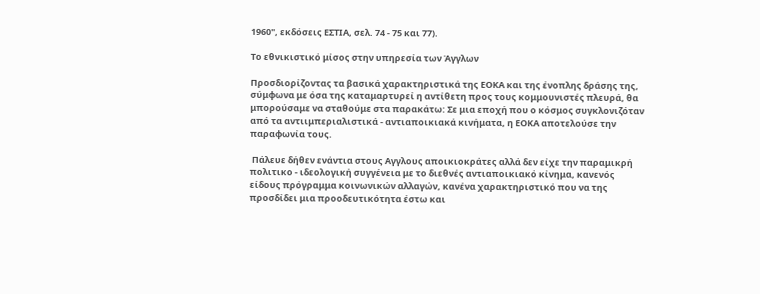1960", εκδόσεις ΕΣΤΙΑ, σελ. 74 - 75 και 77).

Το εθνικιστικό μίσος στην υπηρεσία των Άγγλων

Προσδιορίζοντας τα βασικά χαρακτηριστικά της ΕΟΚΑ και της ένοπλης δράσης της, σύμφωνα με όσα της καταμαρτυρεί η αντίθετη προς τους κομμουνιστές πλευρά, θα μπορούσαμε να σταθούμε στα παρακάτω: Σε μια εποχή που ο κόσμος συγκλονιζόταν από τα αντιιμπεριαλιστικά - αντιαποικιακά κινήματα, η ΕΟΚΑ αποτελούσε την παραφωνία τους.

 Πάλευε δήθεν ενάντια στους Αγγλους αποικιοκράτες αλλά δεν είχε την παραμικρή πολιτικο - ιδεολογική συγγένεια με το διεθνές αντιαποικιακό κίνημα, κανενός είδους πρόγραμμα κοινωνικών αλλαγών, κανένα χαρακτηριστικό που να της προσδίδει μια προοδευτικότητα έστω και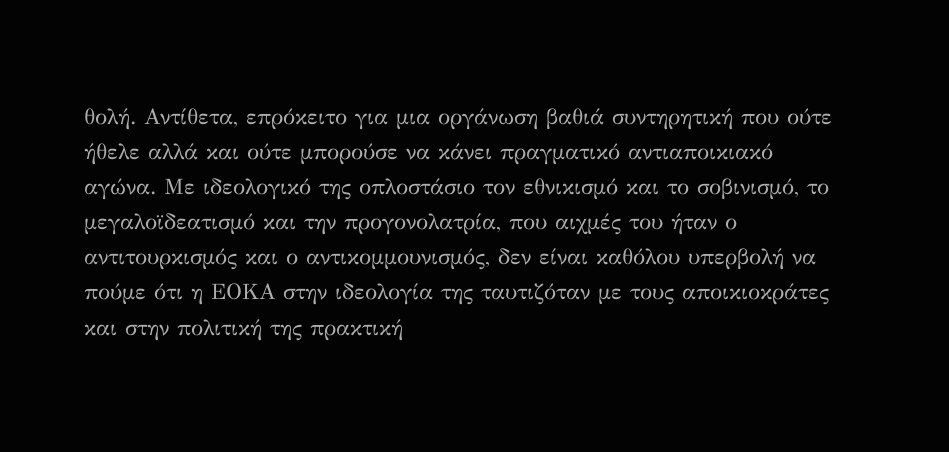θολή. Αντίθετα, επρόκειτο για μια οργάνωση βαθιά συντηρητική που ούτε ήθελε αλλά και ούτε μπορούσε να κάνει πραγματικό αντιαποικιακό αγώνα. Με ιδεολογικό της οπλοστάσιο τον εθνικισμό και το σοβινισμό, το μεγαλοϊδεατισμό και την προγονολατρία, που αιχμές του ήταν ο αντιτουρκισμός και ο αντικομμουνισμός, δεν είναι καθόλου υπερβολή να πούμε ότι η ΕΟΚΑ στην ιδεολογία της ταυτιζόταν με τους αποικιοκράτες και στην πολιτική της πρακτική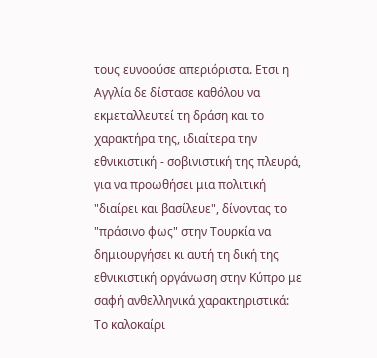τους ευνοούσε απεριόριστα. Ετσι η Αγγλία δε δίστασε καθόλου να εκμεταλλευτεί τη δράση και το χαρακτήρα της, ιδιαίτερα την εθνικιστική - σοβινιστική της πλευρά, για να προωθήσει μια πολιτική "διαίρει και βασίλευε", δίνοντας το "πράσινο φως" στην Τουρκία να δημιουργήσει κι αυτή τη δική της εθνικιστική οργάνωση στην Κύπρο με σαφή ανθελληνικά χαρακτηριστικά:
Το καλοκαίρι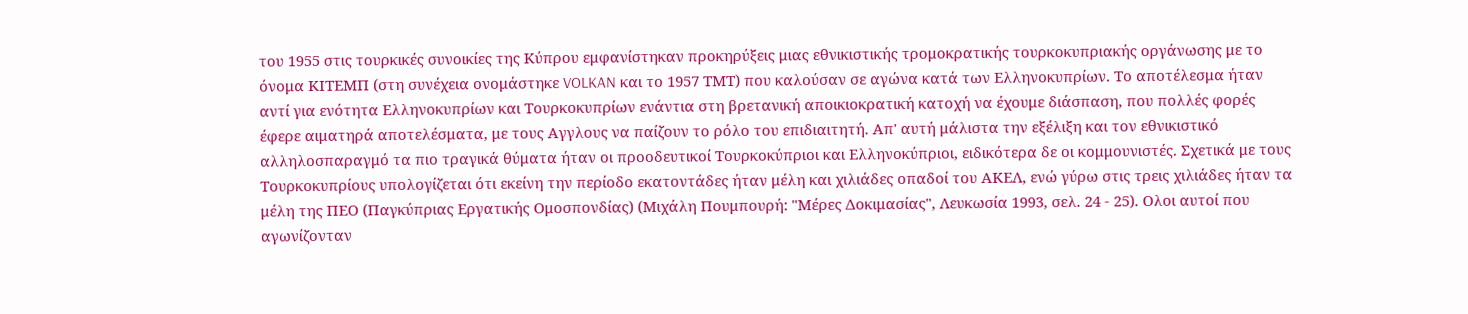του 1955 στις τουρκικές συνοικίες της Κύπρου εμφανίστηκαν προκηρύξεις μιας εθνικιστικής τρομοκρατικής τουρκοκυπριακής οργάνωσης με το όνομα ΚΙΤΕΜΠ (στη συνέχεια ονομάστηκε VOLKAN και το 1957 ΤΜΤ) που καλούσαν σε αγώνα κατά των Ελληνοκυπρίων. Το αποτέλεσμα ήταν αντί για ενότητα Ελληνοκυπρίων και Τουρκοκυπρίων ενάντια στη βρετανική αποικιοκρατική κατοχή να έχουμε διάσπαση, που πολλές φορές έφερε αιματηρά αποτελέσματα, με τους Αγγλους να παίζουν το ρόλο του επιδιαιτητή. Απ' αυτή μάλιστα την εξέλιξη και τον εθνικιστικό αλληλοσπαραγμό τα πιο τραγικά θύματα ήταν οι προοδευτικοί Τουρκοκύπριοι και Ελληνοκύπριοι, ειδικότερα δε οι κομμουνιστές. Σχετικά με τους Τουρκοκυπρίους υπολογίζεται ότι εκείνη την περίοδο εκατοντάδες ήταν μέλη και χιλιάδες οπαδοί του ΑΚΕΛ, ενώ γύρω στις τρεις χιλιάδες ήταν τα μέλη της ΠΕΟ (Παγκύπριας Εργατικής Ομοσπονδίας) (Μιχάλη Πουμπουρή: "Μέρες Δοκιμασίας", Λευκωσία 1993, σελ. 24 - 25). Ολοι αυτοί που αγωνίζονταν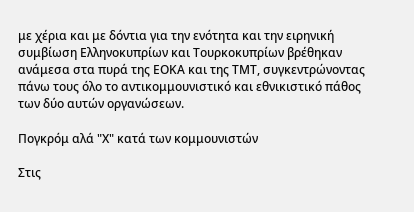με χέρια και με δόντια για την ενότητα και την ειρηνική συμβίωση Ελληνοκυπρίων και Τουρκοκυπρίων βρέθηκαν ανάμεσα στα πυρά της ΕΟΚΑ και της ΤΜΤ, συγκεντρώνοντας πάνω τους όλο το αντικομμουνιστικό και εθνικιστικό πάθος των δύο αυτών οργανώσεων.

Πογκρόμ αλά "Χ" κατά των κομμουνιστών

Στις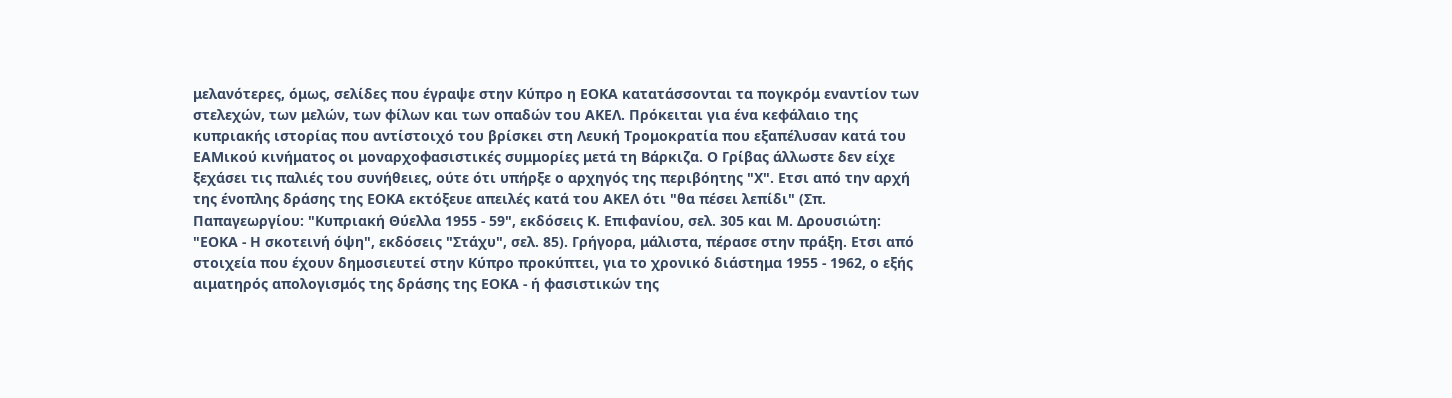μελανότερες, όμως, σελίδες που έγραψε στην Κύπρο η ΕΟΚΑ κατατάσσονται τα πογκρόμ εναντίον των στελεχών, των μελών, των φίλων και των οπαδών του ΑΚΕΛ. Πρόκειται για ένα κεφάλαιο της κυπριακής ιστορίας που αντίστοιχό του βρίσκει στη Λευκή Τρομοκρατία που εξαπέλυσαν κατά του ΕΑΜικού κινήματος οι μοναρχοφασιστικές συμμορίες μετά τη Βάρκιζα. Ο Γρίβας άλλωστε δεν είχε ξεχάσει τις παλιές του συνήθειες, ούτε ότι υπήρξε ο αρχηγός της περιβόητης "Χ". Ετσι από την αρχή της ένοπλης δράσης της ΕΟΚΑ εκτόξευε απειλές κατά του ΑΚΕΛ ότι "θα πέσει λεπίδι" (Σπ. Παπαγεωργίου: "Κυπριακή Θύελλα 1955 - 59", εκδόσεις Κ. Επιφανίου, σελ. 305 και Μ. Δρουσιώτη: "ΕΟΚΑ - Η σκοτεινή όψη", εκδόσεις "Στάχυ", σελ. 85). Γρήγορα, μάλιστα, πέρασε στην πράξη. Ετσι από στοιχεία που έχουν δημοσιευτεί στην Κύπρο προκύπτει, για το χρονικό διάστημα 1955 - 1962, ο εξής αιματηρός απολογισμός της δράσης της ΕΟΚΑ - ή φασιστικών της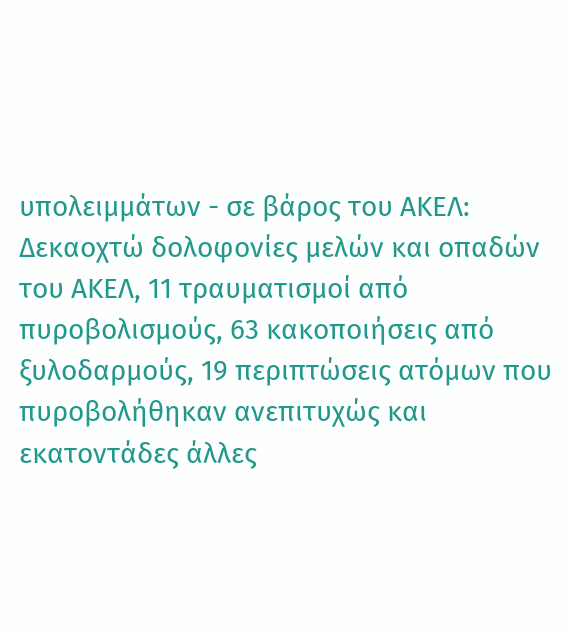υπολειμμάτων - σε βάρος του ΑΚΕΛ:
Δεκαοχτώ δολοφονίες μελών και οπαδών του ΑΚΕΛ, 11 τραυματισμοί από πυροβολισμούς, 63 κακοποιήσεις από ξυλοδαρμούς, 19 περιπτώσεις ατόμων που πυροβολήθηκαν ανεπιτυχώς και εκατοντάδες άλλες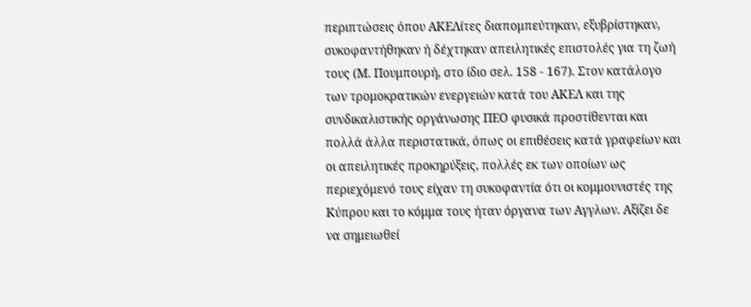περιπτώσεις όπου ΑΚΕΛίτες διαπομπεύτηκαν, εξυβρίστηκαν, συκοφαντήθηκαν ή δέχτηκαν απειλητικές επιστολές για τη ζωή τους (Μ. Πουμπουρή, στο ίδιο σελ. 158 - 167). Στον κατάλογο των τρομοκρατικών ενεργειών κατά του ΑΚΕΛ και της συνδικαλιστικής οργάνωσης ΠΕΟ φυσικά προστίθενται και πολλά άλλα περιστατικά, όπως οι επιθέσεις κατά γραφείων και οι απειλητικές προκηρύξεις, πολλές εκ των οποίων ως περιεχόμενό τους είχαν τη συκοφαντία ότι οι κομμουνιστές της Κύπρου και το κόμμα τους ήταν όργανα των Αγγλων. Αξίζει δε να σημειωθεί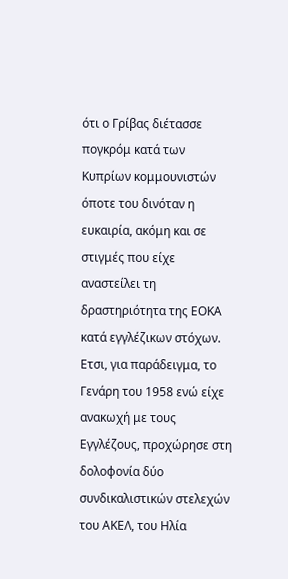ότι ο Γρίβας διέτασσε πογκρόμ κατά των Κυπρίων κομμουνιστών όποτε του δινόταν η ευκαιρία, ακόμη και σε στιγμές που είχε αναστείλει τη δραστηριότητα της ΕΟΚΑ κατά εγγλέζικων στόχων. Ετσι, για παράδειγμα, το Γενάρη του 1958 ενώ είχε ανακωχή με τους Εγγλέζους, προχώρησε στη δολοφονία δύο συνδικαλιστικών στελεχών του ΑΚΕΛ, του Ηλία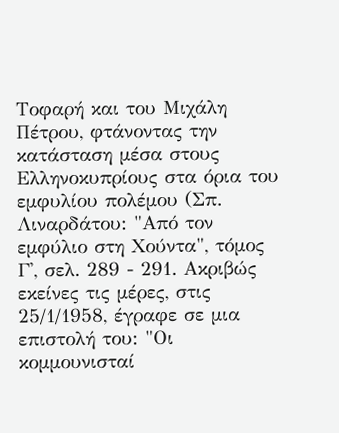Τοφαρή και του Μιχάλη Πέτρου, φτάνοντας την κατάσταση μέσα στους Ελληνοκυπρίους στα όρια του εμφυλίου πολέμου (Σπ. Λιναρδάτου: "Από τον εμφύλιο στη Χούντα", τόμος Γ', σελ. 289 - 291. Ακριβώς εκείνες τις μέρες, στις 25/1/1958, έγραφε σε μια επιστολή του: "Οι κομμουνισταί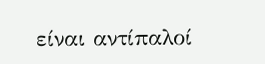είναι αντίπαλοί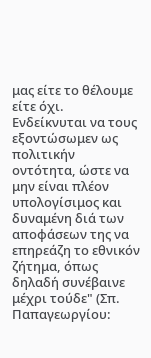μας είτε το θέλουμε είτε όχι. Ενδείκνυται να τους εξοντώσωμεν ως πολιτικήν οντότητα, ώστε να μην είναι πλέον υπολογίσιμος και δυναμένη διά των αποφάσεων της να επηρεάζη το εθνικόν ζήτημα, όπως δηλαδή συνέβαινε μέχρι τούδε" (Σπ. Παπαγεωργίου: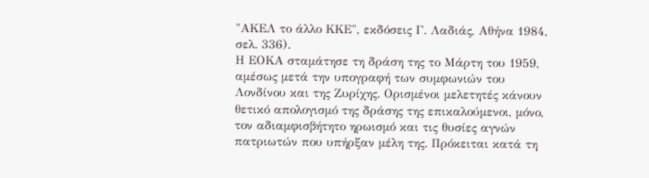"ΑΚΕΛ το άλλο ΚΚΕ", εκδόσεις Γ. Λαδιάς, Αθήνα 1984, σελ. 336).
Η ΕΟΚΑ σταμάτησε τη δράση της το Μάρτη του 1959, αμέσως μετά την υπογραφή των συμφωνιών του Λονδίνου και της Ζυρίχης. Ορισμένοι μελετητές κάνουν θετικό απολογισμό της δράσης της επικαλούμενοι, μόνο, τον αδιαμφισβήτητο ηρωισμό και τις θυσίες αγνών πατριωτών που υπήρξαν μέλη της. Πρόκειται κατά τη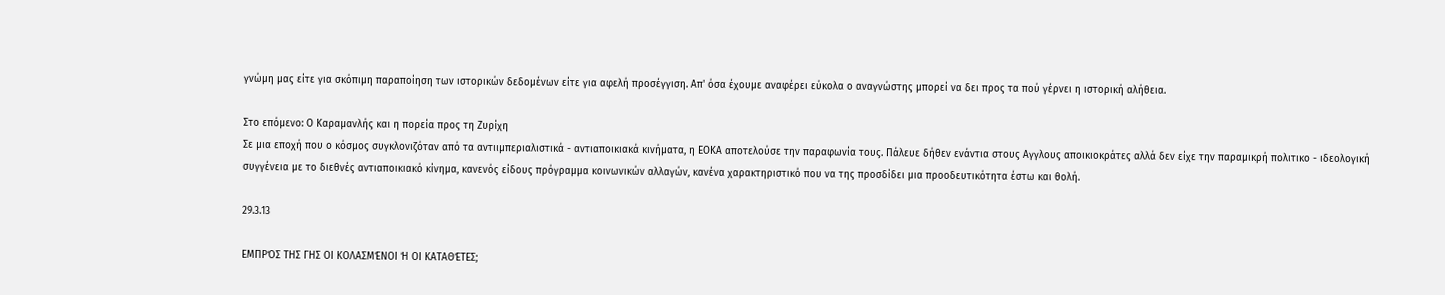γνώμη μας είτε για σκόπιμη παραποίηση των ιστορικών δεδομένων είτε για αφελή προσέγγιση. Απ' όσα έχουμε αναφέρει εύκολα ο αναγνώστης μπορεί να δει προς τα πού γέρνει η ιστορική αλήθεια.

Στο επόμενο: Ο Καραμανλής και η πορεία προς τη Ζυρίχη
Σε μια εποχή που ο κόσμος συγκλονιζόταν από τα αντιιμπεριαλιστικά - αντιαποικιακά κινήματα, η ΕΟΚΑ αποτελούσε την παραφωνία τους. Πάλευε δήθεν ενάντια στους Αγγλους αποικιοκράτες αλλά δεν είχε την παραμικρή πολιτικο - ιδεολογική συγγένεια με το διεθνές αντιαποικιακό κίνημα, κανενός είδους πρόγραμμα κοινωνικών αλλαγών, κανένα χαρακτηριστικό που να της προσδίδει μια προοδευτικότητα έστω και θολή.

29.3.13

ΕΜΠΡΌΣ ΤΗΣ ΓΗΣ ΟΙ ΚΟΛΑΣΜΈΝΟΙ Ή ΟΙ ΚΑΤΑΘΈΤΕΣ;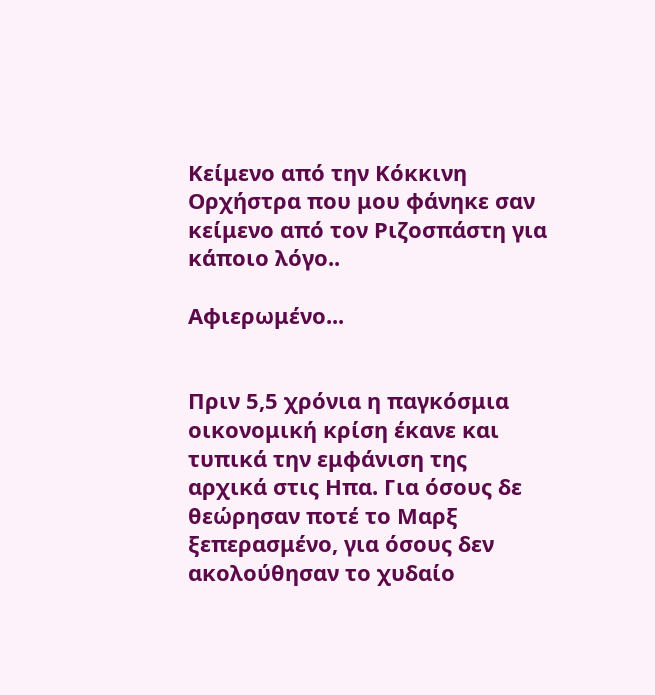Κείμενο από την Κόκκινη Ορχήστρα που μου φάνηκε σαν κείμενο από τον Ριζοσπάστη για κάποιο λόγο..

Αφιερωμένο...


Πριν 5,5 χρόνια η παγκόσμια οικονομική κρίση έκανε και τυπικά την εμφάνιση της αρχικά στις Ηπα. Για όσους δε θεώρησαν ποτέ το Μαρξ ξεπερασμένο, για όσους δεν ακολούθησαν το χυδαίο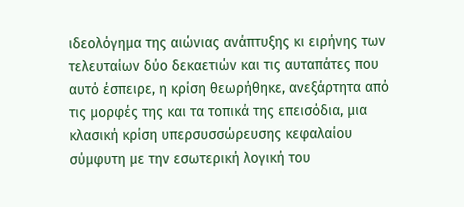ιδεολόγημα της αιώνιας ανάπτυξης κι ειρήνης των τελευταίων δύο δεκαετιών και τις αυταπάτες που αυτό έσπειρε, η κρίση θεωρήθηκε, ανεξάρτητα από τις μορφές της και τα τοπικά της επεισόδια, μια κλασική κρίση υπερσυσσώρευσης κεφαλαίου σύμφυτη με την εσωτερική λογική του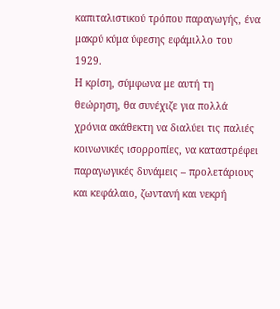καπιταλιστικού τρόπου παραγωγής, ένα μακρύ κύμα ύφεσης εφάμιλλο του 1929.
Η κρίση, σύμφωνα με αυτή τη θεώρηση, θα συνέχιζε για πολλά χρόνια ακάθεκτη να διαλύει τις παλιές κοινωνικές ισορροπίες, να καταστρέφει παραγωγικές δυνάμεις – προλετάριους και κεφάλαιο, ζωντανή και νεκρή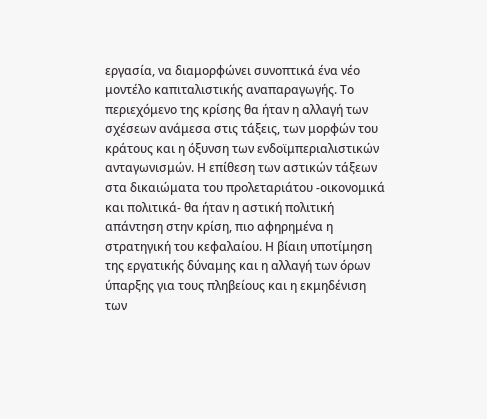εργασία, να διαμορφώνει συνοπτικά ένα νέο μοντέλο καπιταλιστικής αναπαραγωγής. Το περιεχόμενο της κρίσης θα ήταν η αλλαγή των σχέσεων ανάμεσα στις τάξεις, των μορφών του κράτους και η όξυνση των ενδοϊμπεριαλιστικών ανταγωνισμών. Η επίθεση των αστικών τάξεων στα δικαιώματα του προλεταριάτου -οικονομικά και πολιτικά- θα ήταν η αστική πολιτική απάντηση στην κρίση, πιο αφηρημένα η στρατηγική του κεφαλαίου. Η βίαιη υποτίμηση της εργατικής δύναμης και η αλλαγή των όρων ύπαρξης για τους πληβείους και η εκμηδένιση των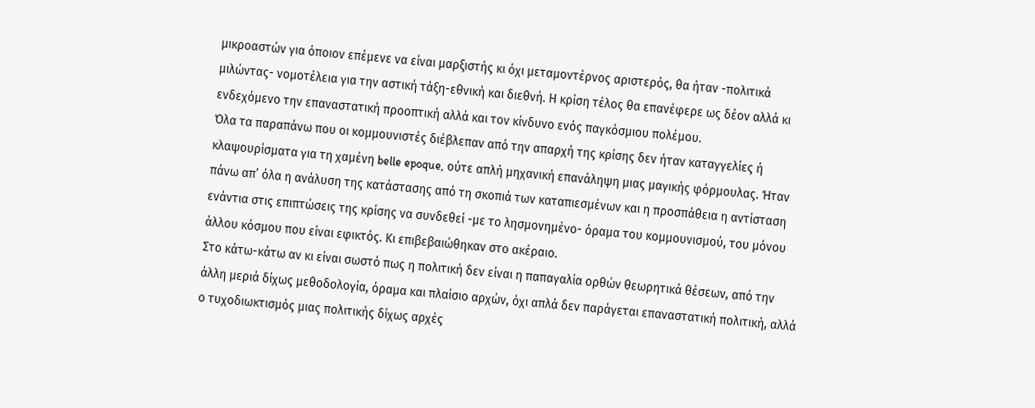μικροαστών για όποιον επέμενε να είναι μαρξιστής κι όχι μεταμοντέρνος αριστερός, θα ήταν -πολιτικά μιλώντας- νομοτέλεια για την αστική τάξη-εθνική και διεθνή. Η κρίση τέλος θα επανέφερε ως δέον αλλά κι ενδεχόμενο την επαναστατική προοπτική αλλά και τον κίνδυνο ενός παγκόσμιου πολέμου.
Όλα τα παραπάνω που οι κομμουνιστές διέβλεπαν από την απαρχή της κρίσης δεν ήταν καταγγελίες ή κλαψουρίσματα για τη χαμένη belle epoque, ούτε απλή μηχανική επανάληψη μιας μαγικής φόρμουλας. Ήταν πάνω απ’ όλα η ανάλυση της κατάστασης από τη σκοπιά των καταπιεσμένων και η προσπάθεια η αντίσταση ενάντια στις επιπτώσεις της κρίσης να συνδεθεί -με το λησμονημένο- όραμα του κομμουνισμού, του μόνου άλλου κόσμου που είναι εφικτός. Κι επιβεβαιώθηκαν στο ακέραιο.
Στο κάτω-κάτω αν κι είναι σωστό πως η πολιτική δεν είναι η παπαγαλία ορθών θεωρητικά θέσεων, από την άλλη μεριά δίχως μεθοδολογία, όραμα και πλαίσιο αρχών, όχι απλά δεν παράγεται επαναστατική πολιτική, αλλά ο τυχοδιωκτισμός μιας πολιτικής δίχως αρχές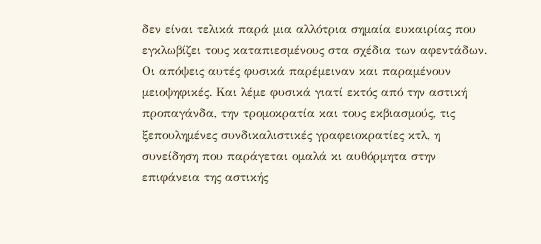δεν είναι τελικά παρά μια αλλότρια σημαία ευκαιρίας που εγκλωβίζει τους καταπιεσμένους στα σχέδια των αφεντάδων.
Οι απόψεις αυτές φυσικά παρέμειναν και παραμένουν μειοψηφικές. Και λέμε φυσικά γιατί εκτός από την αστική προπαγάνδα, την τρομοκρατία και τους εκβιασμούς, τις ξεπουλημένες συνδικαλιστικές γραφειοκρατίες κτλ, η συνείδηση που παράγεται ομαλά κι αυθόρμητα στην επιφάνεια της αστικής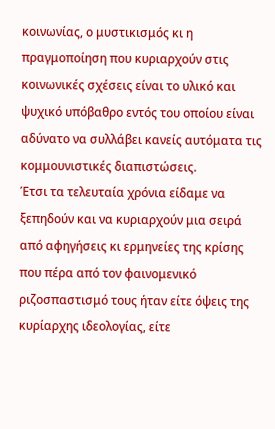κοινωνίας, ο μυστικισμός κι η πραγμοποίηση που κυριαρχούν στις κοινωνικές σχέσεις είναι το υλικό και ψυχικό υπόβαθρο εντός του οποίου είναι αδύνατο να συλλάβει κανείς αυτόματα τις κομμουνιστικές διαπιστώσεις.
Έτσι τα τελευταία χρόνια είδαμε να ξεπηδούν και να κυριαρχούν μια σειρά από αφηγήσεις κι ερμηνείες της κρίσης που πέρα από τον φαινομενικό ριζοσπαστισμό τους ήταν είτε όψεις της κυρίαρχης ιδεολογίας, είτε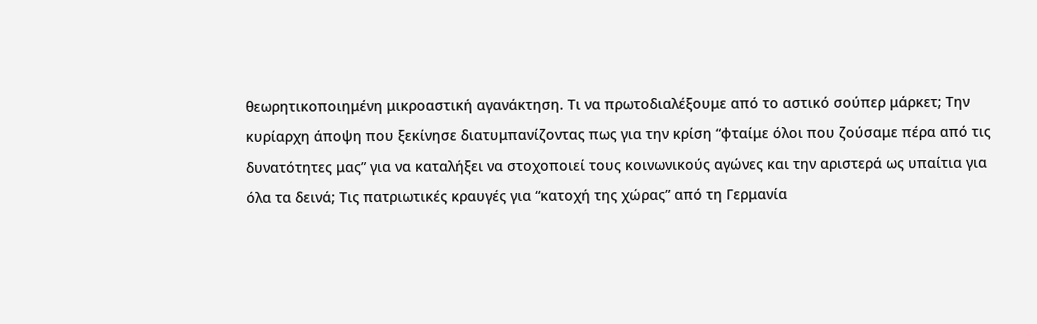θεωρητικοποιημένη μικροαστική αγανάκτηση. Τι να πρωτοδιαλέξουμε από το αστικό σούπερ μάρκετ; Την κυρίαρχη άποψη που ξεκίνησε διατυμπανίζοντας πως για την κρίση “φταίμε όλοι που ζούσαμε πέρα από τις δυνατότητες μας” για να καταλήξει να στοχοποιεί τους κοινωνικούς αγώνες και την αριστερά ως υπαίτια για όλα τα δεινά; Τις πατριωτικές κραυγές για “κατοχή της χώρας” από τη Γερμανία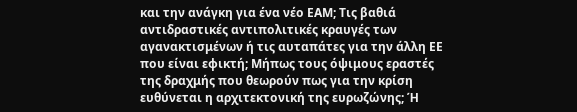και την ανάγκη για ένα νέο ΕΑΜ; Τις βαθιά αντιδραστικές αντιπολιτικές κραυγές των αγανακτισμένων ή τις αυταπάτες για την άλλη ΕΕ που είναι εφικτή; Μήπως τους όψιμους εραστές της δραχμής που θεωρούν πως για την κρίση ευθύνεται η αρχιτεκτονική της ευρωζώνης; Ή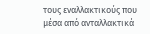τους εναλλακτικούς που μέσα από ανταλλακτικά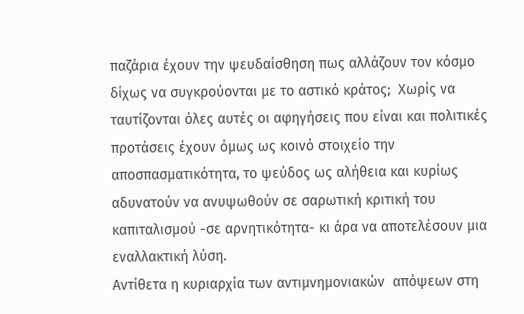παζάρια έχουν την ψευδαίσθηση πως αλλάζουν τον κόσμο δίχως να συγκρούονται με το αστικό κράτος;  Χωρίς να ταυτίζονται όλες αυτές οι αφηγήσεις που είναι και πολιτικές προτάσεις έχουν όμως ως κοινό στοιχείο την αποσπασματικότητα, το ψεύδος ως αλήθεια και κυρίως αδυνατούν να ανυψωθούν σε σαρωτική κριτική του καπιταλισμού -σε αρνητικότητα- κι άρα να αποτελέσουν μια εναλλακτική λύση.
Αντίθετα η κυριαρχία των αντιμνημονιακών  απόψεων στη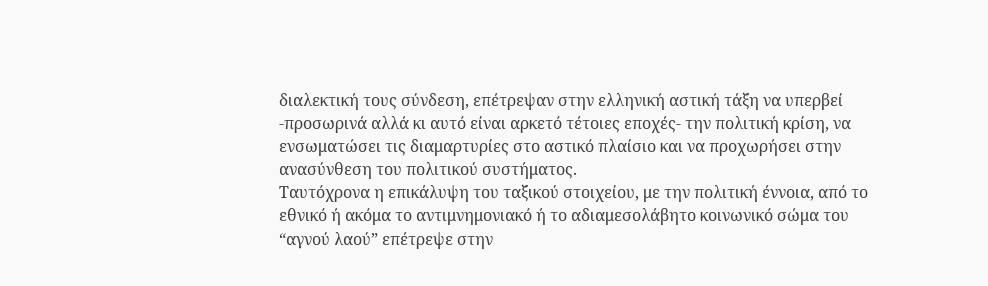διαλεκτική τους σύνδεση, επέτρεψαν στην ελληνική αστική τάξη να υπερβεί -προσωρινά αλλά κι αυτό είναι αρκετό τέτοιες εποχές- την πολιτική κρίση, να ενσωματώσει τις διαμαρτυρίες στο αστικό πλαίσιο και να προχωρήσει στην ανασύνθεση του πολιτικού συστήματος.
Ταυτόχρονα η επικάλυψη του ταξικού στοιχείου, με την πολιτική έννοια, από το εθνικό ή ακόμα το αντιμνημονιακό ή το αδιαμεσολάβητο κοινωνικό σώμα του “αγνού λαού” επέτρεψε στην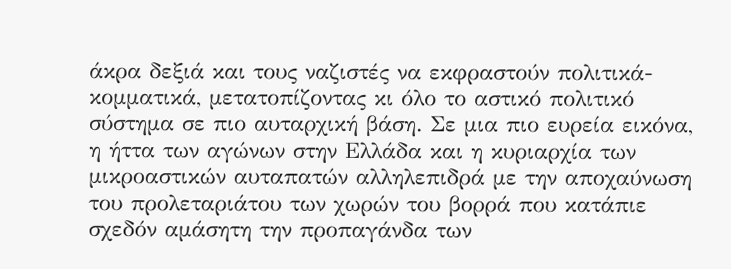άκρα δεξιά και τους ναζιστές να εκφραστούν πολιτικά-κομματικά, μετατοπίζοντας κι όλο το αστικό πολιτικό σύστημα σε πιο αυταρχική βάση. Σε μια πιο ευρεία εικόνα, η ήττα των αγώνων στην Ελλάδα και η κυριαρχία των μικροαστικών αυταπατών αλληλεπιδρά με την αποχαύνωση του προλεταριάτου των χωρών του βορρά που κατάπιε σχεδόν αμάσητη την προπαγάνδα των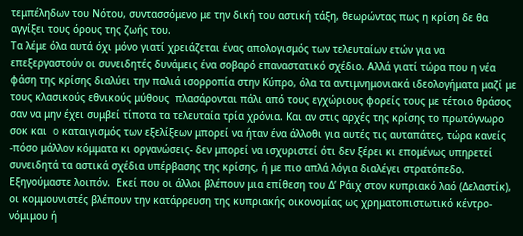τεμπέληδων του Νότου, συντασσόμενο με την δική του αστική τάξη, θεωρώντας πως η κρίση δε θα αγγίξει τους όρους της ζωής του.
Τα λέμε όλα αυτά όχι μόνο γιατί χρειάζεται ένας απολογισμός των τελευταίων ετών για να επεξεργαστούν οι συνειδητές δυνάμεις ένα σοβαρό επαναστατικό σχέδιο. Αλλά γιατί τώρα που η νέα φάση της κρίσης διαλύει την παλιά ισορροπία στην Κύπρο, όλα τα αντιμνημονιακά ιδεολογήματα μαζί με τους κλασικούς εθνικούς μύθους  πλασάρονται πάλι από τους εγχώριους φορείς τους με τέτοιο θράσος σαν να μην έχει συμβεί τίποτα τα τελευταία τρία χρόνια. Και αν στις αρχές της κρίσης το πρωτόγνωρο σοκ και  o καταιγισμός των εξελίξεων μπορεί να ήταν ένα άλλοθι για αυτές τις αυταπάτες, τώρα κανείς -πόσο μάλλον κόμματα κι οργανώσεις- δεν μπορεί να ισχυριστεί ότι δεν ξέρει κι επομένως υπηρετεί συνειδητά τα αστικά σχέδια υπέρβασης της κρίσης, ή με πιο απλά λόγια διαλέγει στρατόπεδο.
Εξηγούμαστε λοιπόν.  Εκεί που οι άλλοι βλέπουν μια επίθεση του Δ’ Ράιχ στον κυπριακό λαό (Δελαστίκ), οι κομμουνιστές βλέπουν την κατάρρευση της κυπριακής οικονομίας ως χρηματοπιστωτικό κέντρο-νόμιμου ή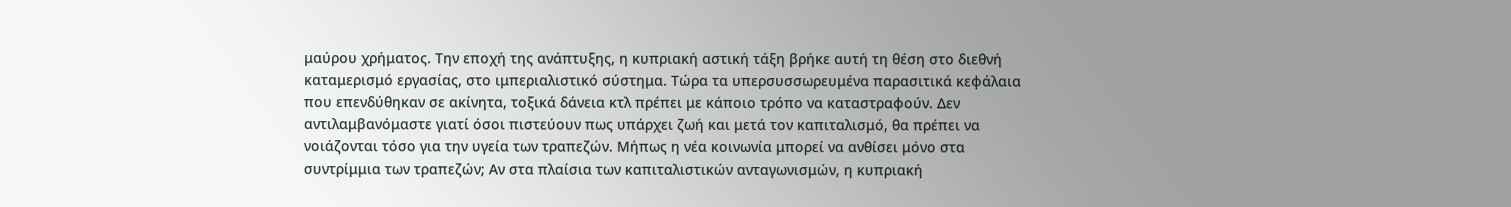μαύρου χρήματος. Την εποχή της ανάπτυξης, η κυπριακή αστική τάξη βρήκε αυτή τη θέση στο διεθνή καταμερισμό εργασίας, στο ιμπεριαλιστικό σύστημα. Τώρα τα υπερσυσσωρευμένα παρασιτικά κεφάλαια που επενδύθηκαν σε ακίνητα, τοξικά δάνεια κτλ πρέπει με κάποιο τρόπο να καταστραφούν. Δεν αντιλαμβανόμαστε γιατί όσοι πιστεύουν πως υπάρχει ζωή και μετά τον καπιταλισμό, θα πρέπει να νοιάζονται τόσο για την υγεία των τραπεζών. Μήπως η νέα κοινωνία μπορεί να ανθίσει μόνο στα συντρίμμια των τραπεζών; Αν στα πλαίσια των καπιταλιστικών ανταγωνισμών, η κυπριακή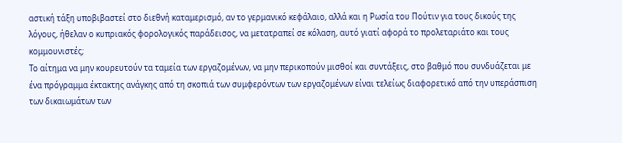αστική τάξη υποβιβαστεί στο διεθνή καταμερισμό, αν το γερμανικό κεφάλαιο, αλλά και η Ρωσία του Πούτιν για τους δικούς της λόγους, ήθελαν ο κυπριακός φορολογικός παράδεισος, να μετατραπεί σε κόλαση, αυτό γιατί αφορά το προλεταριάτο και τους κομμουνιστές;
Το αίτημα να μην κουρευτούν τα ταμεία των εργαζομένων, να μην περικοπούν μισθοί και συντάξεις, στο βαθμό που συνδυάζεται με ένα πρόγραμμα έκτακτης ανάγκης από τη σκοπιά των συμφερόντων των εργαζομένων είναι τελείως διαφορετικό από την υπεράσπιση των δικαιωμάτων των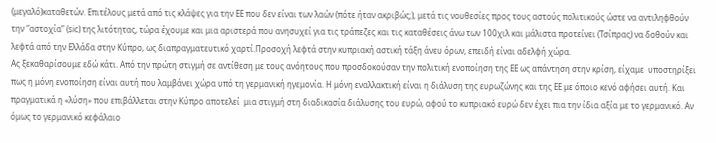(μεγαλό)καταθετών. Επιτέλους μετά από τις κλάψες για την ΕΕ που δεν είναι των λαών (πότε ήταν ακριβώς;), μετά τις νουθεσίες προς τους αστούς πολιτικούς ώστε να αντιληφθούν  την “αστοχία” (sic) της λιτότητας, τώρα έχουμε και μια αριστερά που ανησυχεί για τις τράπεζες και τις καταθέσεις άνω των 100χιλ και μάλιστα προτείνει (Τσίπρας) να δοθούν και λεφτά από την Ελλάδα στην Κύπρο, ως διαπραγματευτικό χαρτί.Προσοχή λεφτά στην κυπριακή αστική τάξη άνευ όρων, επειδή είναι αδελφή χώρα.
Ας ξεκαθαρίσουμε εδώ κάτι. Από την πρώτη στιγμή σε αντίθεση με τους ανόητους που προσδοκούσαν την πολιτική ενοποίηση της ΕΕ ως απάντηση στην κρίση, είχαμε  υποστηρίξει πως η μόνη ενοποίηση είναι αυτή που λαμβάνει χώρα υπό τη γερμανική ηγεμονία. Η μόνη εναλλακτική είναι η διάλυση της ευρωζώνης και της ΕΕ με όποιο κενό αφήσει αυτή. Και πραγματικά η «λύση» που επιβάλλεται στην Κύπρο αποτελεί  μια στιγμή στη διαδικασία διάλυσης του ευρώ, αφού το κυπριακό ευρώ δεν έχει πια την ίδια αξία με το γερμανικό. Αν όμως το γερμανικό κεφάλαιο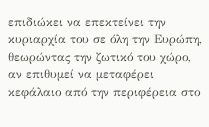επιδιώκει να επεκτείνει την κυριαρχία του σε όλη την Ευρώπη, θεωρώντας την ζωτικό του χώρο, αν επιθυμεί να μεταφέρει κεφάλαιο από την περιφέρεια στο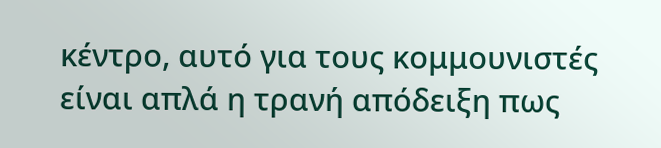κέντρο, αυτό για τους κομμουνιστές είναι απλά η τρανή απόδειξη πως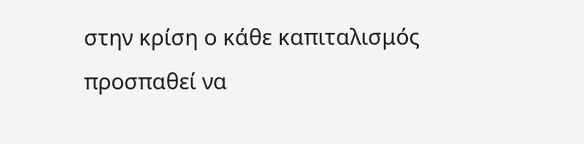στην κρίση ο κάθε καπιταλισμός προσπαθεί να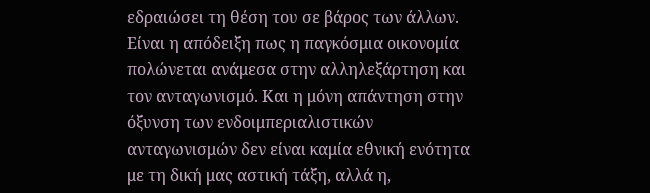εδραιώσει τη θέση του σε βάρος των άλλων. Είναι η απόδειξη πως η παγκόσμια οικονομία πολώνεται ανάμεσα στην αλληλεξάρτηση και τον ανταγωνισμό. Και η μόνη απάντηση στην όξυνση των ενδοιμπεριαλιστικών ανταγωνισμών δεν είναι καμία εθνική ενότητα με τη δική μας αστική τάξη, αλλά η,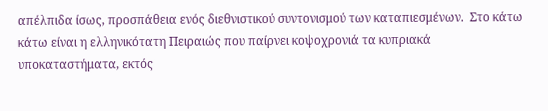απέλπιδα ίσως, προσπάθεια ενός διεθνιστικού συντονισμού των καταπιεσμένων.  Στο κάτω κάτω είναι η ελληνικότατη Πειραιώς που παίρνει κοψοχρονιά τα κυπριακά υποκαταστήματα, εκτός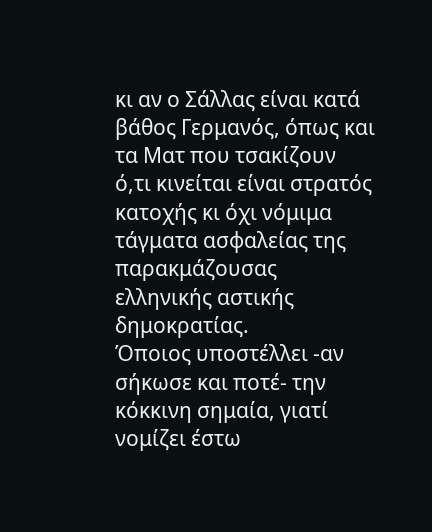κι αν ο Σάλλας είναι κατά βάθος Γερμανός, όπως και τα Ματ που τσακίζουν ό,τι κινείται είναι στρατός κατοχής κι όχι νόμιμα τάγματα ασφαλείας της παρακμάζουσας ελληνικής αστικής δημοκρατίας.
Όποιος υποστέλλει -αν σήκωσε και ποτέ- την κόκκινη σημαία, γιατί νομίζει έστω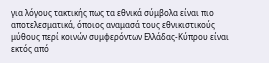για λόγους τακτικής πως τα εθνικά σύμβολα είναι πιο αποτελεσματικά, όποιος αναμασά τους εθνικιστικούς μύθους περί κοινών συμφερόντων Ελλάδας-Κύπρου είναι εκτός από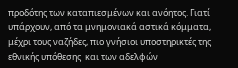προδότης των καταπιεσμένων και ανόητος. Γιατί υπάρχουν, από τα μνημονιακά αστικά κόμματα, μέχρι τους ναζήδες, πιο γνήσιοι υποστηρικτές της εθνικής υπόθεσης  και των αδελφών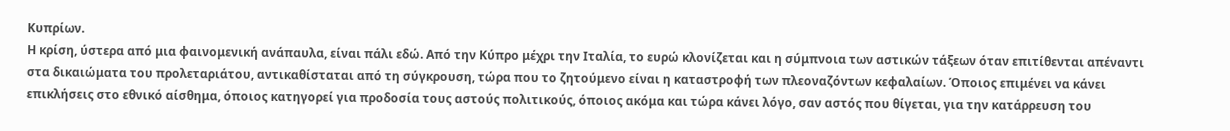Κυπρίων.
Η κρίση, ύστερα από μια φαινομενική ανάπαυλα, είναι πάλι εδώ. Από την Κύπρο μέχρι την Ιταλία, το ευρώ κλονίζεται και η σύμπνοια των αστικών τάξεων όταν επιτίθενται απέναντι στα δικαιώματα του προλεταριάτου, αντικαθίσταται από τη σύγκρουση, τώρα που το ζητούμενο είναι η καταστροφή των πλεοναζόντων κεφαλαίων. Όποιος επιμένει να κάνει επικλήσεις στο εθνικό αίσθημα, όποιος κατηγορεί για προδοσία τους αστούς πολιτικούς, όποιος ακόμα και τώρα κάνει λόγο, σαν αστός που θίγεται, για την κατάρρευση του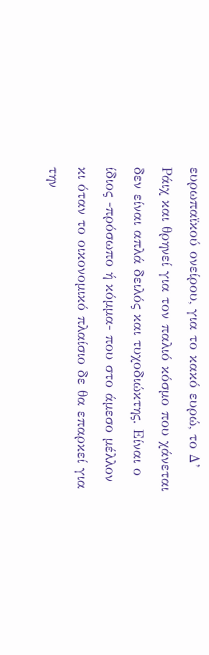ευρωπαϊκού ονείρου, για το κακό ευρώ, το Δ’ Ράιχ και θρηνεί για τον παλιό κόσμο που χάνεται δεν είναι απλά δειλός και τυχοδιώκτης. Είναι ο ίδιος -πρόσωπο ή κόμμα- που στο άμεσο μέλλον κι όταν το οικονομικό πλαίσιο δε θα επαρκεί για την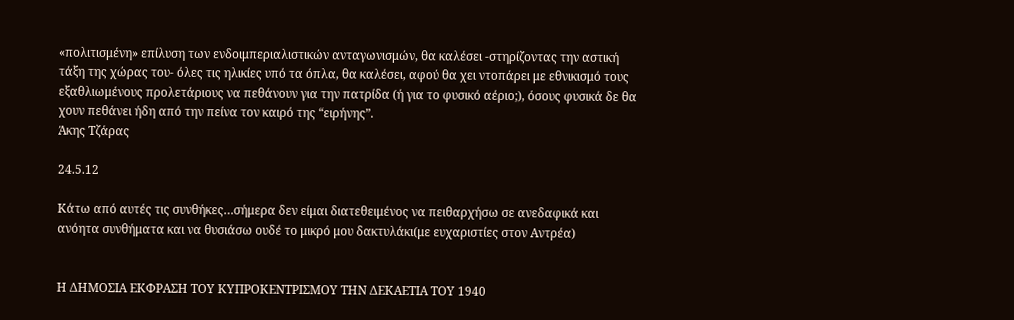«πολιτισμένη» επίλυση των ενδοιμπεριαλιστικών ανταγωνισμών, θα καλέσει -στηρίζοντας την αστική τάξη της χώρας του- όλες τις ηλικίες υπό τα όπλα, θα καλέσει, αφού θα χει ντοπάρει με εθνικισμό τους εξαθλιωμένους προλετάριους να πεθάνουν για την πατρίδα (ή για το φυσικό αέριο;), όσους φυσικά δε θα χουν πεθάνει ήδη από την πείνα τον καιρό της “ειρήνης”.
Άκης Τζάρας

24.5.12

Κάτω από αυτές τις συνθήκες…σήμερα δεν είμαι διατεθειμένος να πειθαρχήσω σε ανεδαφικά και ανόητα συνθήματα και να θυσιάσω ουδέ το μικρό μου δακτυλάκι(με ευχαριστίες στον Αντρέα)


Η ΔΗΜΟΣΙΑ ΕΚΦΡΑΣΗ ΤΟΥ ΚΥΠΡΟΚΕΝΤΡΙΣΜΟΥ ΤΗΝ ΔΕΚΑΕΤΙΑ ΤΟΥ 1940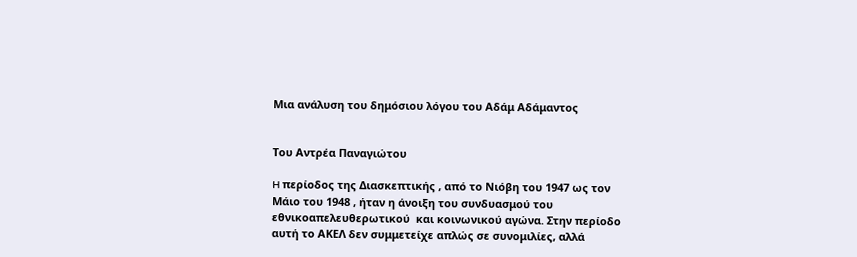Μια ανάλυση του δημόσιου λόγου του Αδάμ Αδάμαντος


Του Αντρέα Παναγιώτου

H περίοδος της Διασκεπτικής , από το Νιόβη του 1947 ως τον Μάιο του 1948 , ήταν η άνοιξη του συνδυασμού του  εθνικοαπελευθερωτικού  και κοινωνικού αγώνα. Στην περίοδο αυτή το ΑΚΕΛ δεν συμμετείχε απλώς σε συνομιλίες, αλλά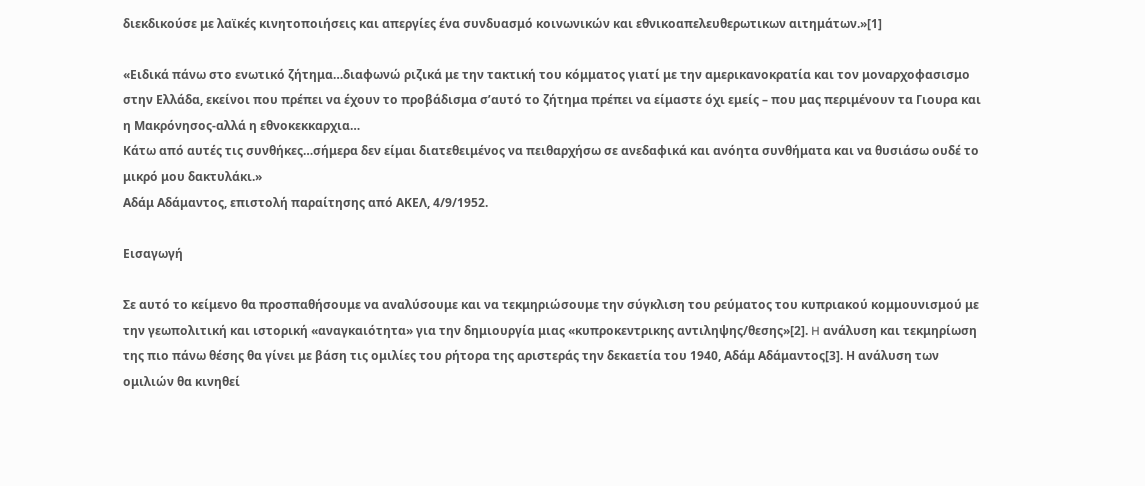διεκδικούσε με λαϊκές κινητοποιήσεις και απεργίες ένα συνδυασμό κοινωνικών και εθνικοαπελευθερωτικων αιτημάτων.»[1]

«Ειδικά πάνω στο ενωτικό ζήτημα…διαφωνώ ριζικά με την τακτική του κόμματος γιατί με την αμερικανοκρατία και τον μοναρχοφασισμο στην Ελλάδα, εκείνοι που πρέπει να έχουν το προβάδισμα σ’αυτό το ζήτημα πρέπει να είμαστε όχι εμείς – που μας περιμένουν τα Γιουρα και η Μακρόνησος-αλλά η εθνοκεκκαρχια…
Κάτω από αυτές τις συνθήκες…σήμερα δεν είμαι διατεθειμένος να πειθαρχήσω σε ανεδαφικά και ανόητα συνθήματα και να θυσιάσω ουδέ το μικρό μου δακτυλάκι.»
Αδάμ Αδάμαντος, επιστολή παραίτησης από ΑΚΕΛ, 4/9/1952.

Εισαγωγή

Σε αυτό το κείμενο θα προσπαθήσουμε να αναλύσουμε και να τεκμηριώσουμε την σύγκλιση του ρεύματος του κυπριακού κομμουνισμού με την γεωπολιτική και ιστορική «αναγκαιότητα» για την δημιουργία μιας «κυπροκεντρικης αντιληψης/θεσης»[2]. H ανάλυση και τεκμηρίωση της πιο πάνω θέσης θα γίνει με βάση τις ομιλίες του ρήτορα της αριστεράς την δεκαετία του 1940, Αδάμ Αδάμαντος[3]. Η ανάλυση των ομιλιών θα κινηθεί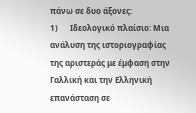πάνω σε δυο άξονες:
1)      Ιδεολογικό πλαίσιο: Μια ανάλυση της ιστοριογραφίας της αριστεράς με έμφαση στην Γαλλική και την Ελληνική  επανάσταση σε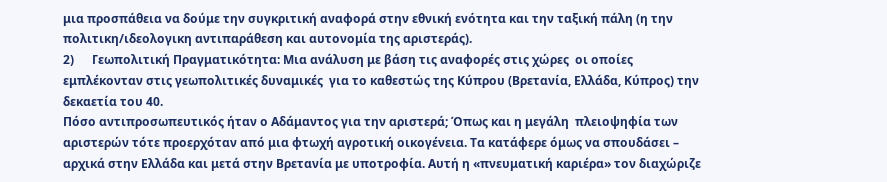μια προσπάθεια να δούμε την συγκριτική αναφορά στην εθνική ενότητα και την ταξική πάλη (η την πολιτικη/ιδεολογικη αντιπαράθεση και αυτονομία της αριστεράς).
2)      Γεωπολιτική Πραγματικότητα: Μια ανάλυση με βάση τις αναφορές στις χώρες  οι οποίες εμπλέκονταν στις γεωπολιτικές δυναμικές  για το καθεστώς της Κύπρου (Βρετανία, Ελλάδα, Κύπρος) την δεκαετία του 40.
Πόσο αντιπροσωπευτικός ήταν ο Αδάμαντος για την αριστερά; Όπως και η μεγάλη  πλειοψηφία των αριστερών τότε προερχόταν από μια φτωχή αγροτική οικογένεια. Τα κατάφερε όμως να σπουδάσει – αρχικά στην Ελλάδα και μετά στην Βρετανία με υποτροφία. Αυτή η «πνευματική καριέρα» τον διαχώριζε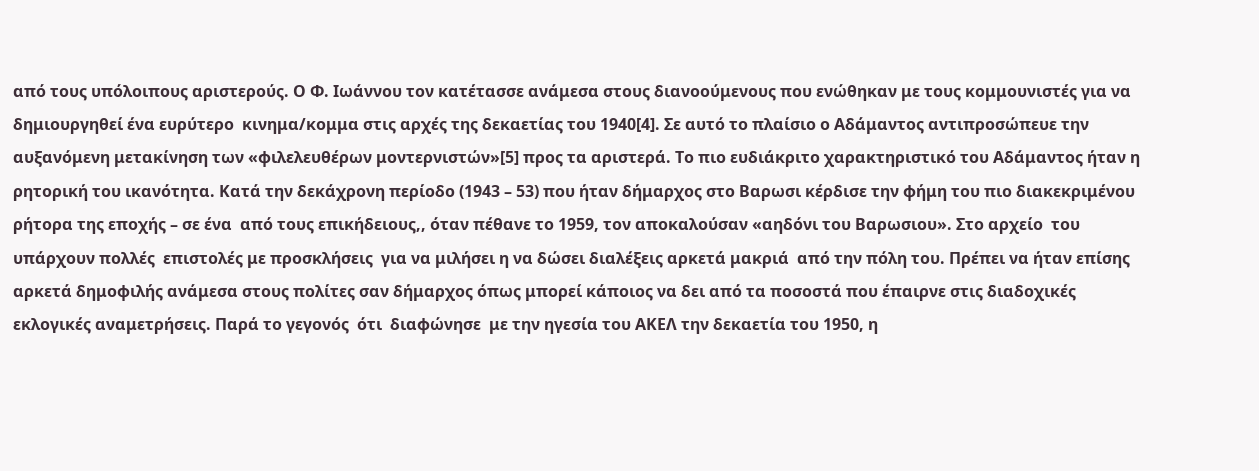από τους υπόλοιπους αριστερούς. Ο Φ. Ιωάννου τον κατέτασσε ανάμεσα στους διανοούμενους που ενώθηκαν με τους κομμουνιστές για να δημιουργηθεί ένα ευρύτερο  κινημα/κομμα στις αρχές της δεκαετίας του 1940[4]. Σε αυτό το πλαίσιο ο Αδάμαντος αντιπροσώπευε την αυξανόμενη μετακίνηση των «φιλελευθέρων μοντερνιστών»[5] προς τα αριστερά. Το πιο ευδιάκριτο χαρακτηριστικό του Αδάμαντος ήταν η ρητορική του ικανότητα. Κατά την δεκάχρονη περίοδο (1943 – 53) που ήταν δήμαρχος στο Βαρωσι κέρδισε την φήμη του πιο διακεκριμένου ρήτορα της εποχής – σε ένα  από τους επικήδειους,, όταν πέθανε το 1959, τον αποκαλούσαν «αηδόνι του Βαρωσιου». Στο αρχείο  του υπάρχουν πολλές  επιστολές με προσκλήσεις  για να μιλήσει η να δώσει διαλέξεις αρκετά μακριά  από την πόλη του. Πρέπει να ήταν επίσης αρκετά δημοφιλής ανάμεσα στους πολίτες σαν δήμαρχος όπως μπορεί κάποιος να δει από τα ποσοστά που έπαιρνε στις διαδοχικές εκλογικές αναμετρήσεις. Παρά το γεγονός  ότι  διαφώνησε  με την ηγεσία του ΑΚΕΛ την δεκαετία του 1950, η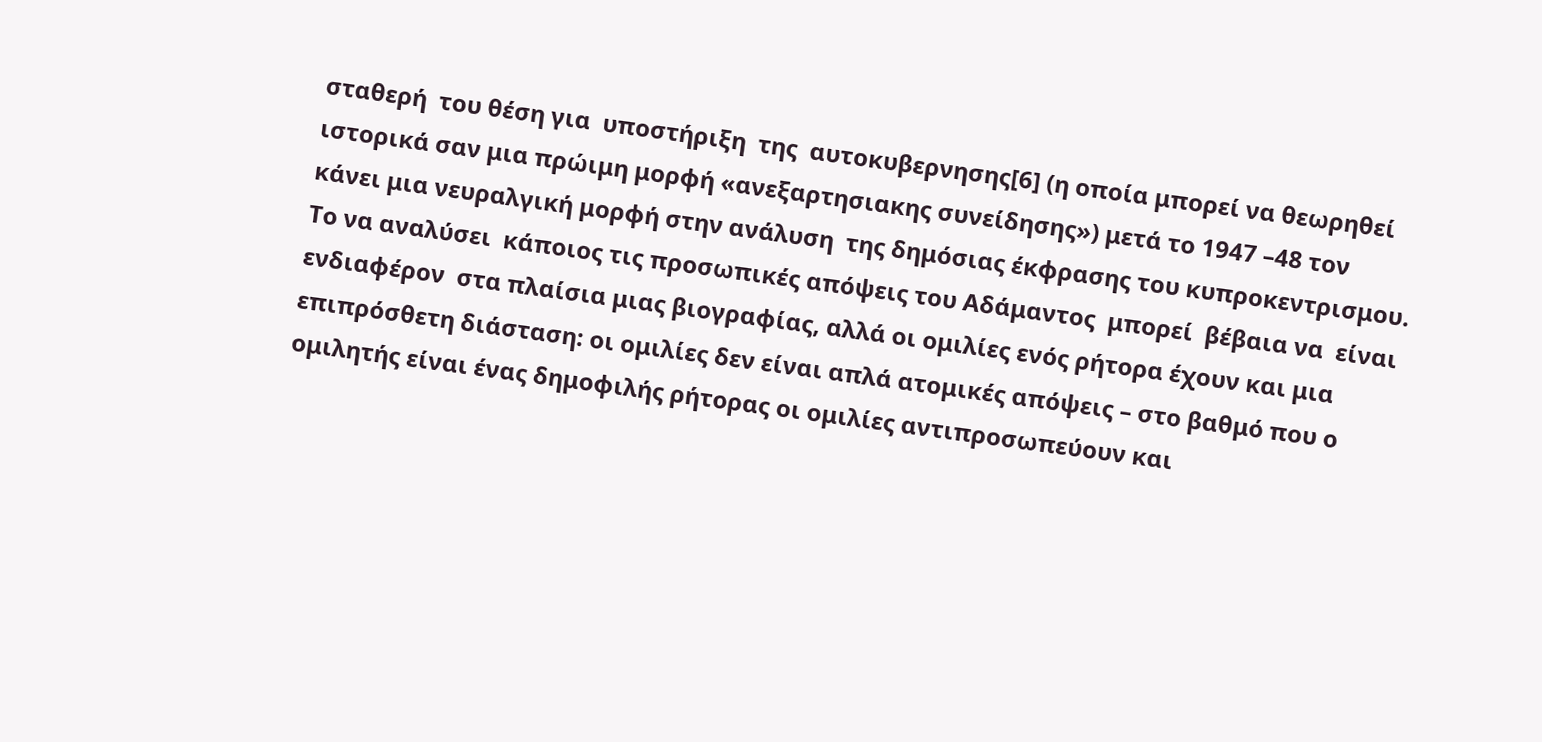σταθερή  του θέση για  υποστήριξη  της  αυτοκυβερνησης[6] (η οποία μπορεί να θεωρηθεί ιστορικά σαν μια πρώιμη μορφή «ανεξαρτησιακης συνείδησης») μετά το 1947 –48 τον κάνει μια νευραλγική μορφή στην ανάλυση  της δημόσιας έκφρασης του κυπροκεντρισμου. Το να αναλύσει  κάποιος τις προσωπικές απόψεις του Αδάμαντος  μπορεί  βέβαια να  είναι ενδιαφέρον  στα πλαίσια μιας βιογραφίας, αλλά οι ομιλίες ενός ρήτορα έχουν και μια επιπρόσθετη διάσταση: οι ομιλίες δεν είναι απλά ατομικές απόψεις – στο βαθμό που ο  ομιλητής είναι ένας δημοφιλής ρήτορας οι ομιλίες αντιπροσωπεύουν και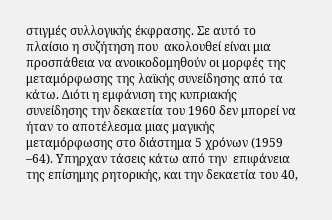στιγμές συλλογικής έκφρασης. Σε αυτό το πλαίσιο η συζήτηση που  ακολουθεί είναι μια προσπάθεια να ανοικοδομηθούν οι μορφές της μεταμόρφωσης της λαϊκής συνείδησης από τα κάτω. Διότι η εμφάνιση της κυπριακής συνείδησης την δεκαετία του 1960 δεν μπορεί να ήταν το αποτέλεσμα μιας μαγικής μεταμόρφωσης στο διάστημα 5 χρόνων (1959 –64). Υπηρχαν τάσεις κάτω από την  επιφάνεια της επίσημης ρητορικής, και την δεκαετία του 40,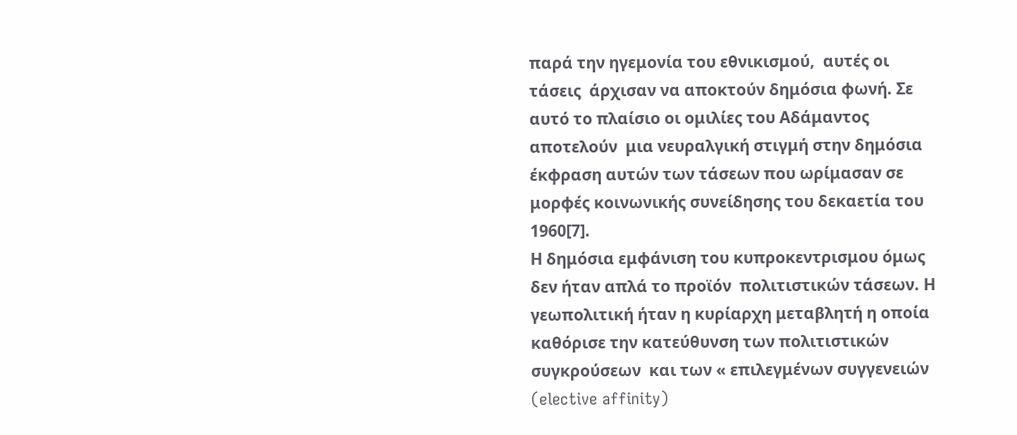παρά την ηγεμονία του εθνικισμού,  αυτές οι τάσεις  άρχισαν να αποκτούν δημόσια φωνή. Σε αυτό το πλαίσιο οι ομιλίες του Αδάμαντος αποτελούν  μια νευραλγική στιγμή στην δημόσια έκφραση αυτών των τάσεων που ωρίμασαν σε μορφές κοινωνικής συνείδησης του δεκαετία του 1960[7].
Η δημόσια εμφάνιση του κυπροκεντρισμου όμως δεν ήταν απλά το προϊόν  πολιτιστικών τάσεων. Η γεωπολιτική ήταν η κυρίαρχη μεταβλητή η οποία καθόρισε την κατεύθυνση των πολιτιστικών συγκρούσεων  και των « επιλεγμένων συγγενειών (elective affinity)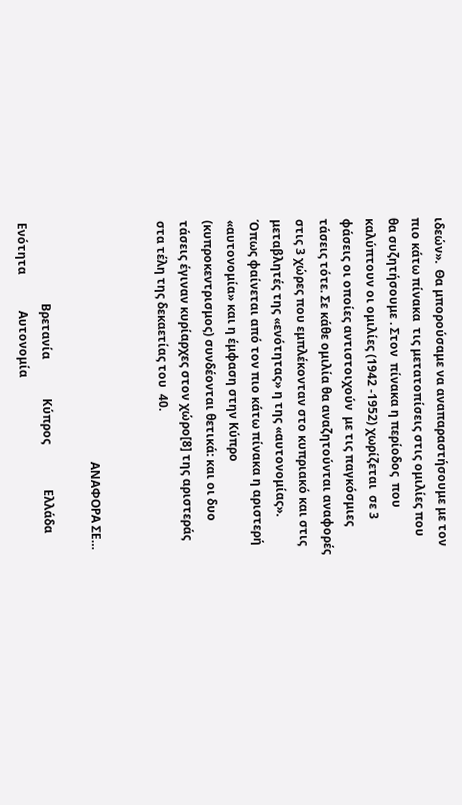ιδεών».  Θα μπορούσαμε να αναπαραστήσουμε με τον πιο κάτω πίνακα  τις μετατοπίσεις στις ομιλίες που θα συζητήσουμε . Στον  πίνακα η περίοδος  που καλύπτουν οι ομιλίες (1942 -1952) χωρίζεται  σε 3 φάσεις οι οποίες αντιστοιχούν  με τις παγκόσμιες τάσεις τότε. Σε κάθε ομιλία θα αναζητούνται αναφορές στις 3 χώρες που εμπλέκονταν στο κυπριακό και στις μεταβλητές της «ενότητας» η της «αυτονομίας». Όπως φαίνεται από τον πιο κάτω πίνακα η αριστερή «αυτονομία» και η έμφαση στην Κύπρο (κυπροκεντρισμος) συνδέονται θετικά: και οι δυο τάσεις έγιναν κυρίαρχες στον χώρο[8] της αριστεράς στα τέλη της δεκαετίας του  40.


                                                                                ΑΝΑΦΟΡΑ ΣΕ…

                           Βρετανία             Κύπρος               Ελλάδα                Ενότητα            Αυτονομία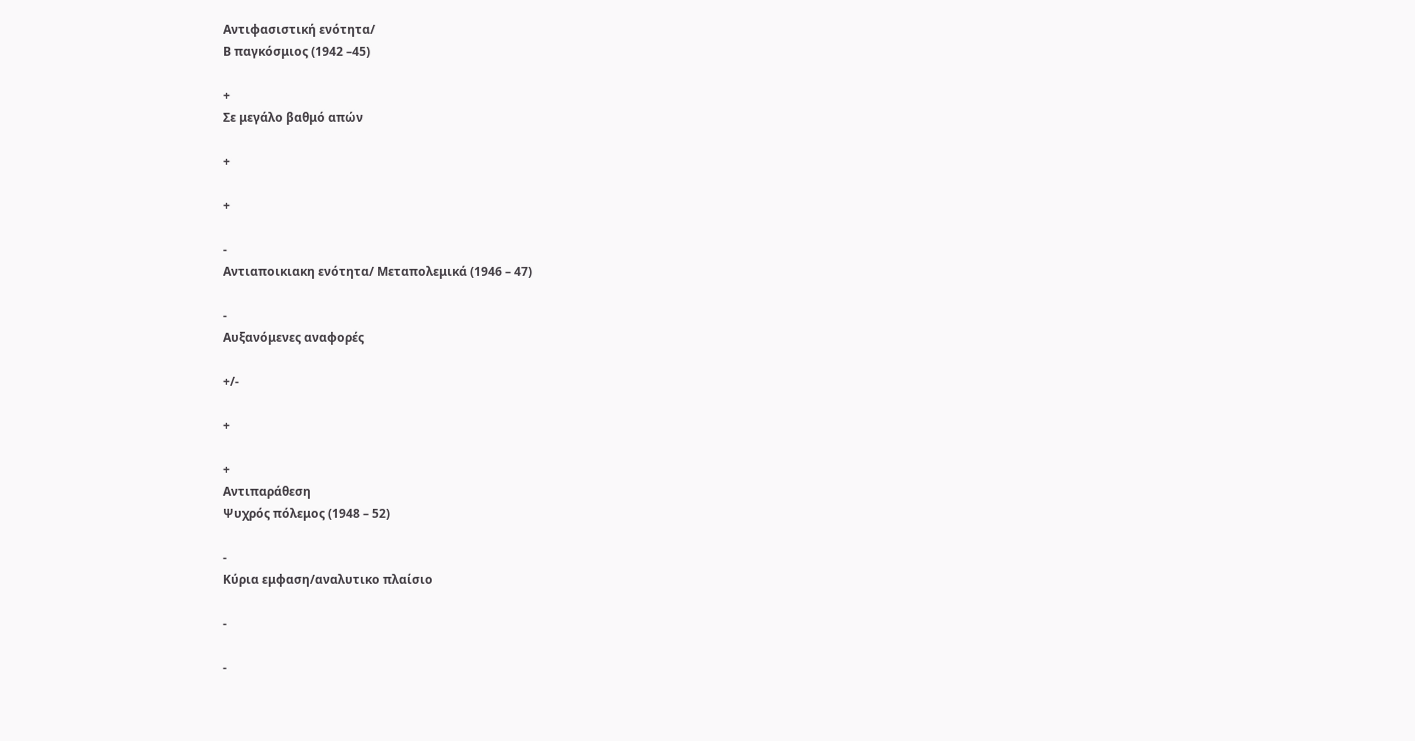Αντιφασιστική ενότητα/
Β παγκόσμιος (1942 –45)

+
Σε μεγάλο βαθμό απών

+

+

-
Αντιαποικιακη ενότητα/ Μεταπολεμικά (1946 – 47)

-
Αυξανόμενες αναφορές

+/-

+

+
Αντιπαράθεση
Ψυχρός πόλεμος (1948 – 52)

-
Κύρια εμφαση/αναλυτικο πλαίσιο

-

-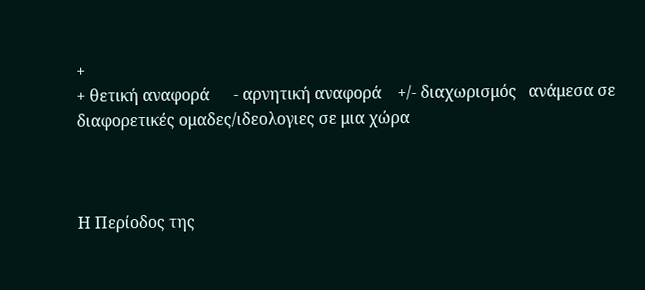+
+ θετική αναφορά      - αρνητική αναφορά    +/- διαχωρισμός   ανάμεσα σε διαφορετικές ομαδες/ιδεολογιες σε μια χώρα



Η Περίοδος της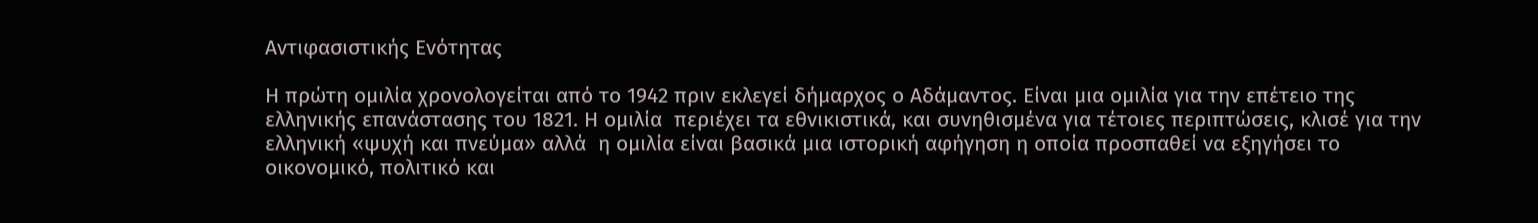Αντιφασιστικής Ενότητας

Η πρώτη ομιλία χρονολογείται από το 1942 πριν εκλεγεί δήμαρχος ο Αδάμαντος. Είναι μια ομιλία για την επέτειο της ελληνικής επανάστασης του 1821. Η ομιλία  περιέχει τα εθνικιστικά, και συνηθισμένα για τέτοιες περιπτώσεις, κλισέ για την ελληνική «ψυχή και πνεύμα» αλλά  η ομιλία είναι βασικά μια ιστορική αφήγηση η οποία προσπαθεί να εξηγήσει το οικονομικό, πολιτικό και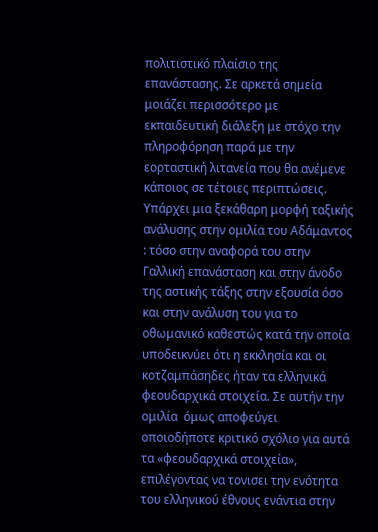πολιτιστικό πλαίσιο της επανάστασης. Σε αρκετά σημεία μοιάζει περισσότερο με εκπαιδευτική διάλεξη με στόχο την  πληροφόρηση παρά με την εορταστική λιτανεία που θα ανέμενε κάποιος σε τέτοιες περιπτώσεις. Υπάρχει μια ξεκάθαρη μορφή ταξικής ανάλυσης στην ομιλία του Αδάμαντος : τόσο στην αναφορά του στην Γαλλική επανάσταση και στην άνοδο της αστικής τάξης στην εξουσία όσο και στην ανάλυση του για το οθωμανικό καθεστώς κατά την οποία υποδεικνύει ότι η εκκλησία και οι κοτζαμπάσηδες ήταν τα ελληνικά φεουδαρχικά στοιχεία. Σε αυτήν την ομιλία  όμως αποφεύγει οποιοδήποτε κριτικό σχόλιο για αυτά τα «φεουδαρχικά στοιχεία», επιλέγοντας να τονισει την ενότητα του ελληνικού έθνους ενάντια στην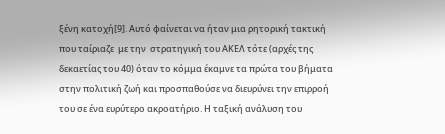ξένη κατοχή[9]. Αυτό φαίνεται να ήταν μια ρητορική τακτική που ταίριαζε  με την  στρατηγική του ΑΚΕΛ τότε (αρχές της δεκαετίας του 40) όταν το κόμμα έκαμνε τα πρώτα του βήματα στην πολιτική ζωή και προσπαθούσε να διευρύνει την επιρροή του σε ένα ευρύτερο ακροατήριο. Η ταξική ανάλυση του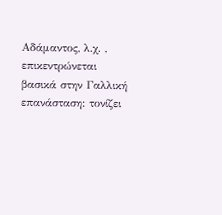Αδάμαντος, λ.χ. , επικεντρώνεται βασικά στην Γαλλική επανάσταση: τονίζει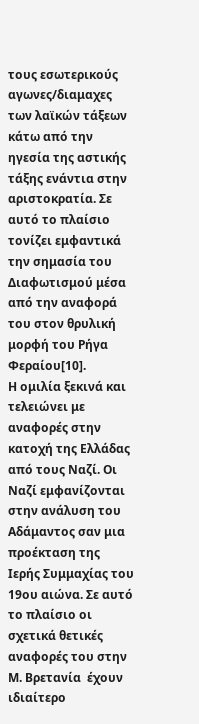τους εσωτερικούς αγωνες/διαμαχες των λαϊκών τάξεων κάτω από την ηγεσία της αστικής τάξης ενάντια στην αριστοκρατία. Σε αυτό το πλαίσιο τονίζει εμφαντικά την σημασία του Διαφωτισμού μέσα από την αναφορά του στον θρυλική μορφή του Ρήγα Φεραίου[10].
Η ομιλία ξεκινά και τελειώνει με αναφορές στην κατοχή της Ελλάδας από τους Ναζί. Οι Ναζί εμφανίζονται στην ανάλυση του Αδάμαντος σαν μια προέκταση της Ιερής Συμμαχίας του 19ου αιώνα. Σε αυτό το πλαίσιο οι σχετικά θετικές αναφορές του στην Μ. Βρετανία  έχουν ιδιαίτερο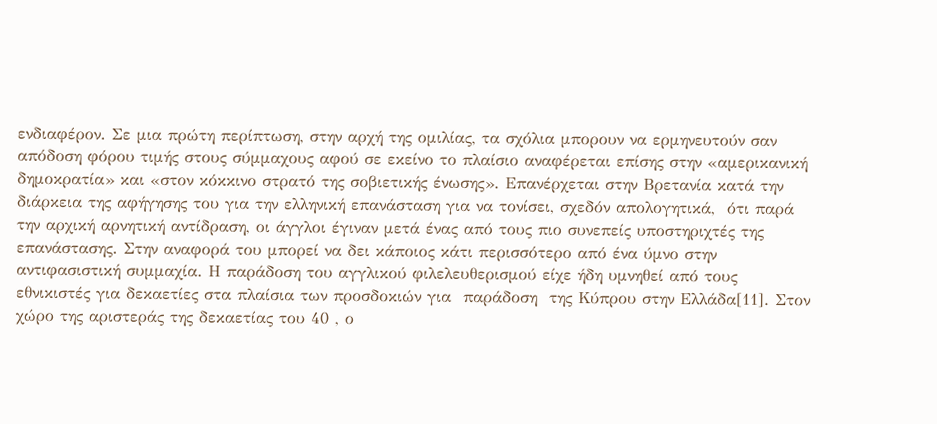ενδιαφέρον. Σε μια πρώτη περίπτωση, στην αρχή της ομιλίας, τα σχόλια μπορουν να ερμηνευτούν σαν απόδοση φόρου τιμής στους σύμμαχους αφού σε εκείνο το πλαίσιο αναφέρεται επίσης στην «αμερικανική δημοκρατία» και «στον κόκκινο στρατό της σοβιετικής ένωσης». Επανέρχεται στην Βρετανία κατά την διάρκεια της αφήγησης του για την ελληνική επανάσταση για να τονίσει, σχεδόν απολογητικά,  ότι παρά την αρχική αρνητική αντίδραση, οι άγγλοι έγιναν μετά ένας από τους πιο συνεπείς υποστηριχτές της επανάστασης. Στην αναφορά του μπορεί να δει κάποιος κάτι περισσότερο από ένα ύμνο στην αντιφασιστική συμμαχία. Η παράδοση του αγγλικού φιλελευθερισμού είχε ήδη υμνηθεί από τους εθνικιστές για δεκαετίες στα πλαίσια των προσδοκιών για  παράδοση  της Κύπρου στην Ελλάδα[11]. Στον χώρο της αριστεράς της δεκαετίας του 40 , ο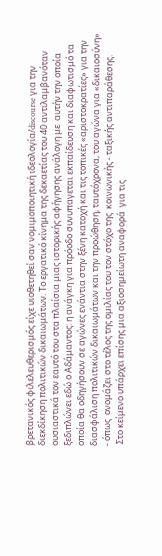βρετανικός φιλελευθερισμός είχε υιοθετηθεί σαν νομιμοποιητική ιδεολογία/discourse για την διεκδίκηση πολιτικών δικαιωμάτων. Το εργατικό κίνημα της δεκαετίας του 40 αντιλαμβανόταν ουσιαστικά τον εαυτό του στα πλαίσια μιας ιστορικής αφήγησης ανάλογη με  αυτήν την οποία ξεδιπλώνει εδώ ο Αδάμαντος: η ανάγκη για πρόοδο συνυπαγεται εκπαίδευση και διαφωτισμό τα οποία θα οδηγήσουν σε αγώνες ενάντια στην ξένη κατοχή και τις τοπικές «αριστοκρατίες» για την διασφάλιση πολιτικών δικαιωμάτων και την προώθηση, ταυτόχρονα, του αγώνα για «δικαιοσύνη» - όπως  ονομάζει στο τέλος της ομιλίας του τον στόχο της  κοινωνικής - ταξικής αντιπαράθεσης.
 Στο κείμενο υπάρχει επίσης μια αξιοσημείωτη αναφορά  για τις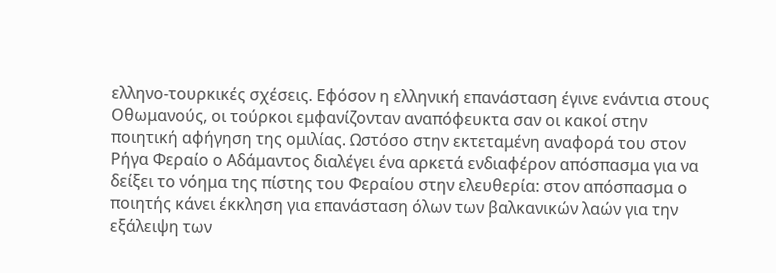ελληνο-τουρκικές σχέσεις. Εφόσον η ελληνική επανάσταση έγινε ενάντια στους Οθωμανούς, οι τούρκοι εμφανίζονταν αναπόφευκτα σαν οι κακοί στην ποιητική αφήγηση της ομιλίας. Ωστόσο στην εκτεταμένη αναφορά του στον Ρήγα Φεραίο ο Αδάμαντος διαλέγει ένα αρκετά ενδιαφέρον απόσπασμα για να δείξει το νόημα της πίστης του Φεραίου στην ελευθερία: στον απόσπασμα ο ποιητής κάνει έκκληση για επανάσταση όλων των βαλκανικών λαών για την εξάλειψη των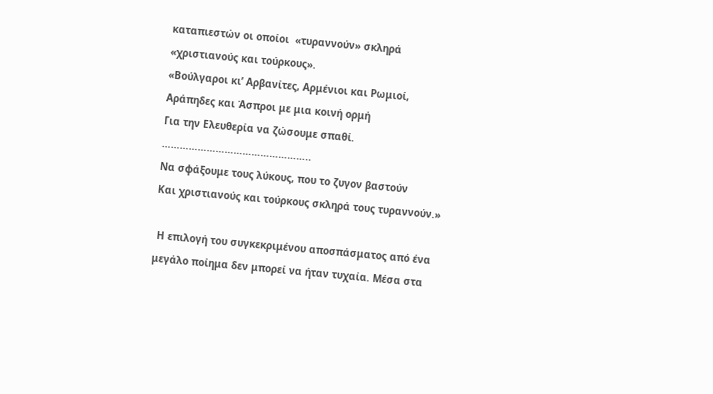καταπιεστών οι οποίοι  «τυραννούν» σκληρά «χριστιανούς και τούρκους».
«Βούλγαροι κι’ Αρβανίτες, Αρμένιοι και Ρωμιοί,
Αράπηδες και Άσπροι με μια κοινή ορμή
Για την Ελευθερία να ζώσουμε σπαθί.
…………………………………………..
Να σφάξουμε τους λύκους, που το ζυγον βαστούν
Και χριστιανούς και τούρκους σκληρά τους τυραννούν.»

 Η επιλογή του συγκεκριμένου αποσπάσματος από ένα μεγάλο ποίημα δεν μπορεί να ήταν τυχαία. Μέσα στα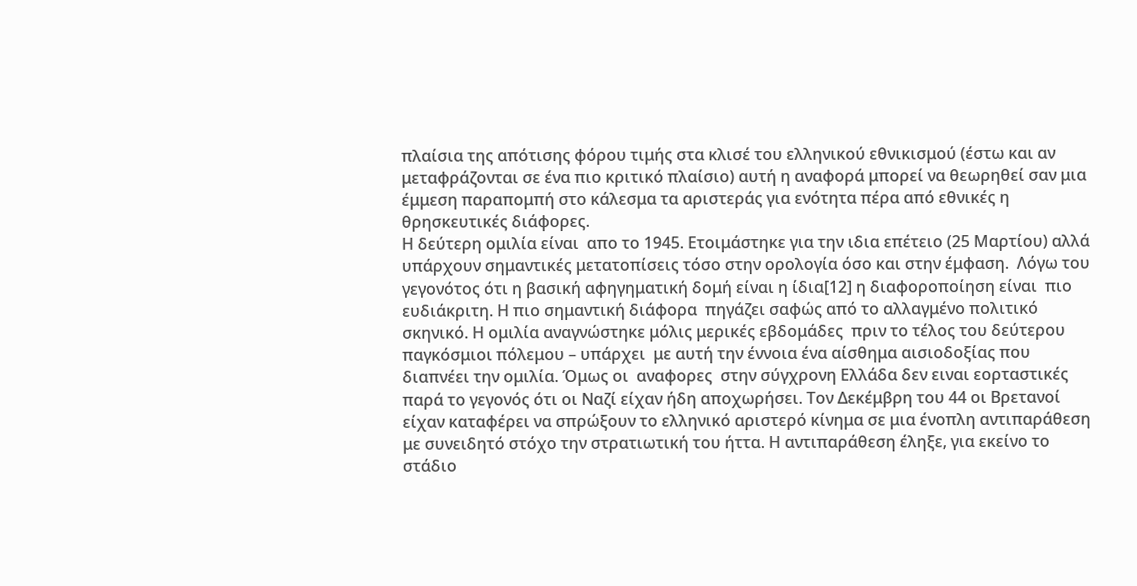πλαίσια της απότισης φόρου τιμής στα κλισέ του ελληνικού εθνικισμού (έστω και αν μεταφράζονται σε ένα πιο κριτικό πλαίσιο) αυτή η αναφορά μπορεί να θεωρηθεί σαν μια έμμεση παραπομπή στο κάλεσμα τα αριστεράς για ενότητα πέρα από εθνικές η θρησκευτικές διάφορες.
Η δεύτερη ομιλία είναι  απο το 1945. Ετοιμάστηκε για την ιδια επέτειο (25 Μαρτίου) αλλά υπάρχουν σημαντικές μετατοπίσεις τόσο στην ορολογία όσο και στην έμφαση.  Λόγω του γεγονότος ότι η βασική αφηγηματική δομή είναι η ίδια[12] η διαφοροποίηση είναι  πιο  ευδιάκριτη. Η πιο σημαντική διάφορα  πηγάζει σαφώς από το αλλαγμένο πολιτικό σκηνικό. Η ομιλία αναγνώστηκε μόλις μερικές εβδομάδες  πριν το τέλος του δεύτερου παγκόσμιοι πόλεμου – υπάρχει  με αυτή την έννοια ένα αίσθημα αισιοδοξίας που διαπνέει την ομιλία. Όμως οι  αναφορες  στην σύγχρονη Ελλάδα δεν ειναι εορταστικές παρά το γεγονός ότι οι Ναζί είχαν ήδη αποχωρήσει. Τον Δεκέμβρη του 44 οι Βρετανοί είχαν καταφέρει να σπρώξουν το ελληνικό αριστερό κίνημα σε μια ένοπλη αντιπαράθεση με συνειδητό στόχο την στρατιωτική του ήττα. Η αντιπαράθεση έληξε, για εκείνο το στάδιο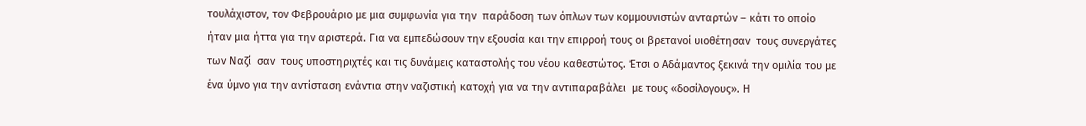τουλάχιστον, τον Φεβρουάριο με μια συμφωνία για την  παράδοση των όπλων των κομμουνιστών ανταρτών – κάτι το οποίο ήταν μια ήττα για την αριστερά. Για να εμπεδώσουν την εξουσία και την επιρροή τους οι βρετανοί υιοθέτησαν  τους συνεργάτες των Ναζί  σαν  τους υποστηριχτές και τις δυνάμεις καταστολής του νέου καθεστώτος. Έτσι ο Αδάμαντος ξεκινά την ομιλία του με ένα ύμνο για την αντίσταση ενάντια στην ναζιστική κατοχή για να την αντιπαραβάλει  με τους «δοσίλογους». Η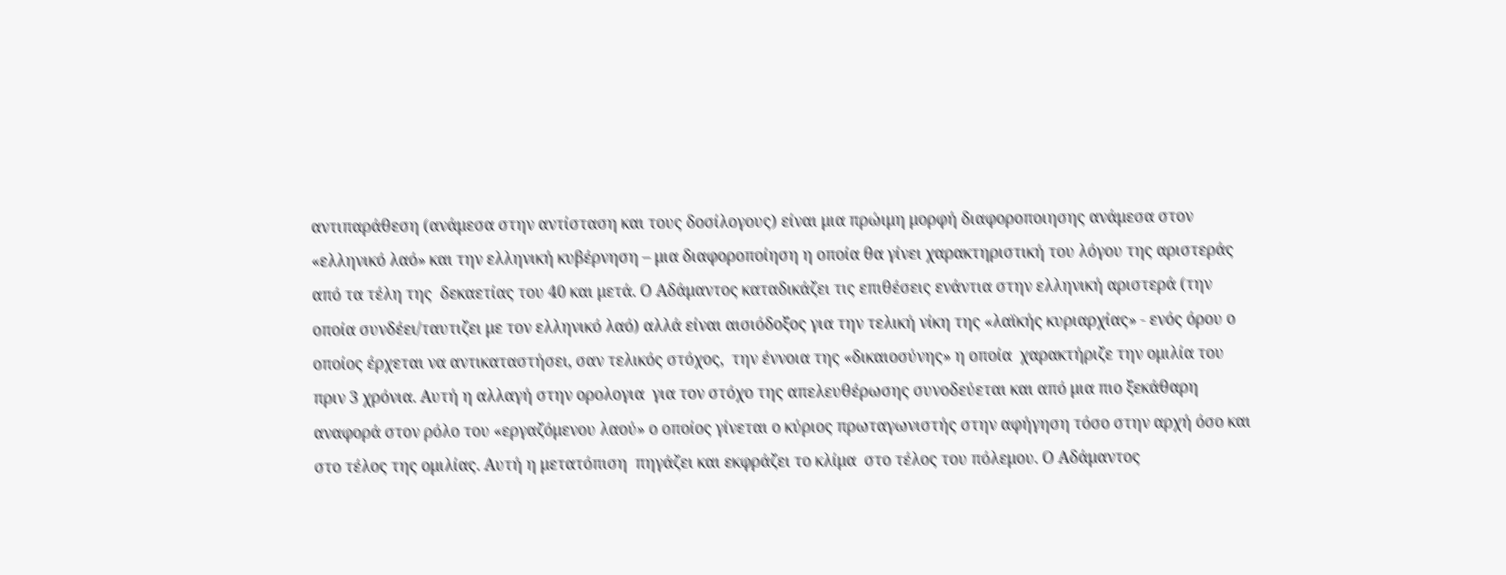αντιπαράθεση (ανάμεσα στην αντίσταση και τους δοσίλογους) είναι μια πρώιμη μορφή διαφοροποιησης ανάμεσα στον «ελληνικό λαό» και την ελληνική κυβέρνηση – μια διαφοροποίηση η οποία θα γίνει χαρακτηριστική του λόγου της αριστεράς  από τα τέλη της  δεκαετίας του 40 και μετά. Ο Αδάμαντος καταδικάζει τις επιθέσεις ενάντια στην ελληνική αριστερά (την οποία συνδέει/ταυτιζει με τον ελληνικό λαό) αλλά είναι αισιόδοξος για την τελική νίκη της «λαϊκής κυριαρχίας» - ενός όρου ο οποίος έρχεται να αντικαταστήσει, σαν τελικός στόχος,  την έννοια της «δικαιοσύνης» η οποία  χαρακτήριζε την ομιλία του πριν 3 χρόνια. Αυτή η αλλαγή στην ορολογια  για τον στόχο της απελευθέρωσης συνοδεύεται και από μια πιο ξεκάθαρη αναφορά στον ρόλο του «εργαζόμενου λαού» ο οποίος γίνεται ο κύριος πρωταγωνιστής στην αφήγηση τόσο στην αρχή όσο και στο τέλος της ομιλίας. Αυτή η μετατόπιση  πηγάζει και εκφράζει το κλίμα  στο τέλος του πόλεμου. Ο Αδάμαντος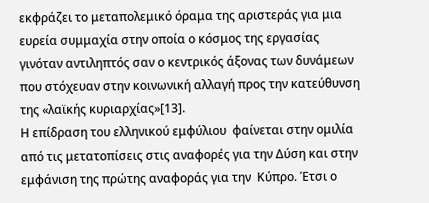εκφράζει το μεταπολεμικό όραμα της αριστεράς για μια ευρεία συμμαχία στην οποία ο κόσμος της εργασίας γινόταν αντιληπτός σαν ο κεντρικός άξονας των δυνάμεων που στόχευαν στην κοινωνική αλλαγή προς την κατεύθυνση της «λαϊκής κυριαρχίας»[13].
Η επίδραση του ελληνικού εμφύλιου  φαίνεται στην ομιλία  από τις μετατοπίσεις στις αναφορές για την Δύση και στην εμφάνιση της πρώτης αναφοράς για την  Κύπρο. Έτσι ο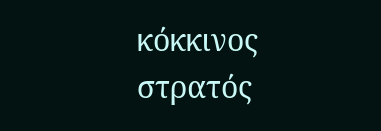κόκκινος στρατός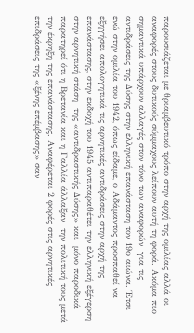παρουσιάζεται με θριαμβευτικό τρόπο στην αρχή της ομιλίας αλλά οι αναφορές στους δυτικούς σύμμαχους λείπουν αυτή τη φορά. Ακόμα πιο σημαντικά υπάρχουν αλλαγές στον τόνο των αναφορών  για τις αντιδράσεις της Δύσης στην ελληνική επανάσταση τον 19ο αιώνα. Έτσι ενώ στην ομιλία του 1942, όπως είδαμε, ο Αδάμαντος προσπαθεί να εξηγήσει απολογητικά τις αρνητικές αντιδράσεις στην αρχή της επανάστασης, στην εκδοχή του 1945 αντιπαραθέτει την ελληνική εξέγερση στην αρνητική στάση  της «αντιδραστικής Δύσης» και  μόνο παροδικά παρατηρεί ότι η Βρετανία και η Γαλλία άλλαξαν  την πολιτική τους μετά την έκρηξη της επανάστασης. Αναφέρεται 2 φορές στις αρνητικές επιδράσεις της «ξένης επέμβασης» σαν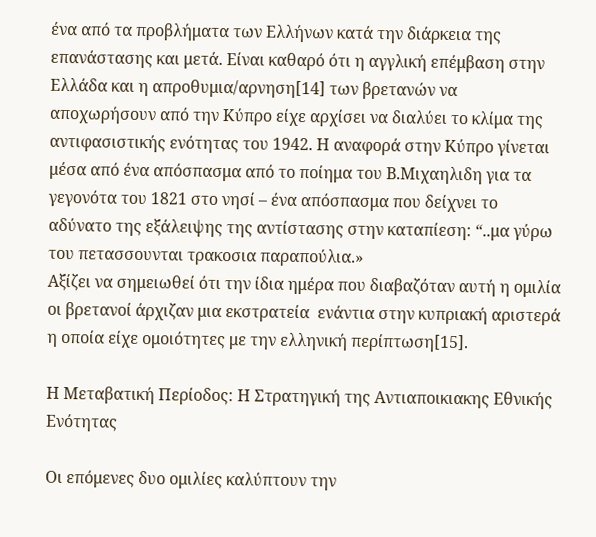ένα από τα προβλήματα των Ελλήνων κατά την διάρκεια της επανάστασης και μετά. Είναι καθαρό ότι η αγγλική επέμβαση στην Ελλάδα και η απροθυμια/αρνηση[14] των βρετανών να αποχωρήσουν από την Κύπρο είχε αρχίσει να διαλύει το κλίμα της αντιφασιστικής ενότητας του 1942. Η αναφορά στην Κύπρο γίνεται μέσα από ένα απόσπασμα από το ποίημα του Β.Μιχαηλιδη για τα γεγονότα του 1821 στο νησί – ένα απόσπασμα που δείχνει το αδύνατο της εξάλειψης της αντίστασης στην καταπίεση: “..μα γύρω του πετασσουνται τρακοσια παραπούλια.»
Αξίζει να σημειωθεί ότι την ίδια ημέρα που διαβαζόταν αυτή η ομιλία οι βρετανοί άρχιζαν μια εκστρατεία  ενάντια στην κυπριακή αριστερά η οποία είχε ομοιότητες με την ελληνική περίπτωση[15].

Η Μεταβατική Περίοδος: Η Στρατηγική της Αντιαποικιακης Εθνικής Ενότητας

Οι επόμενες δυο ομιλίες καλύπτουν την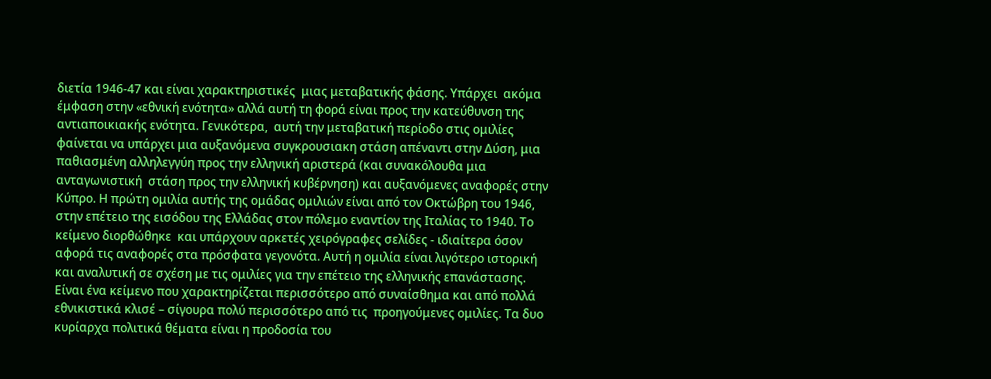διετία 1946-47 και είναι χαρακτηριστικές  μιας μεταβατικής φάσης. Υπάρχει  ακόμα έμφαση στην «εθνική ενότητα» αλλά αυτή τη φορά είναι προς την κατεύθυνση της αντιαποικιακής ενότητα. Γενικότερα,  αυτή την μεταβατική περίοδο στις ομιλίες φαίνεται να υπάρχει μια αυξανόμενα συγκρουσιακη στάση απέναντι στην Δύση, μια παθιασμένη αλληλεγγύη προς την ελληνική αριστερά (και συνακόλουθα μια ανταγωνιστική  στάση προς την ελληνική κυβέρνηση) και αυξανόμενες αναφορές στην Κύπρο. Η πρώτη ομιλία αυτής της ομάδας ομιλιών είναι από τον Οκτώβρη του 1946, στην επέτειο της εισόδου της Ελλάδας στον πόλεμο εναντίον της Ιταλίας το 1940. Το κείμενο διορθώθηκε  και υπάρχουν αρκετές χειρόγραφες σελίδες - ιδιαίτερα όσον αφορά τις αναφορές στα πρόσφατα γεγονότα. Αυτή η ομιλία είναι λιγότερο ιστορική και αναλυτική σε σχέση με τις ομιλίες για την επέτειο της ελληνικής επανάστασης. Είναι ένα κείμενο που χαρακτηρίζεται περισσότερο από συναίσθημα και από πολλά εθνικιστικά κλισέ – σίγουρα πολύ περισσότερο από τις  προηγούμενες ομιλίες. Τα δυο κυρίαρχα πολιτικά θέματα είναι η προδοσία του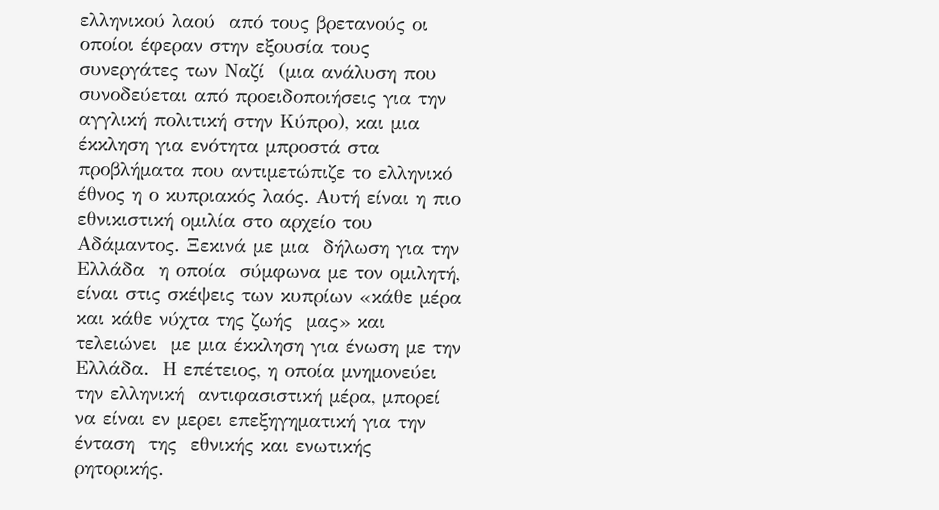ελληνικού λαού  από τους βρετανούς οι οποίοι έφεραν στην εξουσία τους συνεργάτες των Ναζί  (μια ανάλυση που συνοδεύεται από προειδοποιήσεις για την αγγλική πολιτική στην Κύπρο), και μια έκκληση για ενότητα μπροστά στα προβλήματα που αντιμετώπιζε το ελληνικό έθνος η ο κυπριακός λαός. Αυτή είναι η πιο εθνικιστική ομιλία στο αρχείο του Αδάμαντος. Ξεκινά με μια  δήλωση για την Ελλάδα  η οποία  σύμφωνα με τον ομιλητή, είναι στις σκέψεις των κυπρίων «κάθε μέρα και κάθε νύχτα της ζωής  μας» και τελειώνει  με μια έκκληση για ένωση με την Ελλάδα.  Η επέτειος, η οποία μνημονεύει την ελληνική  αντιφασιστική μέρα, μπορεί να είναι εν μερει επεξηγηματική για την ένταση  της  εθνικής και ενωτικής  ρητορικής.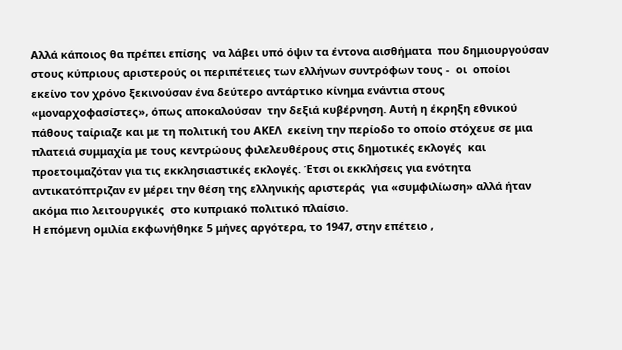Αλλά κάποιος θα πρέπει επίσης  να λάβει υπό όψιν τα έντονα αισθήματα  που δημιουργούσαν στους κύπριους αριστερούς οι περιπέτειες των ελλήνων συντρόφων τους -  οι  οποίοι  εκείνο τον χρόνο ξεκινούσαν ένα δεύτερο αντάρτικο κίνημα ενάντια στους «μοναρχοφασίστες», όπως αποκαλούσαν  την δεξιά κυβέρνηση. Αυτή η έκρηξη εθνικού πάθους ταίριαζε και με τη πολιτική του ΑΚΕΛ  εκείνη την περίοδο το οποίο στόχευε σε μια πλατειά συμμαχία με τους κεντρώους φιλελευθέρους στις δημοτικές εκλογές  και προετοιμαζόταν για τις εκκλησιαστικές εκλογές. Έτσι οι εκκλήσεις για ενότητα  αντικατόπτριζαν εν μέρει την θέση της ελληνικής αριστεράς  για «συμφιλίωση» αλλά ήταν ακόμα πιο λειτουργικές  στο κυπριακό πολιτικό πλαίσιο.
Η επόμενη ομιλία εκφωνήθηκε 5 μήνες αργότερα, το 1947, στην επέτειο ,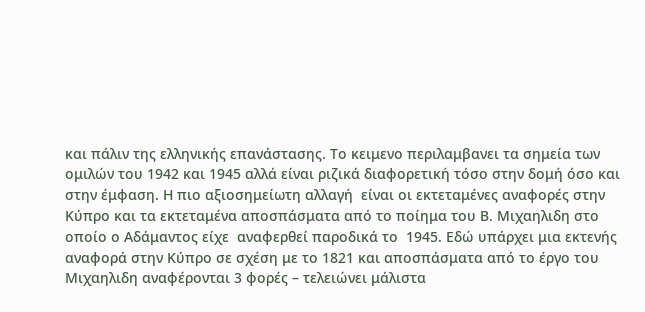και πάλιν της ελληνικής επανάστασης. Το κειμενο περιλαμβανει τα σημεία των ομιλών του 1942 και 1945 αλλά είναι ριζικά διαφορετική τόσο στην δομή όσο και στην έμφαση. Η πιο αξιοσημείωτη αλλαγή  είναι οι εκτεταμένες αναφορές στην Κύπρο και τα εκτεταμένα αποσπάσματα από το ποίημα του Β. Μιχαηλιδη στο οποίο ο Αδάμαντος είχε  αναφερθεί παροδικά το  1945. Εδώ υπάρχει μια εκτενής αναφορά στην Κύπρο σε σχέση με το 1821 και αποσπάσματα από το έργο του Μιχαηλιδη αναφέρονται 3 φορές – τελειώνει μάλιστα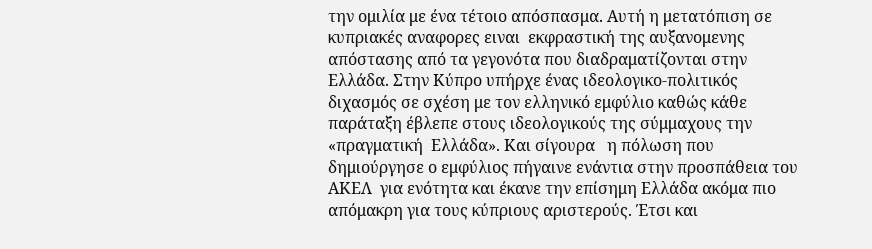την ομιλία με ένα τέτοιο απόσπασμα. Αυτή η μετατόπιση σε κυπριακές αναφορες ειναι  εκφραστική της αυξανομενης απόστασης από τα γεγονότα που διαδραματίζονται στην Ελλάδα. Στην Κύπρο υπήρχε ένας ιδεολογικο-πολιτικός διχασμός σε σχέση με τον ελληνικό εμφύλιο καθώς κάθε παράταξη έβλεπε στους ιδεολογικούς της σύμμαχους την «πραγματική  Ελλάδα». Και σίγουρα   η πόλωση που δημιούργησε ο εμφύλιος πήγαινε ενάντια στην προσπάθεια του ΑΚΕΛ  για ενότητα και έκανε την επίσημη Ελλάδα ακόμα πιο απόμακρη για τους κύπριους αριστερούς. Έτσι και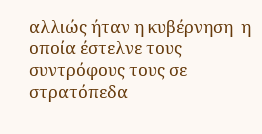αλλιώς ήταν η κυβέρνηση  η οποία έστελνε τους συντρόφους τους σε στρατόπεδα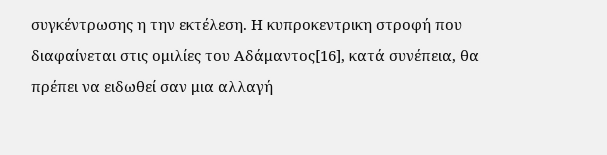συγκέντρωσης η την εκτέλεση. Η κυπροκεντρικη στροφή που διαφαίνεται στις ομιλίες του Αδάμαντος[16], κατά συνέπεια, θα πρέπει να ειδωθεί σαν μια αλλαγή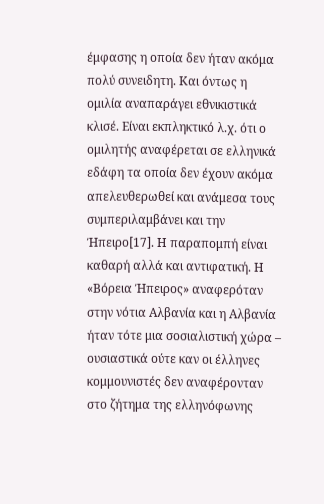έμφασης η οποία δεν ήταν ακόμα πολύ συνειδητη. Και όντως η ομιλία αναπαράγει εθνικιστικά κλισέ. Είναι εκπληκτικό λ.χ. ότι ο ομιλητής αναφέρεται σε ελληνικά εδάφη τα οποία δεν έχουν ακόμα απελευθερωθεί και ανάμεσα τους συμπεριλαμβάνει και την Ήπειρο[17]. Η παραπομπή είναι καθαρή αλλά και αντιφατική. Η «Βόρεια Ήπειρος» αναφερόταν στην νότια Αλβανία και η Αλβανία ήταν τότε μια σοσιαλιστική χώρα – ουσιαστικά ούτε καν οι έλληνες  κομμουνιστές δεν αναφέρονταν στο ζήτημα της ελληνόφωνης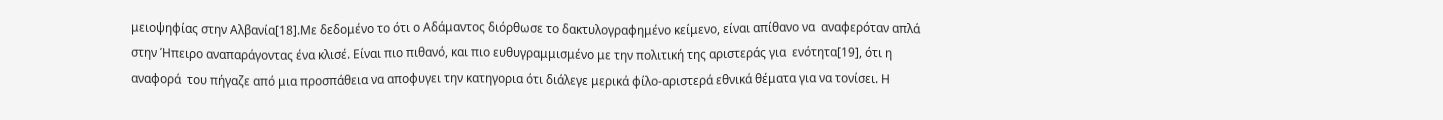μειοψηφίας στην Αλβανία[18].Με δεδομένο το ότι ο Αδάμαντος διόρθωσε το δακτυλογραφημένο κείμενο, είναι απίθανο να  αναφερόταν απλά στην Ήπειρο αναπαράγοντας ένα κλισέ. Είναι πιο πιθανό, και πιο ευθυγραμμισμένο με την πολιτική της αριστεράς για  ενότητα[19], ότι η αναφορά  του πήγαζε από μια προσπάθεια να αποφυγει την κατηγορια ότι διάλεγε μερικά φίλο-αριστερά εθνικά θέματα για να τονίσει. Η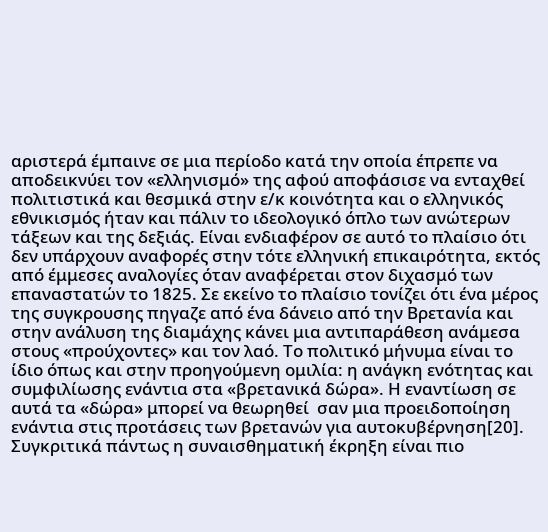αριστερά έμπαινε σε μια περίοδο κατά την οποία έπρεπε να αποδεικνύει τον «ελληνισμό» της αφού αποφάσισε να ενταχθεί πολιτιστικά και θεσμικά στην ε/κ κοινότητα και ο ελληνικός εθνικισμός ήταν και πάλιν το ιδεολογικό όπλο των ανώτερων τάξεων και της δεξιάς. Είναι ενδιαφέρον σε αυτό το πλαίσιο ότι δεν υπάρχουν αναφορές στην τότε ελληνική επικαιρότητα, εκτός από έμμεσες αναλογίες όταν αναφέρεται στον διχασμό των επαναστατών το 1825. Σε εκείνο το πλαίσιο τονίζει ότι ένα μέρος της συγκρουσης πηγαζε από ένα δάνειο από την Βρετανία και στην ανάλυση της διαμάχης κάνει μια αντιπαράθεση ανάμεσα στους «προύχοντες» και τον λαό. Το πολιτικό μήνυμα είναι το ίδιο όπως και στην προηγούμενη ομιλία: η ανάγκη ενότητας και συμφιλίωσης ενάντια στα «βρετανικά δώρα». Η εναντίωση σε αυτά τα «δώρα» μπορεί να θεωρηθεί  σαν μια προειδοποίηση ενάντια στις προτάσεις των βρετανών για αυτοκυβέρνηση[20]. Συγκριτικά πάντως η συναισθηματική έκρηξη είναι πιο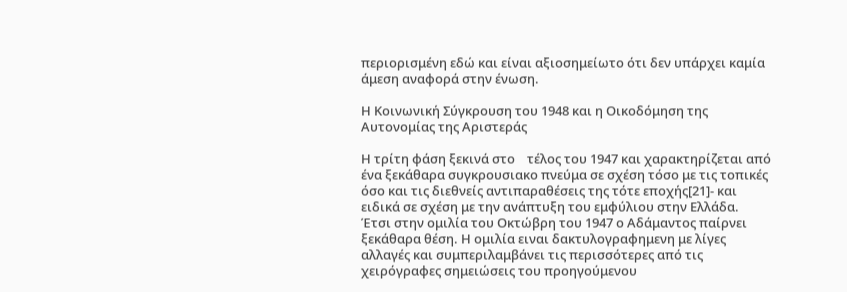περιορισμένη εδώ και είναι αξιοσημείωτο ότι δεν υπάρχει καμία άμεση αναφορά στην ένωση.

Η Κοινωνική Σύγκρουση του 1948 και η Οικοδόμηση της Αυτονομίας της Αριστεράς

Η τρίτη φάση ξεκινά στο    τέλος του 1947 και χαρακτηρίζεται από ένα ξεκάθαρα συγκρουσιακο πνεύμα σε σχέση τόσο με τις τοπικές όσο και τις διεθνείς αντιπαραθέσεις της τότε εποχής[21]- και ειδικά σε σχέση με την ανάπτυξη του εμφύλιου στην Ελλάδα. Έτσι στην ομιλία του Οκτώβρη του 1947 ο Αδάμαντος παίρνει ξεκάθαρα θέση. Η ομιλία ειναι δακτυλογραφημενη με λίγες αλλαγές και συμπεριλαμβάνει τις περισσότερες από τις χειρόγραφες σημειώσεις του προηγούμενου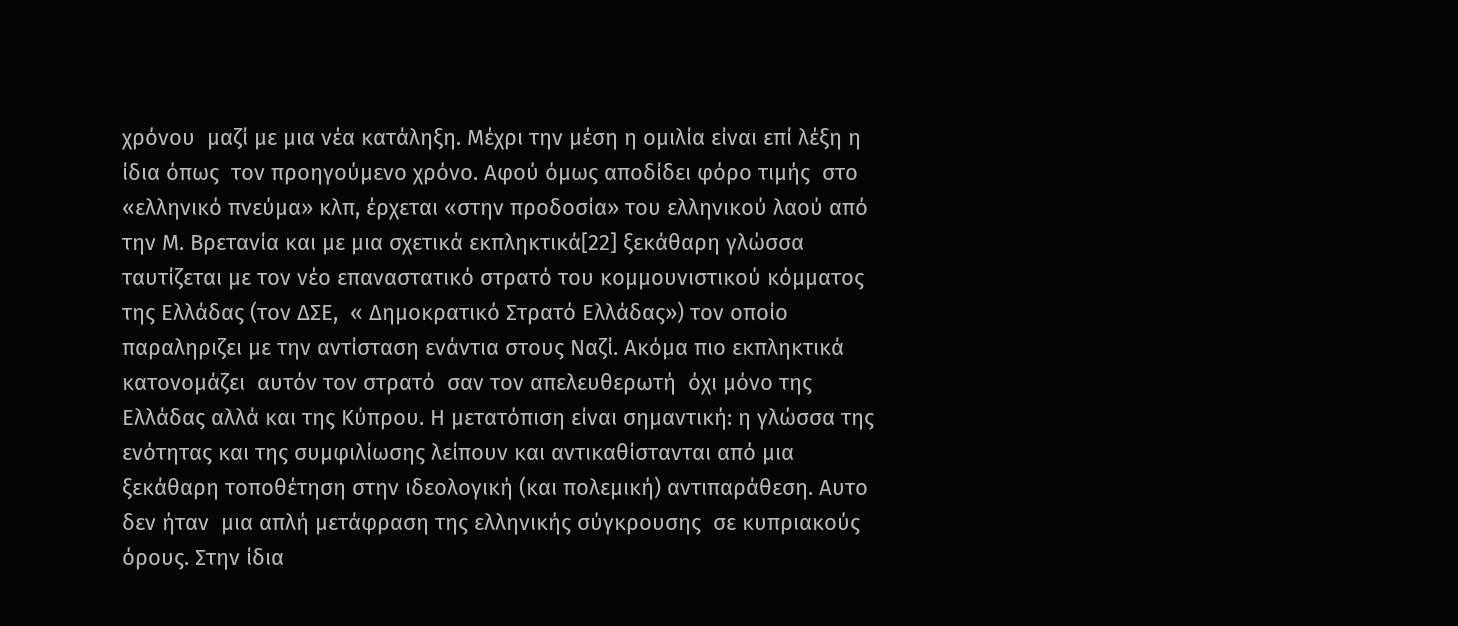χρόνου  μαζί με μια νέα κατάληξη. Μέχρι την μέση η ομιλία είναι επί λέξη η ίδια όπως  τον προηγούμενο χρόνο. Αφού όμως αποδίδει φόρο τιμής  στο «ελληνικό πνεύμα» κλπ, έρχεται «στην προδοσία» του ελληνικού λαού από την Μ. Βρετανία και με μια σχετικά εκπληκτικά[22] ξεκάθαρη γλώσσα ταυτίζεται με τον νέο επαναστατικό στρατό του κομμουνιστικού κόμματος της Ελλάδας (τον ΔΣΕ,  « Δημοκρατικό Στρατό Ελλάδας») τον οποίο παραληριζει με την αντίσταση ενάντια στους Ναζί. Ακόμα πιο εκπληκτικά   κατονομάζει  αυτόν τον στρατό  σαν τον απελευθερωτή  όχι μόνο της Ελλάδας αλλά και της Κύπρου. Η μετατόπιση είναι σημαντική: η γλώσσα της ενότητας και της συμφιλίωσης λείπουν και αντικαθίστανται από μια ξεκάθαρη τοποθέτηση στην ιδεολογική (και πολεμική) αντιπαράθεση. Αυτο δεν ήταν  μια απλή μετάφραση της ελληνικής σύγκρουσης  σε κυπριακούς όρους. Στην ίδια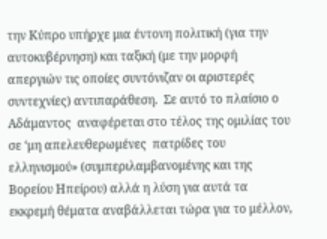την Κύπρο υπήρχε μια έντονη πολιτική (για την αυτοκυβέρνηση) και ταξική (με την μορφή απεργιών τις οποίες συντόνιζαν οι αριστερές συντεχνίες) αντιπαράθεση.  Σε αυτό το πλαίσιο ο Αδάμαντος  αναφέρεται στο τέλος της ομιλίας του σε ‘μη απελευθερωμένες  πατρίδες του ελληνισμού» (συμπεριλαμβανομένης και της Βορείου Ηπείρου) αλλά η λύση για αυτά τα εκκρεμή θέματα αναβάλλεται τώρα για το μέλλον,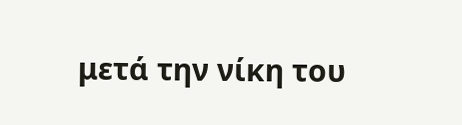μετά την νίκη του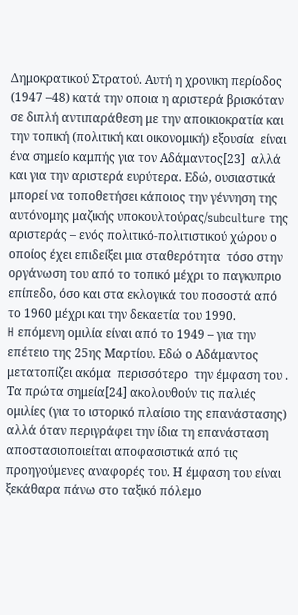Δημοκρατικού Στρατού. Αυτή η χρονικη περίοδος (1947 –48) κατά την οποια η αριστερά βρισκόταν σε διπλή αντιπαράθεση με την αποικιοκρατία και την τοπική (πολιτική και οικονομική) εξουσία  είναι ένα σημείο καμπής για τον Αδάμαντος[23]  αλλά και για την αριστερά ευρύτερα. Εδώ, ουσιαστικά μπορεί να τοποθετήσει κάποιος την γέννηση της αυτόνομης μαζικής υποκουλτούρας/subculture της αριστεράς – ενός πολιτικό-πολιτιστικού χώρου ο οποίος έχει επιδείξει μια σταθερότητα  τόσο στην οργάνωση του από το τοπικό μέχρι το παγκυπριο επίπεδο, όσο και στα εκλογικά του ποσοστά από το 1960 μέχρι και την δεκαετία του 1990.
H επόμενη ομιλία είναι από το 1949 – για την επέτειο της 25ης Μαρτίου. Εδώ ο Αδάμαντος μετατοπίζει ακόμα  περισσότερο  την έμφαση του . Τα πρώτα σημεία[24] ακολουθούν τις παλιές ομιλίες (για το ιστορικό πλαίσιο της επανάστασης) αλλά όταν περιγράφει την ίδια τη επανάσταση αποστασιοποιείται αποφασιστικά από τις προηγούμενες αναφορές του. Η έμφαση του είναι ξεκάθαρα πάνω στο ταξικό πόλεμο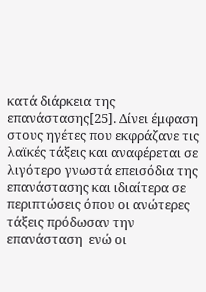κατά διάρκεια της επανάστασης[25]. Δίνει έμφαση στους ηγέτες που εκφράζανε τις λαϊκές τάξεις και αναφέρεται σε λιγότερο γνωστά επεισόδια της επανάστασης και ιδιαίτερα σε περιπτώσεις όπου οι ανώτερες τάξεις πρόδωσαν την επανάσταση  ενώ οι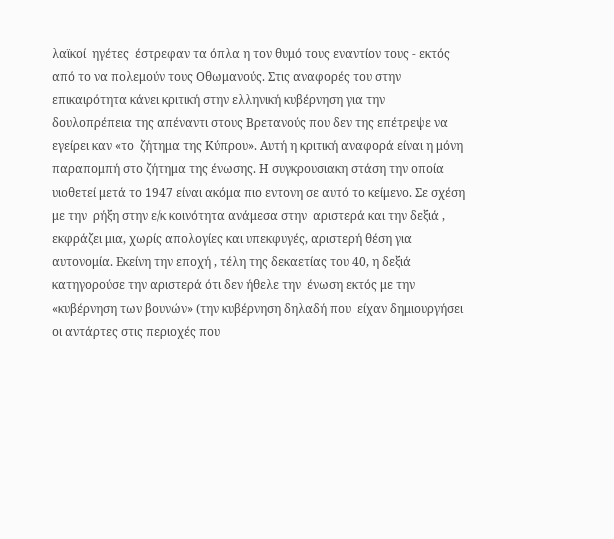λαϊκοί  ηγέτες  έστρεφαν τα όπλα η τον θυμό τους εναντίον τους - εκτός από το να πολεμούν τους Οθωμανούς. Στις αναφορές του στην επικαιρότητα κάνει κριτική στην ελληνική κυβέρνηση για την δουλοπρέπεια της απέναντι στους Βρετανούς που δεν της επέτρεψε να εγείρει καν «το  ζήτημα της Κύπρου». Αυτή η κριτική αναφορά είναι η μόνη παραπομπή στο ζήτημα της ένωσης. Η συγκρουσιακη στάση την οποία υιοθετεί μετά το 1947 είναι ακόμα πιο εντονη σε αυτό το κείμενο. Σε σχέση με την  ρήξη στην ε/κ κοινότητα ανάμεσα στην  αριστερά και την δεξιά , εκφράζει μια, χωρίς απολογίες και υπεκφυγές, αριστερή θέση για αυτονομία. Εκείνη την εποχή , τέλη της δεκαετίας του 40, η δεξιά κατηγορούσε την αριστερά ότι δεν ήθελε την  ένωση εκτός με την «κυβέρνηση των βουνών» (την κυβέρνηση δηλαδή που  είχαν δημιουργήσει οι αντάρτες στις περιοχές που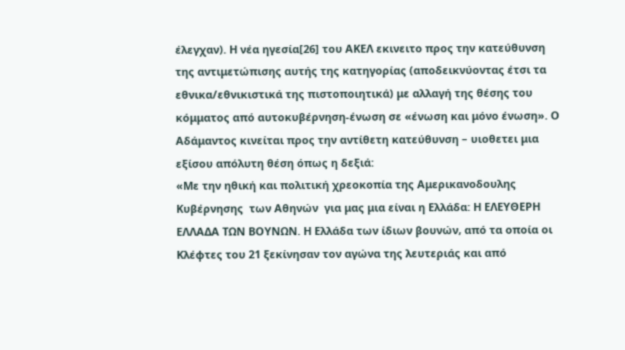έλεγχαν). Η νέα ηγεσία[26] του ΑΚΕΛ εκινειτο προς την κατεύθυνση της αντιμετώπισης αυτής της κατηγορίας (αποδεικνύοντας έτσι τα εθνικα/εθνικιστικά της πιστοποιητικά) με αλλαγή της θέσης του κόμματος από αυτοκυβέρνηση-ένωση σε «ένωση και μόνο ένωση». Ο Αδάμαντος κινείται προς την αντίθετη κατεύθυνση – υιοθετει μια εξίσου απόλυτη θέση όπως η δεξιά:
«Με την ηθική και πολιτική χρεοκοπία της Αμερικανοδουλης Κυβέρνησης  των Αθηνών  για μας μια είναι η Ελλάδα: Η ΕΛΕΥΘΕΡΗ ΕΛΛΑΔΑ ΤΩΝ ΒΟΥΝΩΝ. Η Ελλάδα των ίδιων βουνών, από τα οποία οι Κλέφτες του 21 ξεκίνησαν τον αγώνα της λευτεριάς και από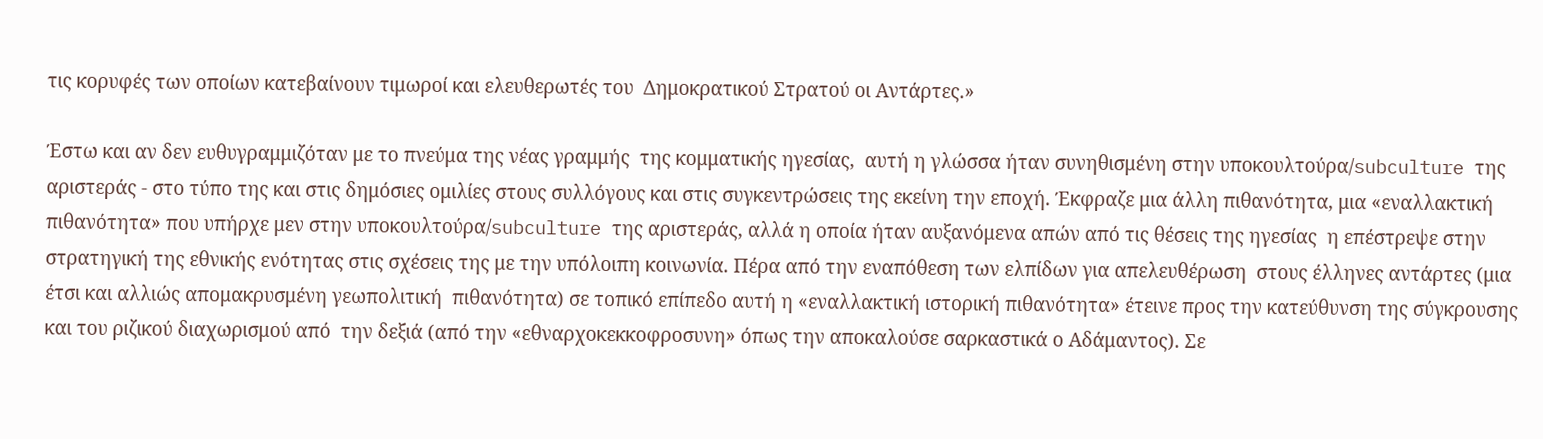τις κορυφές των οποίων κατεβαίνουν τιμωροί και ελευθερωτές του  Δημοκρατικού Στρατού οι Αντάρτες.»

Έστω και αν δεν ευθυγραμμιζόταν με το πνεύμα της νέας γραμμής  της κομματικής ηγεσίας,  αυτή η γλώσσα ήταν συνηθισμένη στην υποκουλτούρα/subculture της αριστεράς - στο τύπο της και στις δημόσιες ομιλίες στους συλλόγους και στις συγκεντρώσεις της εκείνη την εποχή. Έκφραζε μια άλλη πιθανότητα, μια «εναλλακτική πιθανότητα» που υπήρχε μεν στην υποκουλτούρα/subculture της αριστεράς, αλλά η οποία ήταν αυξανόμενα απών από τις θέσεις της ηγεσίας  η επέστρεψε στην στρατηγική της εθνικής ενότητας στις σχέσεις της με την υπόλοιπη κοινωνία. Πέρα από την εναπόθεση των ελπίδων για απελευθέρωση  στους έλληνες αντάρτες (μια έτσι και αλλιώς απομακρυσμένη γεωπολιτική  πιθανότητα) σε τοπικό επίπεδο αυτή η «εναλλακτική ιστορική πιθανότητα» έτεινε προς την κατεύθυνση της σύγκρουσης και του ριζικού διαχωρισμού από  την δεξιά (από την «εθναρχοκεκκοφροσυνη» όπως την αποκαλούσε σαρκαστικά ο Αδάμαντος). Σε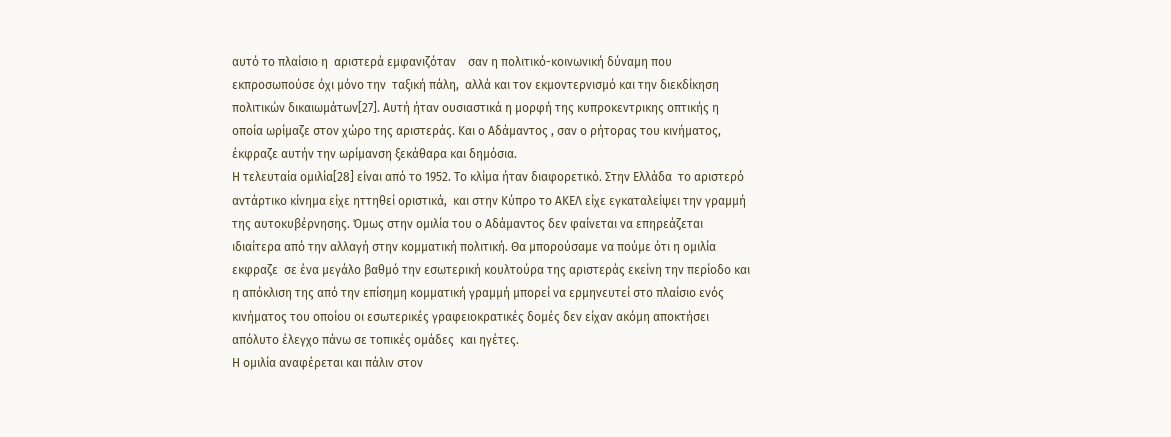αυτό το πλαίσιο η  αριστερά εμφανιζόταν    σαν η πολιτικό-κοινωνική δύναμη που εκπροσωπούσε όχι μόνο την  ταξική πάλη,  αλλά και τον εκμοντερνισμό και την διεκδίκηση πολιτικών δικαιωμάτων[27]. Αυτή ήταν ουσιαστικά η μορφή της κυπροκεντρικης οπτικής η οποία ωρίμαζε στον χώρο της αριστεράς. Και ο Αδάμαντος , σαν ο ρήτορας του κινήματος, έκφραζε αυτήν την ωρίμανση ξεκάθαρα και δημόσια.
Η τελευταία ομιλία[28] είναι από το 1952. Το κλίμα ήταν διαφορετικό. Στην Ελλάδα  το αριστερό αντάρτικο κίνημα είχε ηττηθεί οριστικά,  και στην Κύπρο το ΑΚΕΛ είχε εγκαταλείψει την γραμμή της αυτοκυβέρνησης. Όμως στην ομιλία του ο Αδάμαντος δεν φαίνεται να επηρεάζεται ιδιαίτερα από την αλλαγή στην κομματική πολιτική. Θα μπορούσαμε να πούμε ότι η ομιλία εκφραζε  σε ένα μεγάλο βαθμό την εσωτερική κουλτούρα της αριστεράς εκείνη την περίοδο και η απόκλιση της από την επίσημη κομματική γραμμή μπορεί να ερμηνευτεί στο πλαίσιο ενός κινήματος του οποίου οι εσωτερικές γραφειοκρατικές δομές δεν είχαν ακόμη αποκτήσει απόλυτο έλεγχο πάνω σε τοπικές ομάδες  και ηγέτες.
Η ομιλία αναφέρεται και πάλιν στον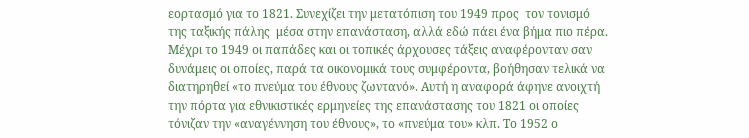εορτασμό για το 1821. Συνεχίζει την μετατόπιση του 1949 προς  τον τονισμό της ταξικής πάλης  μέσα στην επανάσταση, αλλά εδώ πάει ένα βήμα πιο πέρα. Μέχρι το 1949 οι παπάδες και οι τοπικές άρχουσες τάξεις αναφέρονταν σαν δυνάμεις οι οποίες, παρά τα οικονομικά τους συμφέροντα, βοήθησαν τελικά να διατηρηθεί «το πνεύμα του έθνους ζωντανό». Αυτή η αναφορά άφηνε ανοιχτή την πόρτα για εθνικιστικές ερμηνείες της επανάστασης του 1821 οι οποίες τόνιζαν την «αναγέννηση του έθνους», το «πνεύμα του» κλπ. Το 1952 ο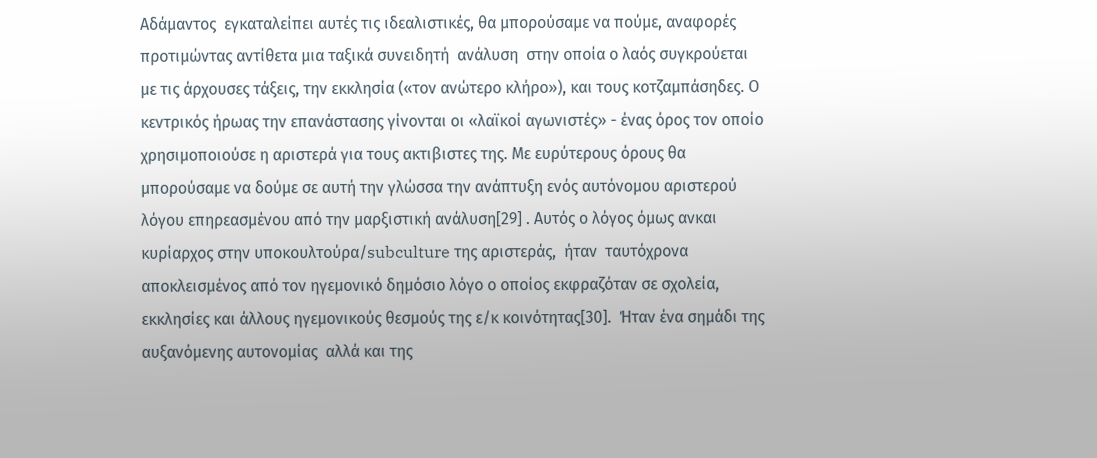Αδάμαντος  εγκαταλείπει αυτές τις ιδεαλιστικές, θα μπορούσαμε να πούμε, αναφορές  προτιμώντας αντίθετα μια ταξικά συνειδητή  ανάλυση  στην οποία ο λαός συγκρούεται με τις άρχουσες τάξεις, την εκκλησία («τον ανώτερο κλήρο»), και τους κοτζαμπάσηδες. Ο κεντρικός ήρωας την επανάστασης γίνονται οι «λαϊκοί αγωνιστές» - ένας όρος τον οποίο χρησιμοποιούσε η αριστερά για τους ακτιβιστες της. Με ευρύτερους όρους θα μπορούσαμε να δούμε σε αυτή την γλώσσα την ανάπτυξη ενός αυτόνομου αριστερού λόγου επηρεασμένου από την μαρξιστική ανάλυση[29] . Αυτός ο λόγος όμως ανκαι κυρίαρχος στην υποκουλτούρα/subculture της αριστεράς,  ήταν  ταυτόχρονα αποκλεισμένος από τον ηγεμονικό δημόσιο λόγο ο οποίος εκφραζόταν σε σχολεία, εκκλησίες και άλλους ηγεμονικούς θεσμούς της ε/κ κοινότητας[30].  Ήταν ένα σημάδι της αυξανόμενης αυτονομίας  αλλά και της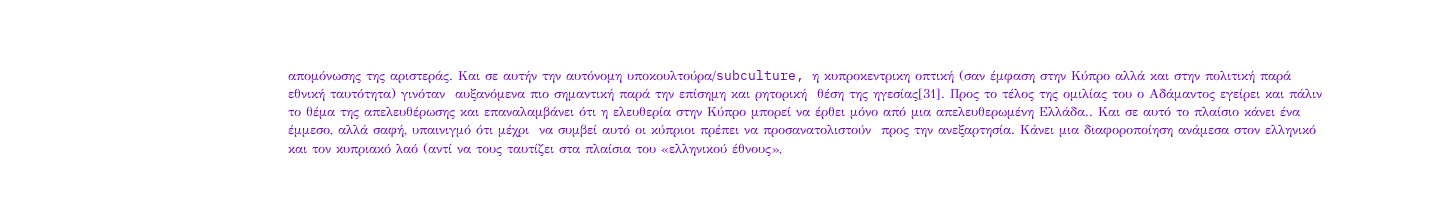απομόνωσης της αριστεράς. Και σε αυτήν την αυτόνομη υποκουλτούρα/subculture, η κυπροκεντρικη οπτική (σαν έμφαση στην Κύπρο αλλά και στην πολιτική παρά εθνική ταυτότητα) γινόταν  αυξανόμενα πιο σημαντική παρά την επίσημη και ρητορική  θέση της ηγεσίας[31]. Προς το τέλος της ομιλίας του ο Αδάμαντος εγείρει και πάλιν το θέμα της απελευθέρωσης και επαναλαμβάνει ότι η ελευθερία στην Κύπρο μπορεί να έρθει μόνο από μια απελευθερωμένη Ελλάδα.. Και σε αυτό το πλαίσιο κάνει ένα έμμεσο, αλλά σαφή, υπαινιγμό ότι μέχρι  να συμβεί αυτό οι κύπριοι πρέπει να προσανατολιστούν  προς την ανεξαρτησία. Κάνει μια διαφοροποίηση ανάμεσα στον ελληνικό και τον κυπριακό λαό (αντί να τους ταυτίζει στα πλαίσια του «ελληνικού έθνους»,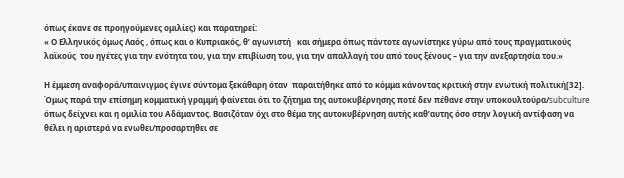όπως έκανε σε προηγούμενες ομιλίες) και παρατηρεί:
« Ο Ελληνικός όμως Λαός , όπως και ο Κυπριακός, θ’ αγωνιστή   και σήμερα όπως πάντοτε αγωνίστηκε γύρω από τους πραγματικούς  λαϊκούς  του ηγέτες για την ενότητα του, για την επιβίωση του, για την απαλλαγή του από τους ξένους – για την ανεξαρτησία του.»

Η έμμεση αναφορά/υπαινιγμος έγινε σύντομα ξεκάθαρη όταν  παραιτήθηκε από το κόμμα κάνοντας κριτική στην ενωτική πολιτική[32]. Όμως παρά την επίσημη κομματική γραμμή φαίνεται ότι το ζήτημα της αυτοκυβέρνησης ποτέ δεν πέθανε στην υποκουλτούρα/subculture όπως δείχνει και η ομιλία του Αδάμαντος. Βασιζόταν όχι στο θέμα της αυτοκυβέρνηση αυτής καθ’αυτης όσο στην λογική αντίφαση να θέλει η αριστερά να ενωθει/προσαρτηθει σε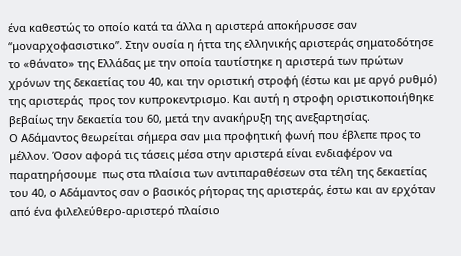ένα καθεστώς το οποίο κατά τα άλλα η αριστερά αποκήρυσσε σαν “μοναρχοφασιστικο”. Στην ουσία η ήττα της ελληνικής αριστεράς σηματοδότησε το «θάνατο» της Ελλάδας με την οποία ταυτίστηκε η αριστερά των πρώτων χρόνων της δεκαετίας του 40, και την οριστική στροφή (έστω και με αργό ρυθμό) της αριστεράς  προς τον κυπροκεντρισμο. Και αυτή η στροφη οριστικοποιήθηκε βεβαίως την δεκαετία του 60, μετά την ανακήρυξη της ανεξαρτησίας.
Ο Αδάμαντος θεωρείται σήμερα σαν μια προφητική φωνή που έβλεπε προς το μέλλον. Όσον αφορά τις τάσεις μέσα στην αριστερά είναι ενδιαφέρον να παρατηρήσουμε  πως στα πλαίσια των αντιπαραθέσεων στα τέλη της δεκαετίας του 40, ο Αδάμαντος σαν ο βασικός ρήτορας της αριστεράς, έστω και αν ερχόταν από ένα φιλελεύθερο-αριστερό πλαίσιο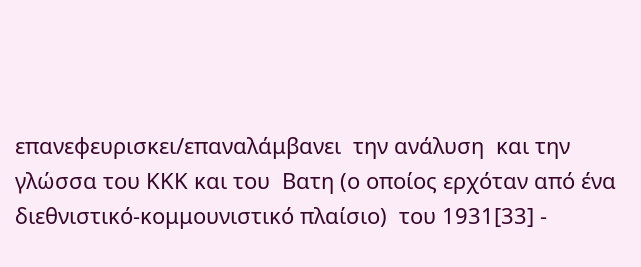επανεφευρισκει/επαναλάμβανει  την ανάλυση  και την γλώσσα του ΚΚΚ και του  Βατη (ο οποίος ερχόταν από ένα διεθνιστικό-κομμουνιστικό πλαίσιο)  του 1931[33] -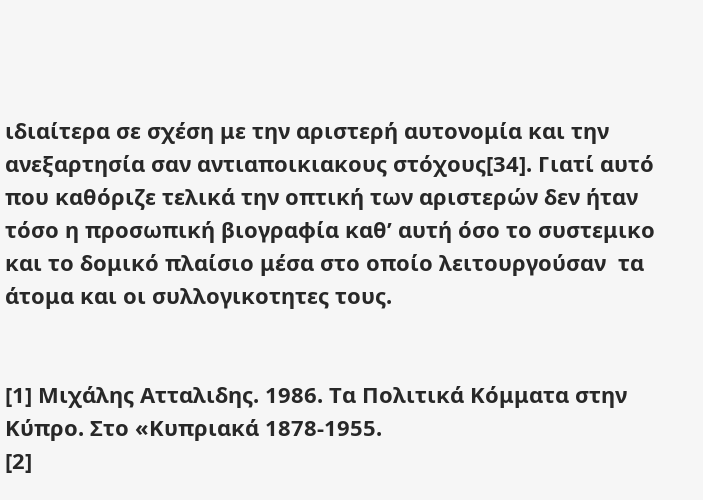ιδιαίτερα σε σχέση με την αριστερή αυτονομία και την ανεξαρτησία σαν αντιαποικιακους στόχους[34]. Γιατί αυτό που καθόριζε τελικά την οπτική των αριστερών δεν ήταν τόσο η προσωπική βιογραφία καθ’ αυτή όσο το συστεμικο και το δομικό πλαίσιο μέσα στο οποίο λειτουργούσαν  τα άτομα και οι συλλογικοτητες τους.


[1] Μιχάλης Ατταλιδης. 1986. Τα Πολιτικά Κόμματα στην Κύπρο. Στο «Κυπριακά 1878-1955.
[2]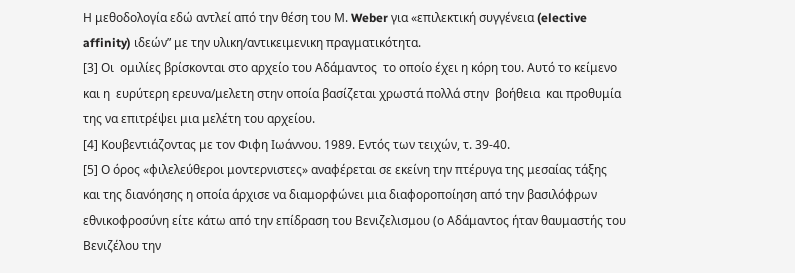Η μεθοδολογία εδώ αντλεί από την θέση του Μ. Weber για «επιλεκτική συγγένεια (elective affinity) ιδεών” με την υλικη/αντικειμενικη πραγματικότητα.
[3] Οι  ομιλίες βρίσκονται στο αρχείο του Αδάμαντος  το οποίο έχει η κόρη του. Αυτό το κείμενο και η  ευρύτερη ερευνα/μελετη στην οποία βασίζεται χρωστά πολλά στην  βοήθεια  και προθυμία της να επιτρέψει μια μελέτη του αρχείου.
[4] Κουβεντιάζοντας με τον Φιφη Ιωάννου. 1989. Εντός των τειχών, τ. 39-40.
[5] Ο όρος «φιλελεύθεροι μοντερνιστες» αναφέρεται σε εκείνη την πτέρυγα της μεσαίας τάξης και της διανόησης η οποία άρχισε να διαμορφώνει μια διαφοροποίηση από την βασιλόφρων  εθνικοφροσύνη είτε κάτω από την επίδραση του Βενιζελισμου (ο Αδάμαντος ήταν θαυμαστής του Βενιζέλου την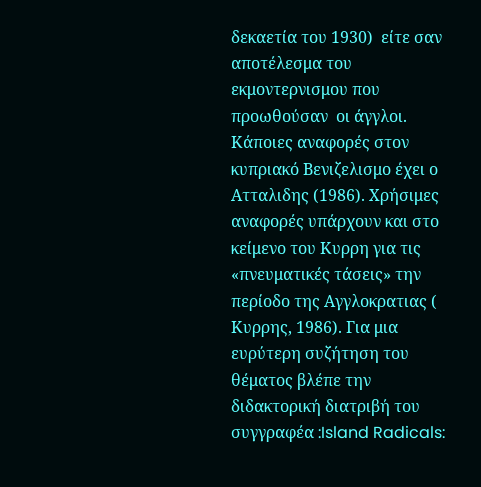δεκαετία του 1930)  είτε σαν αποτέλεσμα του εκμοντερνισμου που προωθούσαν  οι άγγλοι. Κάποιες αναφορές στον κυπριακό Βενιζελισμο έχει ο Ατταλιδης (1986). Χρήσιμες αναφορές υπάρχουν και στο κείμενο του Κυρρη για τις «πνευματικές τάσεις» την περίοδο της Αγγλοκρατιας ( Κυρρης, 1986). Για μια ευρύτερη συζήτηση του θέματος βλέπε την διδακτορική διατριβή του συγγραφέα :Island Radicals: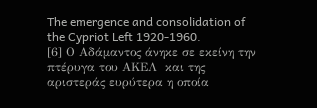The emergence and consolidation of the Cypriot Left 1920-1960.
[6] Ο Αδάμαντος άνηκε σε εκείνη την πτέρυγα του ΑΚΕΛ  και της αριστεράς ευρύτερα η οποία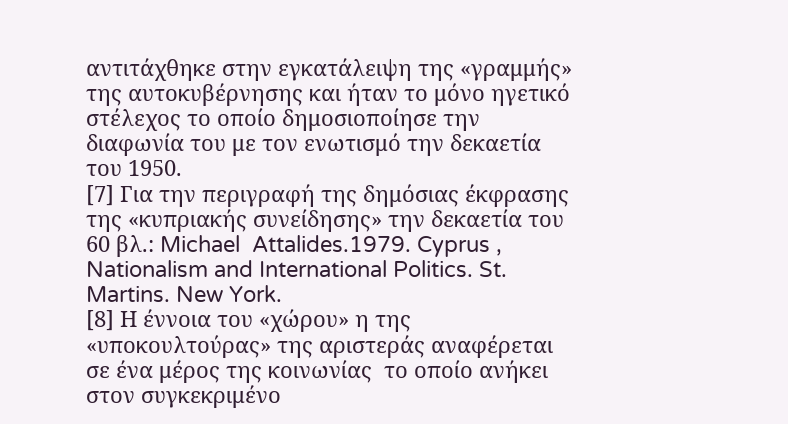αντιτάχθηκε στην εγκατάλειψη της «γραμμής» της αυτοκυβέρνησης και ήταν το μόνο ηγετικό στέλεχος το οποίο δημοσιοποίησε την διαφωνία του με τον ενωτισμό την δεκαετία του 1950.
[7] Για την περιγραφή της δημόσιας έκφρασης της «κυπριακής συνείδησης» την δεκαετία του 60 βλ.: Michael  Attalides.1979. Cyprus , Nationalism and International Politics. St. Martins. New York.
[8] Η έννοια του «χώρου» η της «υποκουλτούρας» της αριστεράς αναφέρεται σε ένα μέρος της κοινωνίας  το οποίο ανήκει  στον συγκεκριμένο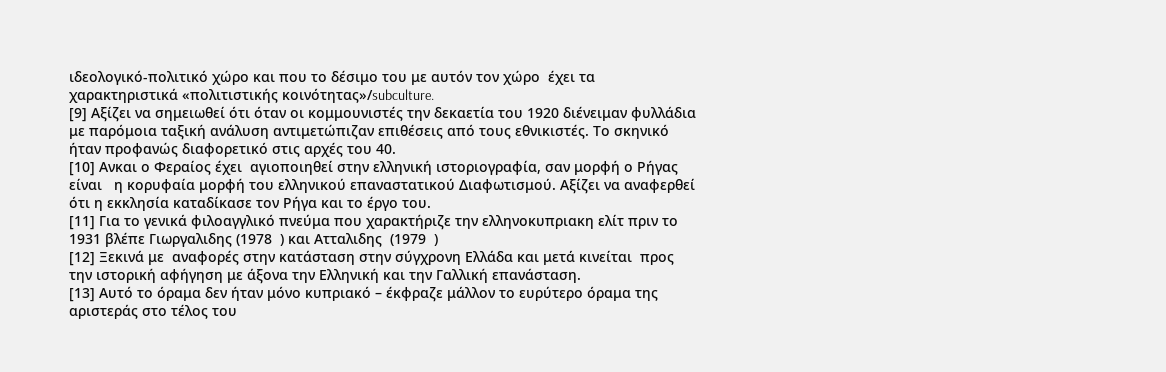ιδεολογικό-πολιτικό χώρο και που το δέσιμο του με αυτόν τον χώρο  έχει τα χαρακτηριστικά «πολιτιστικής κοινότητας»/subculture.
[9] Αξίζει να σημειωθεί ότι όταν οι κομμουνιστές την δεκαετία του 1920 διένειμαν φυλλάδια με παρόμοια ταξική ανάλυση αντιμετώπιζαν επιθέσεις από τους εθνικιστές. Το σκηνικό ήταν προφανώς διαφορετικό στις αρχές του 40.
[10] Ανκαι ο Φεραίος έχει  αγιοποιηθεί στην ελληνική ιστοριογραφία, σαν μορφή ο Ρήγας  είναι   η κορυφαία μορφή του ελληνικού επαναστατικού Διαφωτισμού. Αξίζει να αναφερθεί ότι η εκκλησία καταδίκασε τον Ρήγα και το έργο του.
[11] Για το γενικά φιλοαγγλικό πνεύμα που χαρακτήριζε την ελληνοκυπριακη ελίτ πριν το 1931 βλέπε Γιωργαλιδης (1978  ) και Ατταλιδης  (1979  )
[12] Ξεκινά με  αναφορές στην κατάσταση στην σύγχρονη Ελλάδα και μετά κινείται  προς την ιστορική αφήγηση με άξονα την Ελληνική και την Γαλλική επανάσταση.
[13] Αυτό το όραμα δεν ήταν μόνο κυπριακό – έκφραζε μάλλον το ευρύτερο όραμα της αριστεράς στο τέλος του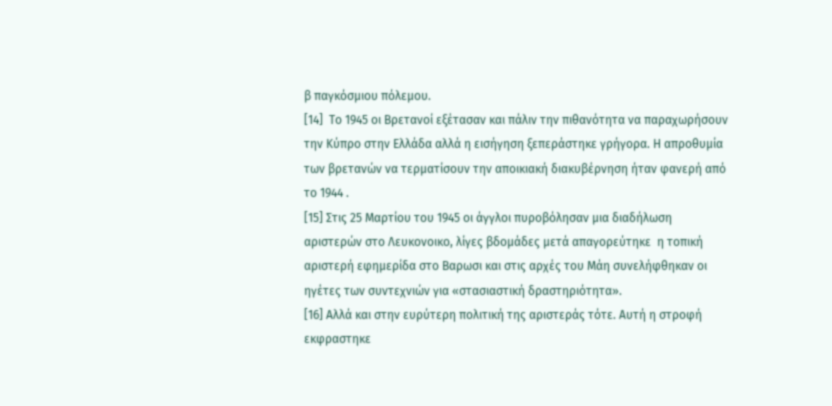β παγκόσμιου πόλεμου.
[14]  Το 1945 οι Βρετανοί εξέτασαν και πάλιν την πιθανότητα να παραχωρήσουν την Κύπρο στην Ελλάδα αλλά η εισήγηση ξεπεράστηκε γρήγορα. Η απροθυμία των βρετανών να τερματίσουν την αποικιακή διακυβέρνηση ήταν φανερή από το 1944 .
[15] Στις 25 Μαρτίου του 1945 οι άγγλοι πυροβόλησαν μια διαδήλωση αριστερών στο Λευκονοικο, λίγες βδομάδες μετά απαγορεύτηκε  η τοπική αριστερή εφημερίδα στο Βαρωσι και στις αρχές του Μάη συνελήφθηκαν οι ηγέτες των συντεχνιών για «στασιαστική δραστηριότητα».
[16] Αλλά και στην ευρύτερη πολιτική της αριστεράς τότε. Αυτή η στροφή εκφραστηκε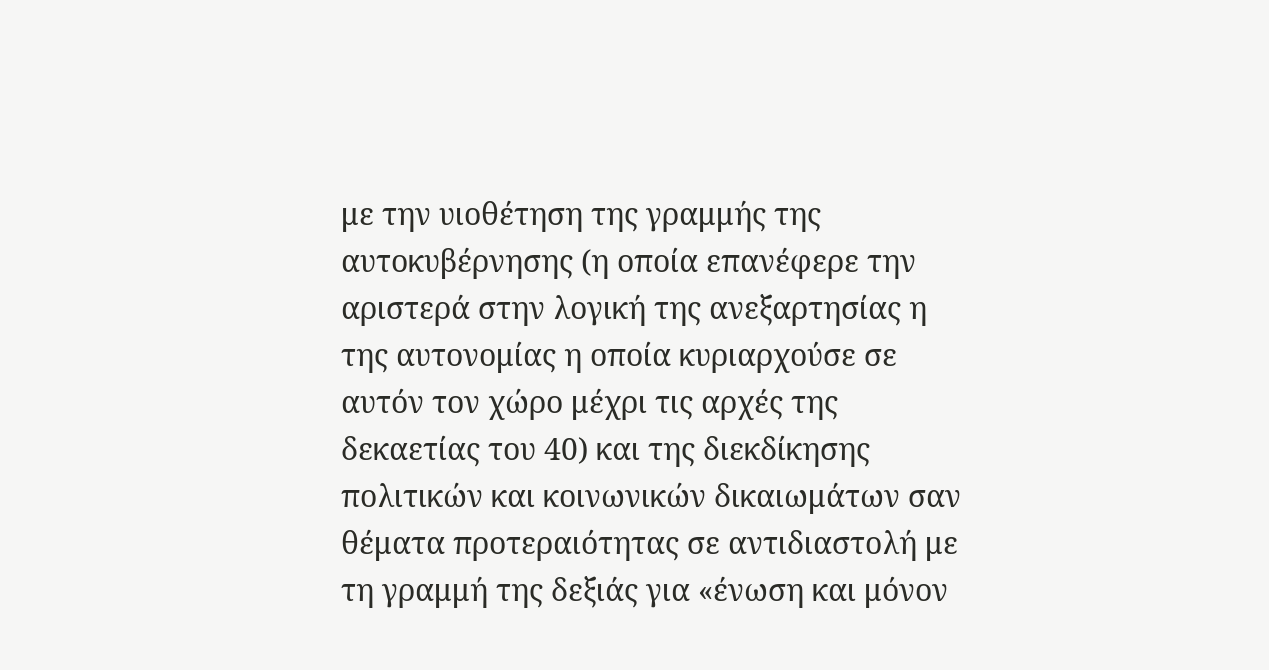με την υιοθέτηση της γραμμής της αυτοκυβέρνησης (η οποία επανέφερε την αριστερά στην λογική της ανεξαρτησίας η της αυτονομίας η οποία κυριαρχούσε σε αυτόν τον χώρο μέχρι τις αρχές της δεκαετίας του 40) και της διεκδίκησης πολιτικών και κοινωνικών δικαιωμάτων σαν θέματα προτεραιότητας σε αντιδιαστολή με τη γραμμή της δεξιάς για «ένωση και μόνον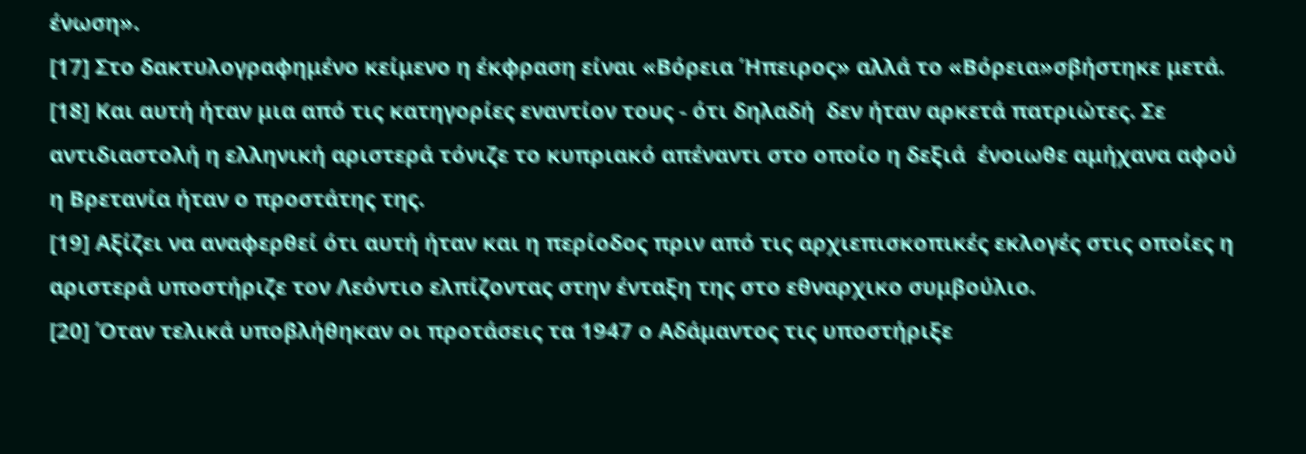ένωση».
[17] Στο δακτυλογραφημένο κείμενο η έκφραση είναι «Βόρεια Ήπειρος» αλλά το «Βόρεια»σβήστηκε μετά.
[18] Και αυτή ήταν μια από τις κατηγορίες εναντίον τους - ότι δηλαδή  δεν ήταν αρκετά πατριώτες. Σε αντιδιαστολή η ελληνική αριστερά τόνιζε το κυπριακό απέναντι στο οποίο η δεξιά  ένοιωθε αμήχανα αφού η Βρετανία ήταν ο προστάτης της.
[19] Αξίζει να αναφερθεί ότι αυτή ήταν και η περίοδος πριν από τις αρχιεπισκοπικές εκλογές στις οποίες η αριστερά υποστήριζε τον Λεόντιο ελπίζοντας στην ένταξη της στο εθναρχικο συμβούλιο.
[20] Όταν τελικά υποβλήθηκαν οι προτάσεις τα 1947 ο Αδάμαντος τις υποστήριξε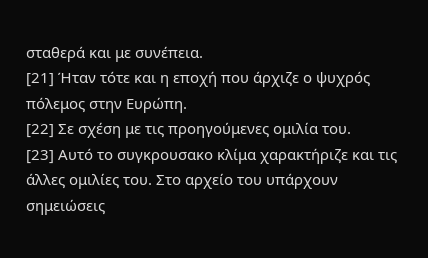σταθερά και με συνέπεια.
[21] Ήταν τότε και η εποχή που άρχιζε ο ψυχρός πόλεμος στην Ευρώπη.
[22] Σε σχέση με τις προηγούμενες ομιλία του.
[23] Αυτό το συγκρουσακο κλίμα χαρακτήριζε και τις άλλες ομιλίες του. Στο αρχείο του υπάρχουν σημειώσεις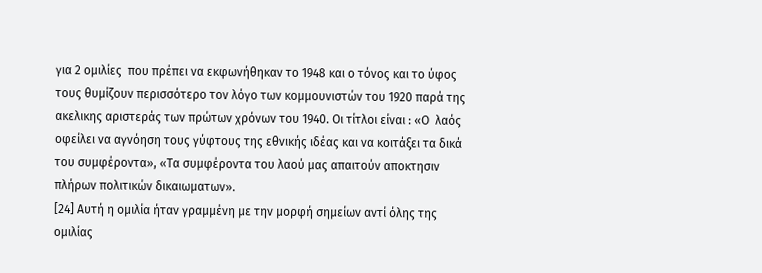για 2 ομιλίες  που πρέπει να εκφωνήθηκαν το 1948 και ο τόνος και το ύφος τους θυμίζουν περισσότερο τον λόγο των κομμουνιστών του 1920 παρά της ακελικης αριστεράς των πρώτων χρόνων του 1940. Οι τίτλοι είναι : «Ο  λαός  οφείλει να αγνόηση τους γύφτους της εθνικής ιδέας και να κοιτάξει τα δικά του συμφέροντα», «Τα συμφέροντα του λαού μας απαιτούν αποκτησιν πλήρων πολιτικών δικαιωματων».
[24] Αυτή η ομιλία ήταν γραμμένη με την μορφή σημείων αντί όλης της ομιλίας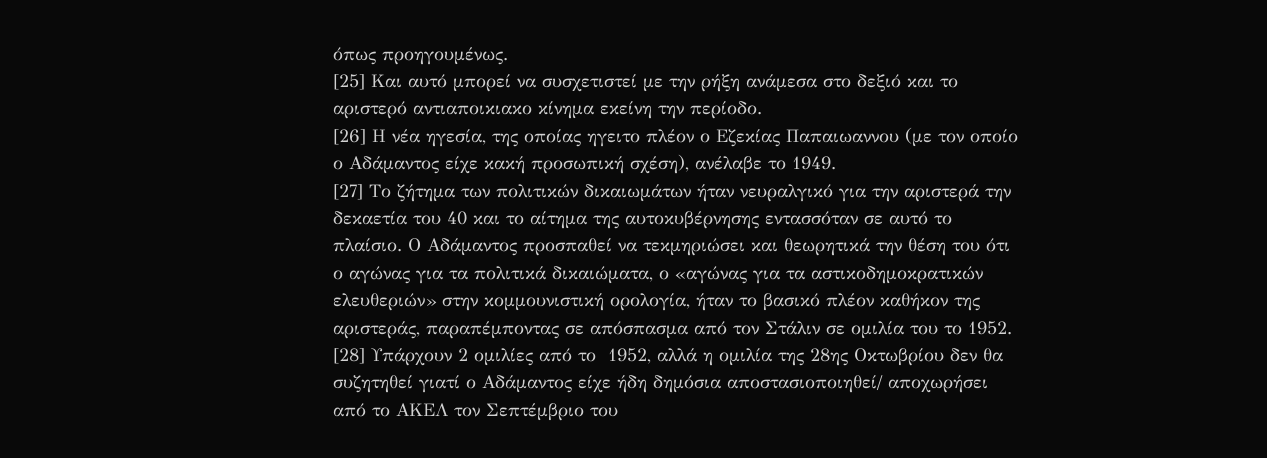όπως προηγουμένως.
[25] Και αυτό μπορεί να συσχετιστεί με την ρήξη ανάμεσα στο δεξιό και το αριστερό αντιαποικιακο κίνημα εκείνη την περίοδο.
[26] Η νέα ηγεσία, της οποίας ηγειτο πλέον ο Εζεκίας Παπαιωαννου (με τον οποίο ο Αδάμαντος είχε κακή προσωπική σχέση), ανέλαβε το 1949.
[27] Το ζήτημα των πολιτικών δικαιωμάτων ήταν νευραλγικό για την αριστερά την δεκαετία του 40 και το αίτημα της αυτοκυβέρνησης εντασσόταν σε αυτό το πλαίσιο. Ο Αδάμαντος προσπαθεί να τεκμηριώσει και θεωρητικά την θέση του ότι ο αγώνας για τα πολιτικά δικαιώματα, ο «αγώνας για τα αστικοδημοκρατικών ελευθεριών» στην κομμουνιστική ορολογία, ήταν το βασικό πλέον καθήκον της αριστεράς, παραπέμποντας σε απόσπασμα από τον Στάλιν σε ομιλία του το 1952.
[28] Υπάρχουν 2 ομιλίες από το  1952, αλλά η ομιλία της 28ης Οκτωβρίου δεν θα συζητηθεί γιατί ο Αδάμαντος είχε ήδη δημόσια αποστασιοποιηθεί/ αποχωρήσει από το ΑΚΕΛ τον Σεπτέμβριο του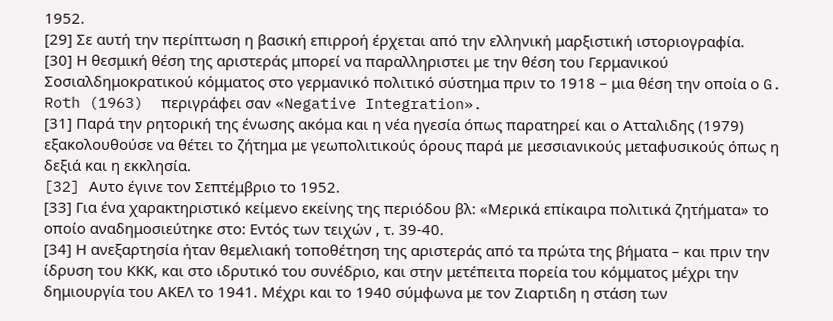1952.
[29] Σε αυτή την περίπτωση η βασική επιρροή έρχεται από την ελληνική μαρξιστική ιστοριογραφία.
[30] Η θεσμική θέση της αριστεράς μπορεί να παραλληριστει με την θέση του Γερμανικού Σοσιαλδημοκρατικού κόμματος στο γερμανικό πολιτικό σύστημα πριν το 1918 – μια θέση την οποία ο G. Roth (1963)  περιγράφει σαν «Negative Integration».
[31] Παρά την ρητορική της ένωσης ακόμα και η νέα ηγεσία όπως παρατηρεί και ο Ατταλιδης (1979) εξακολουθούσε να θέτει το ζήτημα με γεωπολιτικούς όρους παρά με μεσσιανικούς μεταφυσικούς όπως η δεξιά και η εκκλησία.
[32] Aυτο έγινε τον Σεπτέμβριο το 1952.
[33] Για ένα χαρακτηριστικό κείμενο εκείνης της περιόδου βλ: «Μερικά επίκαιρα πολιτικά ζητήματα» το οποίο αναδημοσιεύτηκε στο: Εντός των τειχών , τ. 39-40.
[34] Η ανεξαρτησία ήταν θεμελιακή τοποθέτηση της αριστεράς από τα πρώτα της βήματα – και πριν την ίδρυση του ΚΚΚ, και στο ιδρυτικό του συνέδριο, και στην μετέπειτα πορεία του κόμματος μέχρι την δημιουργία του ΑΚΕΛ το 1941. Μέχρι και το 1940 σύμφωνα με τον Ζιαρτιδη η στάση των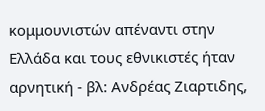κομμουνιστών απέναντι στην Ελλάδα και τους εθνικιστές ήταν  αρνητική - βλ: Ανδρέας Ζιαρτιδης,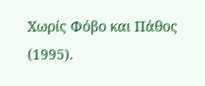Χωρίς Φόβο και Πάθος (1995).